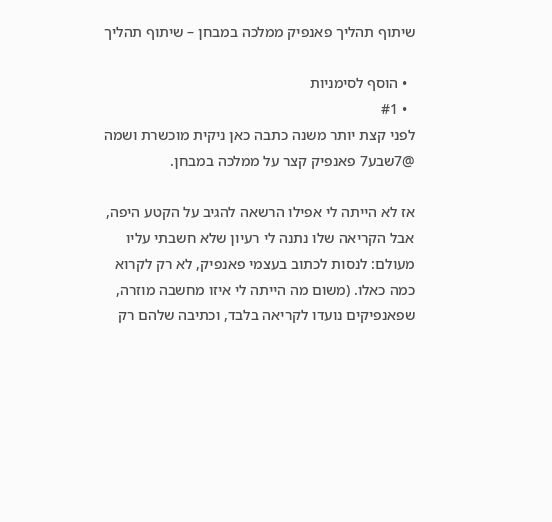שיתוף תהליך פאנפיק ממלכה במבחן – שיתוף תהליך

  • הוסף לסימניות
  • #1
לפני קצת יותר משנה כתבה כאן ניקית מוכשרת ושמה @7שבע7 פאנפיק קצר על ממלכה במבחן.

אז לא הייתה לי אפילו הרשאה להגיב על הקטע היפה, אבל הקריאה שלו נתנה לי רעיון שלא חשבתי עליו מעולם: לנסות לכתוב בעצמי פאנפיק, לא רק לקרוא כמה כאלו. (משום מה הייתה לי איזו מחשבה מוזרה, שפאנפיקים נועדו לקריאה בלבד, וכתיבה שלהם רק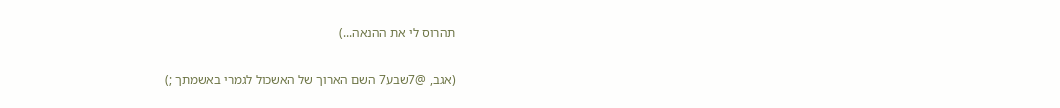תהרוס לי את ההנאה...)

(אגב, @7שבע7 השם הארוך של האשכול לגמרי באשמתך ;)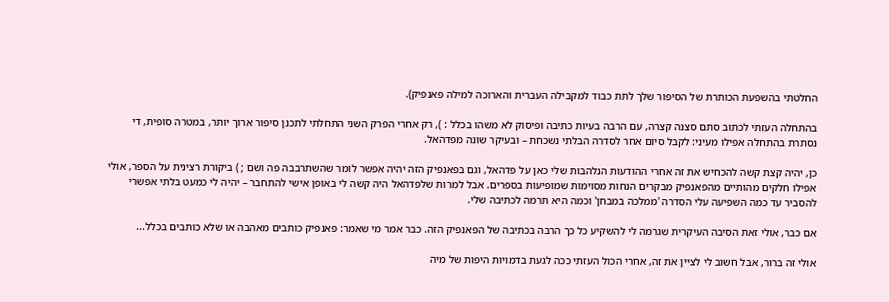החלטתי בהשפעת הכותרת של הסיפור שלך לתת כבוד למקבילה העברית והארוכה למילה פאנפיק).

בהתחלה העזתי לכתוב סתם סצנה קצרה, עם הרבה בעיות כתיבה ופיסוק לא משהו בכלל : ), רק אחרי הפרק השני התחלתי לתכנן סיפור ארוך יותר, במטרה סופית, די נסתרת בהתחלה אפילו מעיני: לקבל סיום אחר לסדרה הבלתי נשכחת – ובעיקר שונה מפדהאל.

כן, יהיה קצת קשה להכחיש את זה אחרי ההודעות הנלהבות שלי כאן על פדהאל, וגם בפאנפיק הזה יהיה אפשר לומר שהשתרבבה פה ושם ; ) ביקורת רצינית על הספר, אולי אפילו חלקים מהותיים מהפאנפיק מבקרים הנחות מסוימות שמופיעות בספרים. אבל למרות שלפדהאל היה קשה לי באופן אישי להתחבר – יהיה לי כמעט בלתי אפשרי להסביר עד כמה השפיעה עלי הסדרה 'ממלכה במבחן' וכמה היא תרמה לכתיבה שלי.

אם כבר, אולי זאת הסיבה העיקרית שגרמה לי להשקיע כל כך הרבה בכתיבה של הפאנפיק הזה. כבר אמר מי שאמר: פאנפיק כותבים מאהבה או שלא כותבים בכלל...

אולי זה ברור, אבל חשוב לי לציין את זה, אחרי הכול העזתי ככה לגעת בדמויות היפות של מיה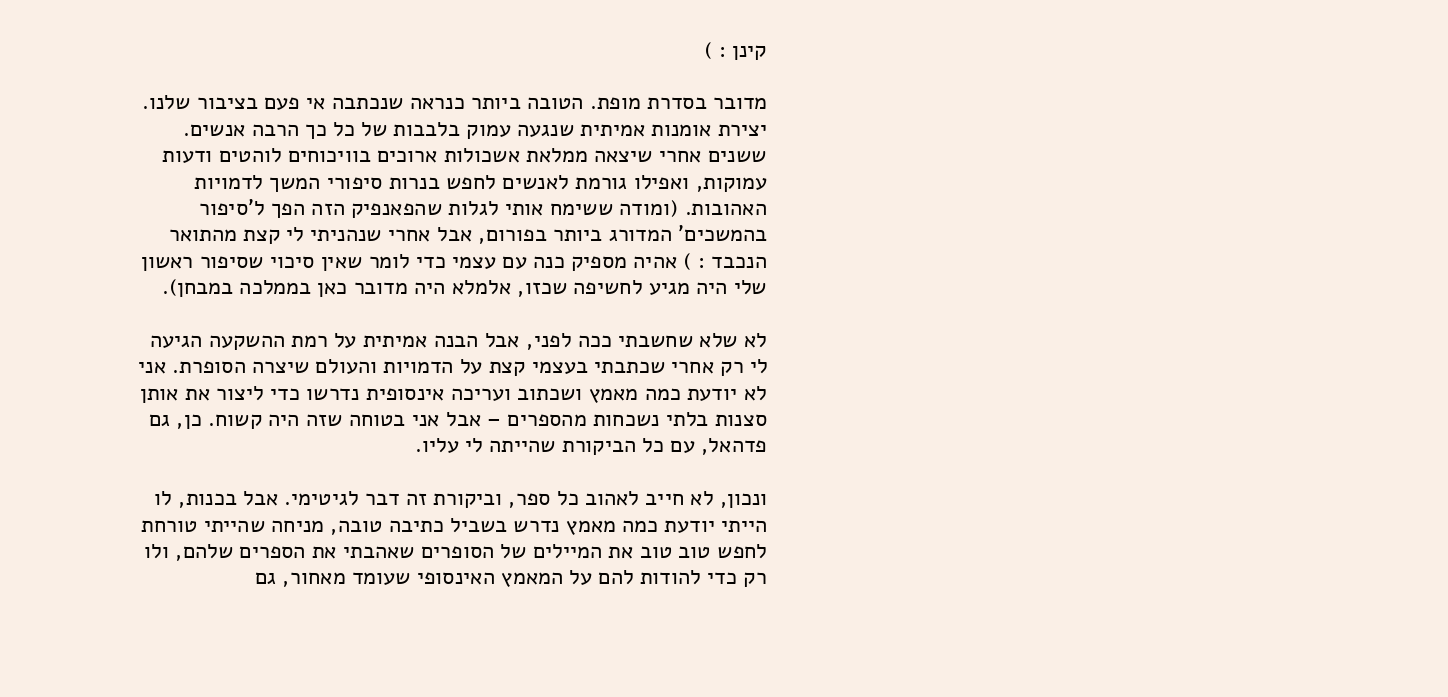קינן : )

מדובר בסדרת מופת. הטובה ביותר כנראה שנכתבה אי פעם בציבור שלנו. יצירת אומנות אמיתית שנגעה עמוק בלבבות של כל כך הרבה אנשים. ששנים אחרי שיצאה ממלאת אשכולות ארוכים בוויכוחים לוהטים ודעות עמוקות, ואפילו גורמת לאנשים לחפש בנרות סיפורי המשך לדמויות האהובות. (ומודה ששימח אותי לגלות שהפאנפיק הזה הפך ל'סיפור בהמשכים' המדורג ביותר בפורום, אבל אחרי שנהניתי לי קצת מהתואר הנכבד : ) אהיה מספיק כנה עם עצמי כדי לומר שאין סיכוי שסיפור ראשון שלי היה מגיע לחשיפה שכזו, אלמלא היה מדובר כאן בממלכה במבחן).

לא שלא שחשבתי ככה לפני, אבל הבנה אמיתית על רמת ההשקעה הגיעה לי רק אחרי שכתבתי בעצמי קצת על הדמויות והעולם שיצרה הסופרת. אני לא יודעת כמה מאמץ ושכתוב ועריכה אינסופית נדרשו כדי ליצור את אותן סצנות בלתי נשכחות מהספרים – אבל אני בטוחה שזה היה קשוח. כן, גם פדהאל, עם כל הביקורת שהייתה לי עליו.

ונכון, לא חייב לאהוב כל ספר, וביקורת זה דבר לגיטימי. אבל בכנות, לו הייתי יודעת כמה מאמץ נדרש בשביל כתיבה טובה, מניחה שהייתי טורחת לחפש טוב טוב את המיילים של הסופרים שאהבתי את הספרים שלהם, ולו רק כדי להודות להם על המאמץ האינסופי שעומד מאחור, גם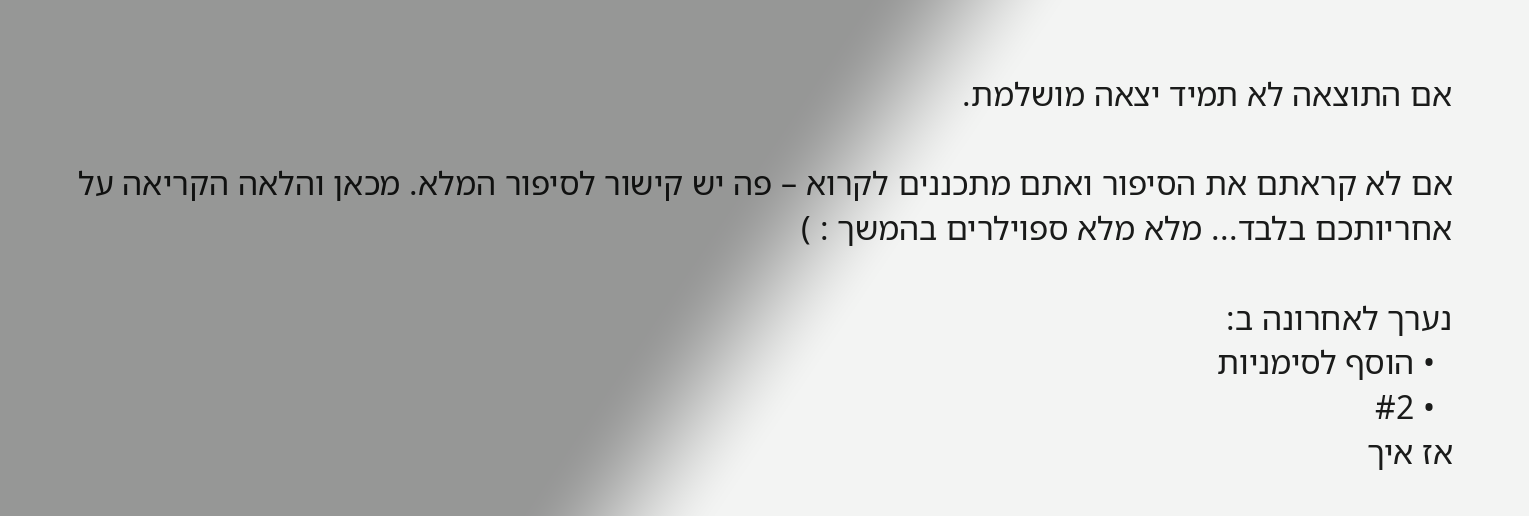אם התוצאה לא תמיד יצאה מושלמת.

אם לא קראתם את הסיפור ואתם מתכננים לקרוא – פה יש קישור לסיפור המלא. מכאן והלאה הקריאה על אחריותכם בלבד... מלא מלא ספוילרים בהמשך : )

נערך לאחרונה ב:
  • הוסף לסימניות
  • #2
אז איך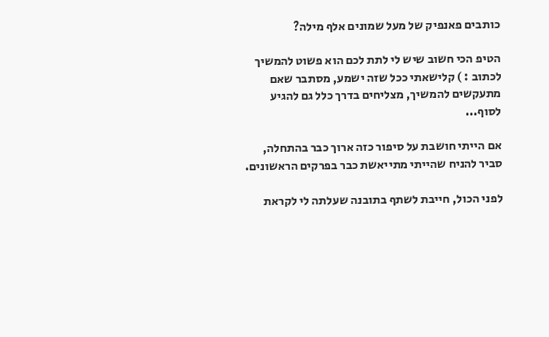כותבים פאנפיק של מעל שמונים אלף מילה?

הטיפ הכי חשוב שיש לי לתת לכם הוא פשוט להמשיך לכתוב : ) קלישאתי ככל שזה ישמע, מסתבר שאם מתעקשים להמשיך, מצליחים בדרך כלל גם להגיע לסוף...

אם הייתי חושבת על סיפור כזה ארוך כבר בהתחלה, סביר להניח שהייתי מתייאשת כבר בפרקים הראשונים.

לפני הכול, חייבת לשתף בתובנה שעלתה לי לקראת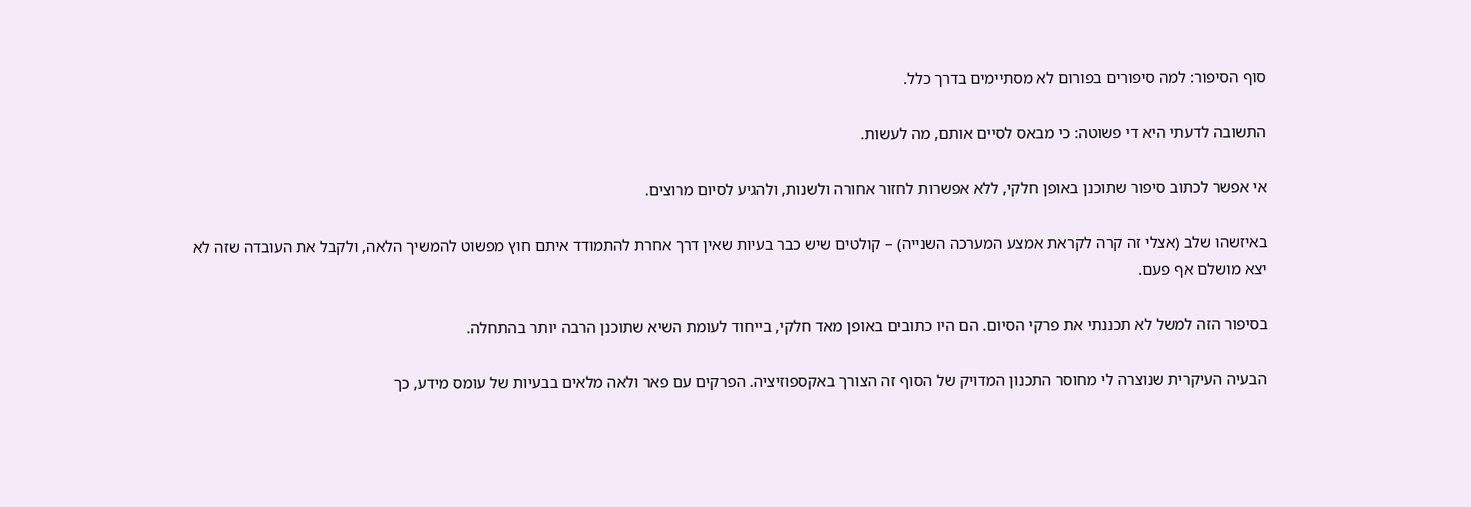סוף הסיפור: למה סיפורים בפורום לא מסתיימים בדרך כלל.

התשובה לדעתי היא די פשוטה: כי מבאס לסיים אותם, מה לעשות.

אי אפשר לכתוב סיפור שתוכנן באופן חלקי, ללא אפשרות לחזור אחורה ולשנות, ולהגיע לסיום מרוצים.

באיזשהו שלב (אצלי זה קרה לקראת אמצע המערכה השנייה) – קולטים שיש כבר בעיות שאין דרך אחרת להתמודד איתם חוץ מפשוט להמשיך הלאה, ולקבל את העובדה שזה לא יצא מושלם אף פעם.

בסיפור הזה למשל לא תכננתי את פרקי הסיום. הם היו כתובים באופן מאד חלקי, בייחוד לעומת השיא שתוכנן הרבה יותר בהתחלה.

הבעיה העיקרית שנוצרה לי מחוסר התכנון המדויק של הסוף זה הצורך באקספוזיציה. הפרקים עם פאר ולאה מלאים בבעיות של עומס מידע, כך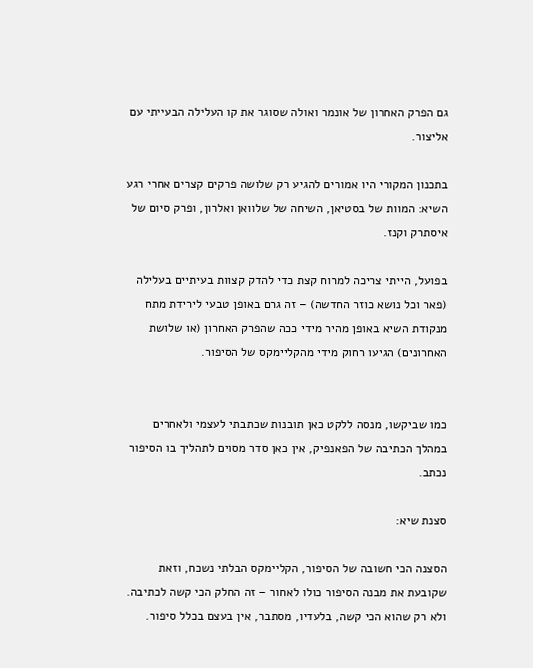גם הפרק האחרון של אונמר ואולה שסוגר את קו העלילה הבעייתי עם אליצור.

בתכנון המקורי היו אמורים להגיע רק שלושה פרקים קצרים אחרי רגע השיא: המוות של בסטיאן, השיחה של שלוואן ואלרון, ופרק סיום של איסתרק וקנז.

בפועל, הייתי צריכה למרוח קצת כדי להדק קצוות בעיתיים בעלילה (פאר וכל נושא כוזר החדשה) – זה גרם באופן טבעי לירידת מתח מנקודת השיא באופן מהיר מידי ככה שהפרק האחרון (או שלושת האחרונים) הגיעו רחוק מידי מהקליימקס של הסיפור.


כמו שביקשו, מנסה ללקט כאן תובנות שכתבתי לעצמי ולאחרים במהלך הכתיבה של הפאנפיק, אין כאן סדר מסוים לתהליך בו הסיפור נכתב.

סצנת שיא:

הסצנה הכי חשובה של הסיפור, הקליימקס הבלתי נשכח, וזאת שקובעת את מבנה הסיפור כולו לאחור – זה החלק הכי קשה לכתיבה. ולא רק שהוא הכי קשה, בלעדיו, מסתבר, אין בעצם בכלל סיפור.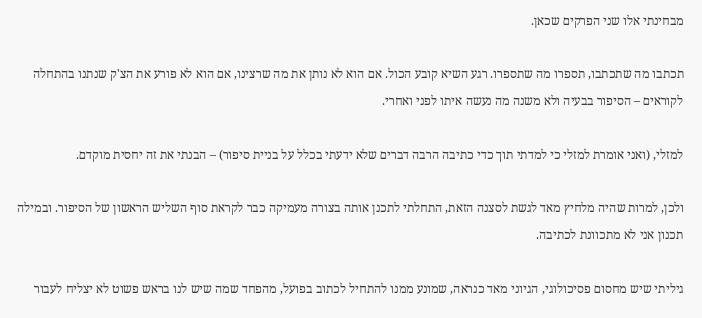מבחינתי אלו שני הפרקים שכאן.

תכתבו מה שתכתבו, תספרו מה שתספרו. רגע השיא קובע הכול. אם הוא לא נותן את מה שרצינו, אם הוא לא פורע את הצ'ק שנתנו בהתחלה לקוראים – הסיפור בבעיה ולא משנה מה נעשה איתו לפני ואחרי.

למזלי, (ואני אומרת למזלי כי למדתי תוך כדי כתיבה הרבה דברים שלא ידעתי בכלל על בניית סיפור) – הבנתי את זה יחסית מוקדם.

ולכן, למרות שהיה מלחיץ מאד לגשת לסצנה הזאת, התחלתי לתכנן אותה בצורה מעמיקה כבר לקראת סוף השליש הראשון של הסיפור. ובמילה תכנון אני לא מתכוונת לכתיבה.

גיליתי שיש מחסום פסיכולוגי, הגיוני מאד כנראה, שמונע ממנו להתחיל לכתוב בפועל, מהפחד שמה שיש לנו בראש פשוט לא יצליח לעבור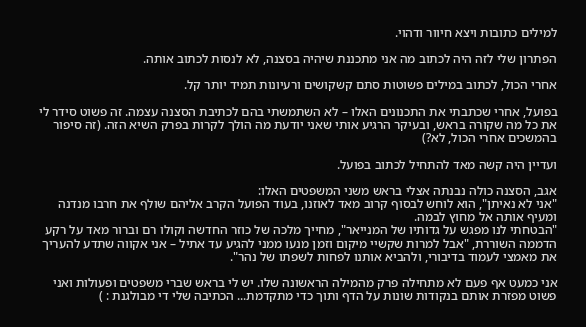למילים כתובות ויצא חיוור ודהוי.

הפתרון שלי לזה היה לכתוב מה אני מתכננת שיהיה בסצנה, לא לנסות לכתוב אותה.

אחרי הכול, לכתוב במילים פשוטות סתם קשקושים ורעיונות תמיד יותר קל.

בפועל, אחרי שכתבתי את התכנונים האלו – לא השתמשתי בהם לכתיבת הסצנה עצמה. זה פשוט סידר לי את כל מה שקורה בראש, ובעיקר הרגיע אותי שאני יודעת מה הולך לקרות בפרק השיא הזה. (זה סיפור בהמשכים אחרי הכול, לא?)

ועדיין היה קשה מאד להתחיל לכתוב בפועל.

אגב, הסצנה כולה נבנתה אצלי בראש משני המשפטים האלו:
"אני לא נאיתן", הוא לוחש לבסוף קרוב מאד לאוזנו, בעוד הפועל הקרב אליהם שולף את חרבו מנדנה ומעיף אותה אל מחוץ לבמה.
"הבטחתי לנו מפגש על גדותיו של המנייאר", מחייך מלכה של כוזר החדשה וקולו רם וברור מאד על רקע הדממה השוררת, "אבל למרות שקשיי מיקום וזמן מנעו ממני להגיע עד אתיל – אני אקווה שתדע להעריך את מאמצי לעמוד בדיבורי, ולהביא אותנו לפחות לשפתו של נהר".

אני כמעט אף פעם לא מתחילה פרק מהמילה הראשונה שלו. יש לי בראש שברי משפטים ופעולות ואני פשוט מפזרת אותם בנקודות שונות על הדף ותוך כדי מתקדמת... הכתיבה שלי די מבולגנת : )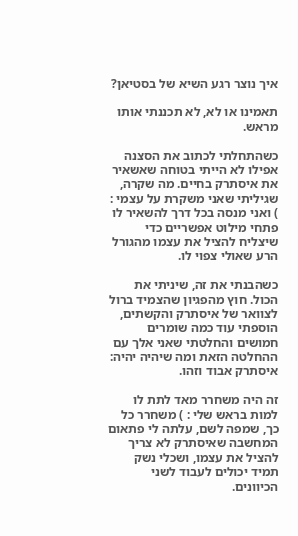איך נוצר רגע השיא של בסטיאן?

תאמינו או לא, לא תכננתי אותו מראש.

כשהתחלתי לכתוב את הסצנה אפילו לא הייתי בטוחה שאשאיר את איסתרק בחיים. מה שקרה, שגיליתי שאני משקרת על עצמי : ) ואני מנסה בכל דרך להשאיר לו פתחי מילוט אפשריים כדי שיצליח להציל את עצמו מהגורל הרע שאולי צפוי לו.

כשהבנתי את זה, שיניתי את הכול. חוץ מהפגיון שהצמיד ברול לצוואר של איסתרק והקשתים, הוספתי עוד כמה שומרים חמושים והחלטתי שאני אלך עם ההחלטה הזאת ומה שיהיה יהיה: איסתרק אבוד וזהו.

זה היה משחרר מאד לתת לו למות בראש שלי : ) משחרר כל כך, שמפה לשם, עלתה לי פתאום המחשבה שאיסתרק לא צריך להציל את עצמו, ושכלי נשק תמיד יכולים לעבוד לשני הכיוונים.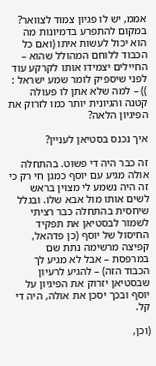אממ, יש לו פגיון צמוד לצוואר? במקום להתפרע בדמיונות מה הוא יכול לעשות איתו (ואם כל הכבוד ללוחם המהולל שהוא – החיילים יצמידו אותו לקרקע עוד לפני שיספיק לומר שמע ישראל : )) – למה שלא אתן לו פעולה קטנה והגיונית יותר כמו לזרוק את הפיגיון הלאה?

איך נכנס בסטיאן לעניין?

זה כבר היה די פשוט. בהתחלה אולה מגיע עם יוסף כמגן חי רק כי זה היה נשמע לי מצוין בראש לשים אותו מול אבא שלו. ובגלל שיחסית בהתחלה כבר רציתי לשמור לבסטיאן את תפקיד החיסול של יוסף (כן פדהאל, קפיצה מרשימה נתת שם במרפסת – אבל לא מגיע לך הכבוד הזה) – להגיע לרעיון שבסטיאן יזרוק את הפיגיון על יוסף ובכך יסכן את אולה, היה די קל.

(וכן,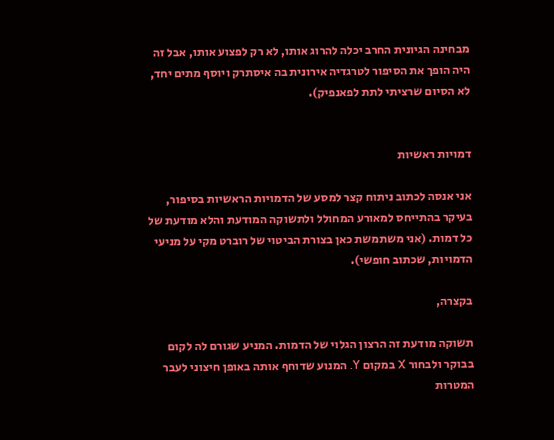מבחינה הגיונית החרב יכלה להרוג אותו, לא רק לפצוע אותו, אבל זה היה הופך את הסיפור לטרגדיה אירונית בה איסתרק ויוסף מתים יחד, לא הסיום שרציתי לתת לפאנפיק).


דמויות ראשיות

אני אנסה לכתוב ניתוח קצר למסע של הדמויות הראשיות בסיפור, בעיקר בהתייחס למאורע המחולל ולתשוקה המודעת והלא מודעת של כל דמות. (אני משתמשת כאן בצורת הביטוי של רוברט מקי על מניעי הדמויות, שכתוב חופשי).

בקצרה,

תשוקה מודעת זה הרצון הגלוי של הדמות. המניע שגורם לה לקום בבוקר ולבחור X במקום Y. המנוע שדוחף אותה באופן חיצוני לעבר המטרות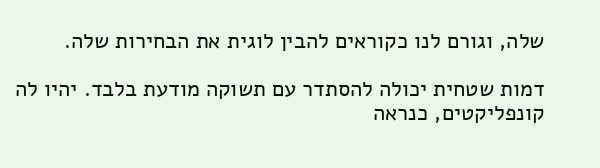שלה, וגורם לנו כקוראים להבין לוגית את הבחירות שלה.

דמות שטחית יכולה להסתדר עם תשוקה מודעת בלבד. יהיו לה קונפליקטים, כנראה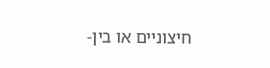חיצוניים או בין-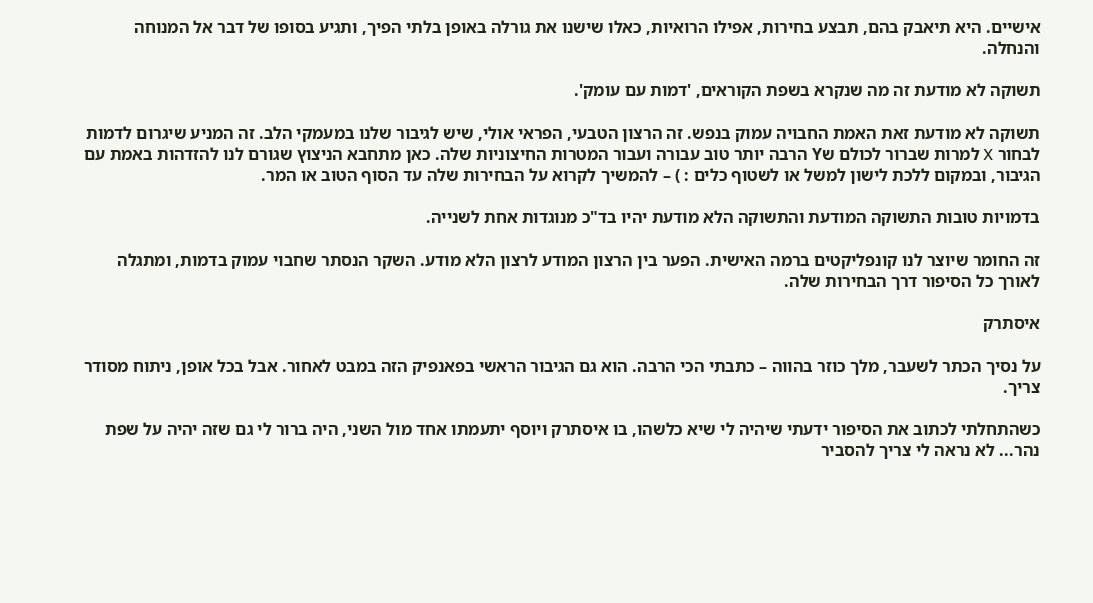אישיים. היא תיאבק בהם, תבצע בחירות, אפילו הרואיות, כאלו שישנו את גורלה באופן בלתי הפיך, ותגיע בסופו של דבר אל המנוחה והנחלה.

תשוקה לא מודעת זה מה שנקרא בשפת הקוראים, 'דמות עם עומק'.

תשוקה לא מודעת זאת האמת החבויה עמוק בנפש. זה הרצון הטבעי, הפראי אולי, שיש לגיבור שלנו במעמקי הלב. זה המניע שיגרום לדמות לבחור X למרות שברור לכולם שY הרבה יותר טוב עבורה ועבור המטרות החיצוניות שלה. כאן מתחבא הניצוץ שגורם לנו להזדהות באמת עם הגיבור, ובמקום ללכת לישון למשל או לשטוף כלים : ) – להמשיך לקרוא על הבחירות שלה עד הסוף הטוב או המר.

בדמויות טובות התשוקה המודעת והתשוקה הלא מודעת יהיו בד"כ מנוגדות אחת לשנייה.

זה החומר שיוצר לנו קונפליקטים ברמה האישית. הפער בין הרצון המודע לרצון הלא מודע. השקר הנסתר שחבוי עמוק בדמות, ומתגלה לאורך כל הסיפור דרך הבחירות שלה.

איסתרק

על נסיך הכתר לשעבר, מלך כוזר בהווה – כתבתי הכי הרבה. הוא גם הגיבור הראשי בפאנפיק הזה במבט לאחור. אבל בכל אופן, ניתוח מסודר צריך.

כשהתחלתי לכתוב את הסיפור ידעתי שיהיה לי שיא כלשהו, בו איסתרק ויוסף יתעמתו אחד מול השני, היה ברור לי גם שזה יהיה על שפת נהר... לא נראה לי צריך להסביר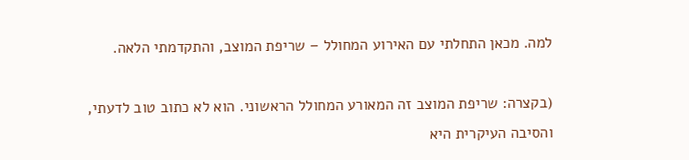למה. מכאן התחלתי עם האירוע המחולל – שריפת המוצב, והתקדמתי הלאה.

(בקצרה: שריפת המוצב זה המאורע המחולל הראשוני. הוא לא כתוב טוב לדעתי, והסיבה העיקרית היא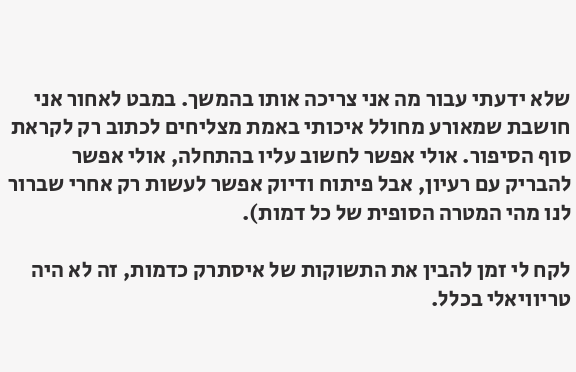שלא ידעתי עבור מה אני צריכה אותו בהמשך. במבט לאחור אני חושבת שמאורע מחולל איכותי באמת מצליחים לכתוב רק לקראת סוף הסיפור. אולי אפשר לחשוב עליו בהתחלה, אולי אפשר להבריק עם רעיון, אבל פיתוח ודיוק אפשר לעשות רק אחרי שברור לנו מהי המטרה הסופית של כל דמות).

לקח לי זמן להבין את התשוקות של איסתרק כדמות, זה לא היה טריוויאלי בכלל.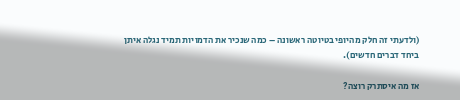(ולדעתי זה חלק מהיופי בטיוטה ראשונה – כמה שנכיר את הדמויות תמיד נגלה איתן ביחד דברים חדשים).

אז מה איסתרק רוצה?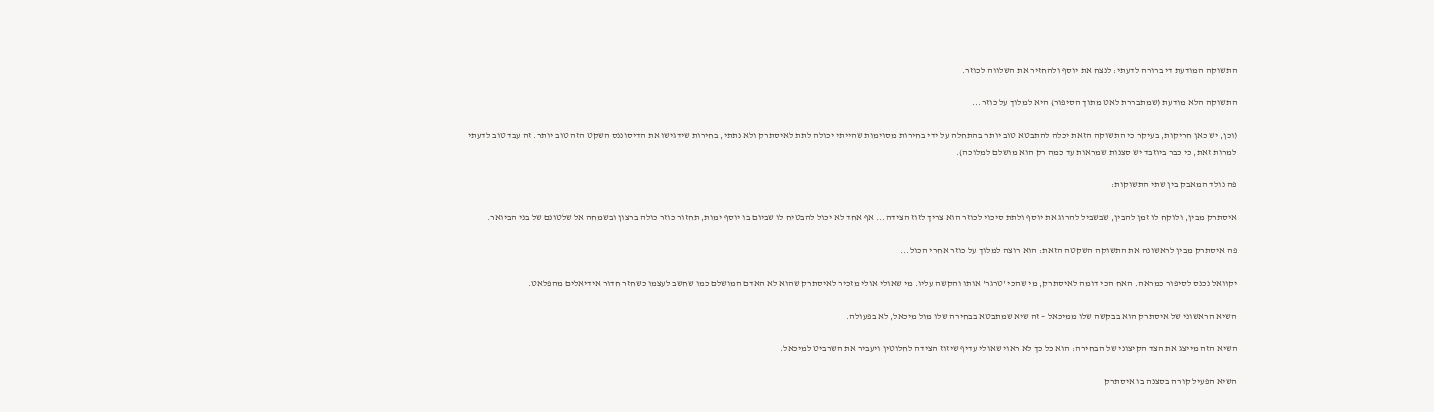התשוקה המודעת די ברורה לדעתי: לנצח את יוסף ולהחזיר את השלווה לכוזר.

התשוקה הלא מודעת (שמתבררת לאט מתוך הסיפור) היא למלוך על כוזר...

(וכן, יש כאן חריקות, בעיקר כי התשוקה הזאת יכלה להתבטא טוב יותר בהתחלה על ידי בחירות מסוימות שהייתי יכולה לתת לאיסתרק ולא נתתי, בחירות שידגישו את הדיסוננס השקט הזה טוב יותר. זה עבד טוב לדעתי למרות זאת, כי כבר ביוזבד יש סצנות שמראות עד כמה רק הוא מושלם למלוכה).

פה נולד המאבק בין שתי התשוקות:

איסתרק מבין, ולוקח לו זמן להבין, שבשביל להרוג את יוסף ולתת סיכוי לכוזר הוא צריך לזוז הצידה... אף אחד לא יכול להבטיח לו שביום בו יוסף ימות, תחזור כוזר כולה ברצון ובשמחה אל שלטונם של בני הביואר.

פה איסתרק מבין לראשונה את התשוקה השקטה הזאת: הוא רוצה למלוך על כוזר אחרי הכול...

יקוואל נכנס לסיפור כמראה. האח הכי דומה לאיסתרק, מי שהכי 'טרגר' אותו והקשה עליו. מי שאולי אולי מזכיר לאיסתרק שהוא לא האדם המושלם כמו שחשב לעצמו כשחזר חדור אידיאלים מהפלאט.

השיא הראשוני של איסתרק הוא בבקשה שלו ממיכאל – זה שיא שמתבטא בבחירה שלו מול מיכאל, לא בפעולה.

השיא הזה מייצג את הצד הקיצוני של הבחירה: הוא כל כך לא ראוי שאולי עדיף שיזוז הצידה לחלוטין ויעביר את השרביט למיכאל.

השיא הפעיל קורה בסצנה בו איסתרק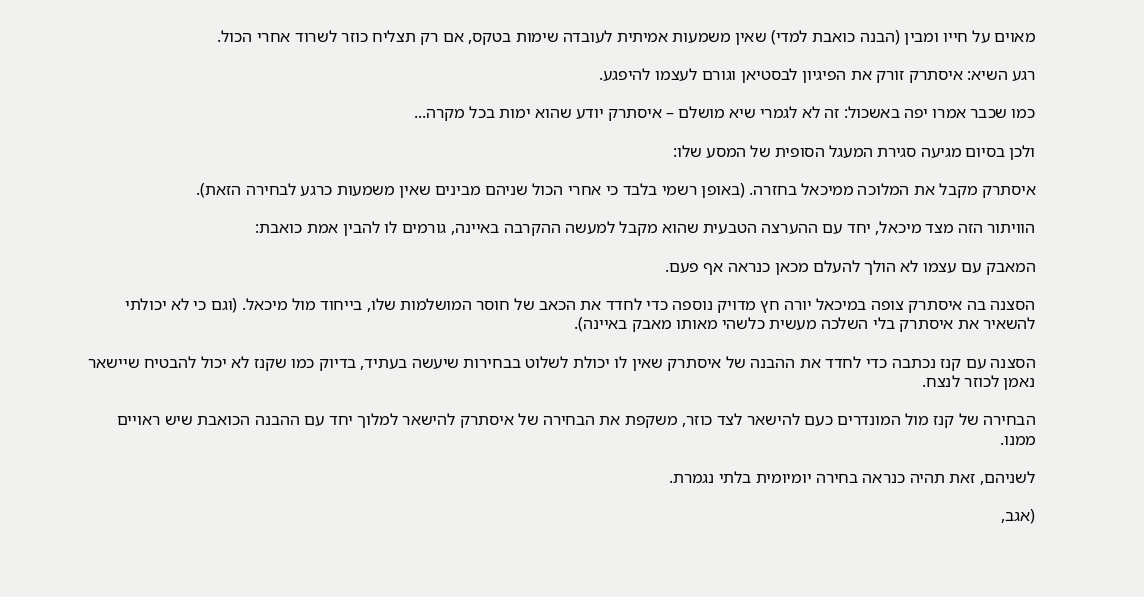מאוים על חייו ומבין (הבנה כואבת למדי) שאין משמעות אמיתית לעובדה שימות בטקס, אם רק תצליח כוזר לשרוד אחרי הכול.

רגע השיא: איסתרק זורק את הפיגיון לבסטיאן וגורם לעצמו להיפגע.

כמו שכבר אמרו יפה באשכול: זה לא לגמרי שיא מושלם – איסתרק יודע שהוא ימות בכל מקרה...

ולכן בסיום מגיעה סגירת המעגל הסופית של המסע שלו:

איסתרק מקבל את המלוכה ממיכאל בחזרה. (באופן רשמי בלבד כי אחרי הכול שניהם מבינים שאין משמעות כרגע לבחירה הזאת).

הוויתור הזה מצד מיכאל, יחד עם ההערצה הטבעית שהוא מקבל למעשה ההקרבה באיינה, גורמים לו להבין אמת כואבת:

המאבק עם עצמו לא הולך להעלם מכאן כנראה אף פעם.

הסצנה בה איסתרק צופה במיכאל יורה חץ מדויק נוספה כדי לחדד את הכאב של חוסר המושלמות שלו, בייחוד מול מיכאל. (וגם כי לא יכולתי להשאיר את איסתרק בלי השלכה מעשית כלשהי מאותו מאבק באיינה).

הסצנה עם קנז נכתבה כדי לחדד את ההבנה של איסתרק שאין לו יכולת לשלוט בבחירות שיעשה בעתיד, בדיוק כמו שקנז לא יכול להבטיח שיישאר נאמן לכוזר לנצח.

הבחירה של קנז מול המונדרים כעם להישאר לצד כוזר, משקפת את הבחירה של איסתרק להישאר למלוך יחד עם ההבנה הכואבת שיש ראויים ממנו.

לשניהם, זאת תהיה כנראה בחירה יומיומית בלתי נגמרת.

(אגב,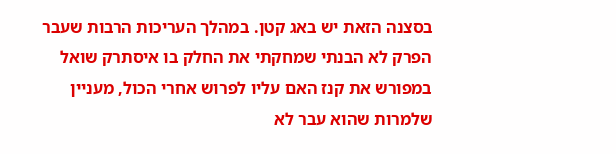בסצנה הזאת יש באג קטן. במהלך העריכות הרבות שעבר הפרק לא הבנתי שמחקתי את החלק בו איסתרק שואל במפורש את קנז האם עליו לפרוש אחרי הכול, מעניין שלמרות שהוא עבר לא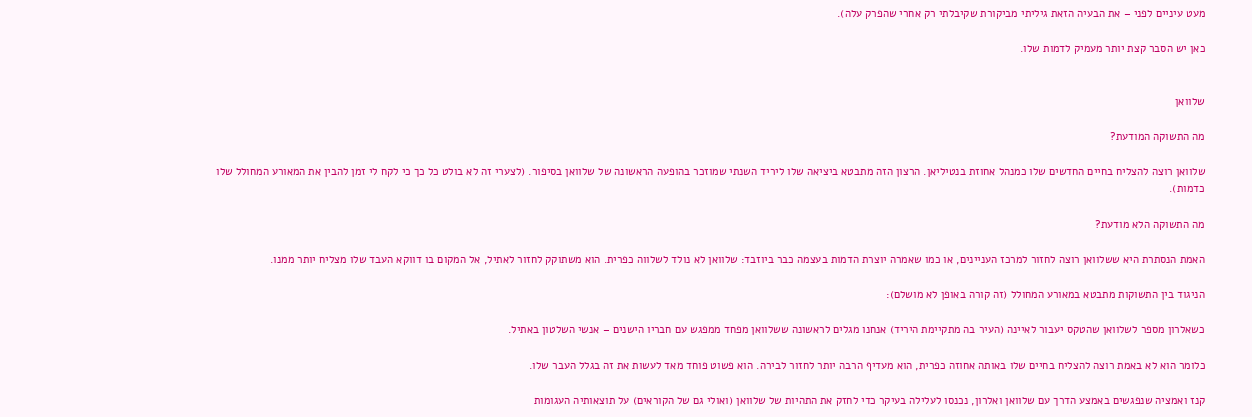מעט עיניים לפני – את הבעיה הזאת גיליתי מביקורת שקיבלתי רק אחרי שהפרק עלה).

כאן יש הסבר קצת יותר מעמיק לדמות שלו.


שלוואן

מה התשוקה המודעת?

שלוואן רוצה להצליח בחיים החדשים שלו כמנהל אחוזת בנטיליאן. הרצון הזה מתבטא ביציאה שלו ליריד השנתי שמוזכר בהופעה הראשונה של שלוואן בסיפור. (לצערי זה לא בולט כל כך כי לקח לי זמן להבין את המאורע המחולל שלו כדמות).

מה התשוקה הלא מודעת?

האמת הנסתרת היא ששלוואן רוצה לחזור למרכז העניינים, או כמו שאמרה יוצרת הדמות בעצמה כבר ביוזבד: שלוואן לא נולד לשלווה כפרית. הוא משתוקק לחזור לאתיל, אל המקום בו דווקא העבד שלו מצליח יותר ממנו.

הניגוד בין התשוקות מתבטא במאורע המחולל (זה קורה באופן לא מושלם):

כשאלרון מספר לשלוואן שהטקס יעבור לאיינה (העיר בה מתקיימת היריד) אנחנו מגלים לראשונה ששלוואן מפחד ממפגש עם חבריו הישנים – אנשי השלטון באתיל.

כלומר הוא לא באמת רוצה להצליח בחיים שלו באותה אחוזה כפרית, הוא מעדיף הרבה יותר לחזור לבירה. הוא פשוט פוחד מאד לעשות את זה בגלל העבר שלו.

קנז ואמציה שנפגשים באמצע הדרך עם שלוואן ואלרון, נכנסו לעלילה בעיקר כדי לחזק את התהיות של שלוואן (ואולי גם של הקוראים) על תוצאותיה העגומות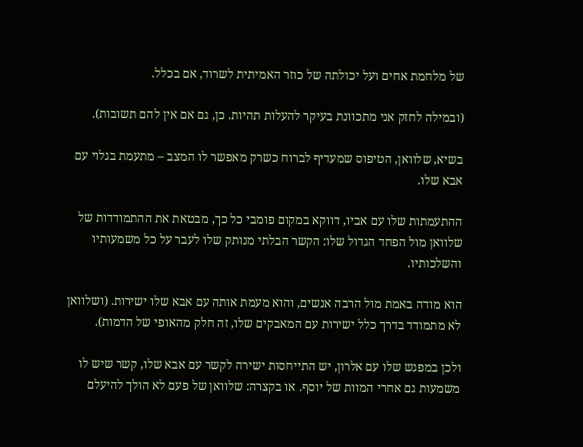של מלחמת אחים ועל יכולתה של כוזר האמיתית לשרוד, אם בכלל.

(ובמילה לחזק אני מתכוונת בעיקר להעלות תהיות. כן, גם אם אין להם תשובות).

בשיא, שלוואן, הטיפוס שמעדיף לברוח כשרק מאפשר לו המצב – מתעמת בגלוי עם אבא שלו.

ההתעמתות שלו עם אביו, דווקא במקום פומבי כל כך, מבטאת את ההתמודדות של שלוואן מול הפחד הגדול שלו: הקשר הבלתי מנותק שלו לעבר על כל משמעותיו והשלכותיו.

הוא מודה באמת מול הרבה אנשים, והוא מעמת אותה עם אבא שלו ישירות. (ושלוואן לא מתמודד בדרך כלל ישירות עם המאבקים שלו, זה חלק מהאופי של הדמות).

ולכן במפגש שלו עם אלרון, יש התייחסות ישירה לקשר עם אבא שלו, קשר שיש לו משמעות גם אחרי המוות של יוסף. או בקצרה: שלוואן של פעם לא הולך להיעלם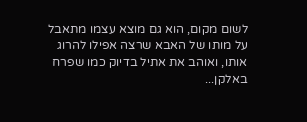לשום מקום, הוא גם מוצא עצמו מתאבל על מותו של האבא שרצה אפילו להרוג אותו, ואוהב את אתיל בדיוק כמו שפרח באלקן...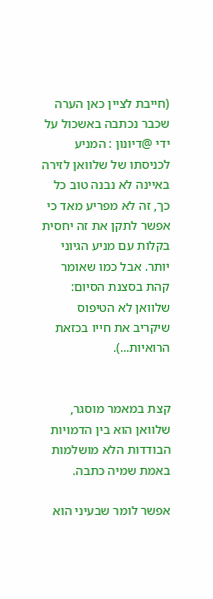(חייבת לציין כאן הערה שכבר נכתבה באשכול על ידי @דיונון : המניע לכניסתו של שלוואן לזירה באיינה לא נבנה טוב כל כך, זה לא מפריע מאד כי אפשר לתקן את זה יחסית בקלות עם מניע הגיוני יותר. אבל כמו שאומר קהת בסצנת הסיום: שלוואן לא הטיפוס שיקריב את חייו בכזאת הרואיות...).


קצת במאמר מוסגר, שלוואן הוא בין הדמויות הבודדות הלא מושלמות באמת שמיה כתבה.

אפשר לומר שבעיני הוא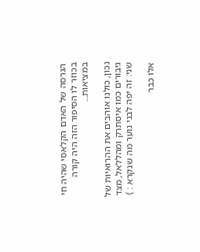הגרסה של האדם הקלאסי שהיה חי בכוזר לו הסיפור הזה היה קורה במציאות...

נכון, כולנו אוהבים את ההרואיות של גיבורים כמו איסתרק ומהללאל, מצד שני: זה יפה לבני נוער מה שנקרא : )

אלו כבר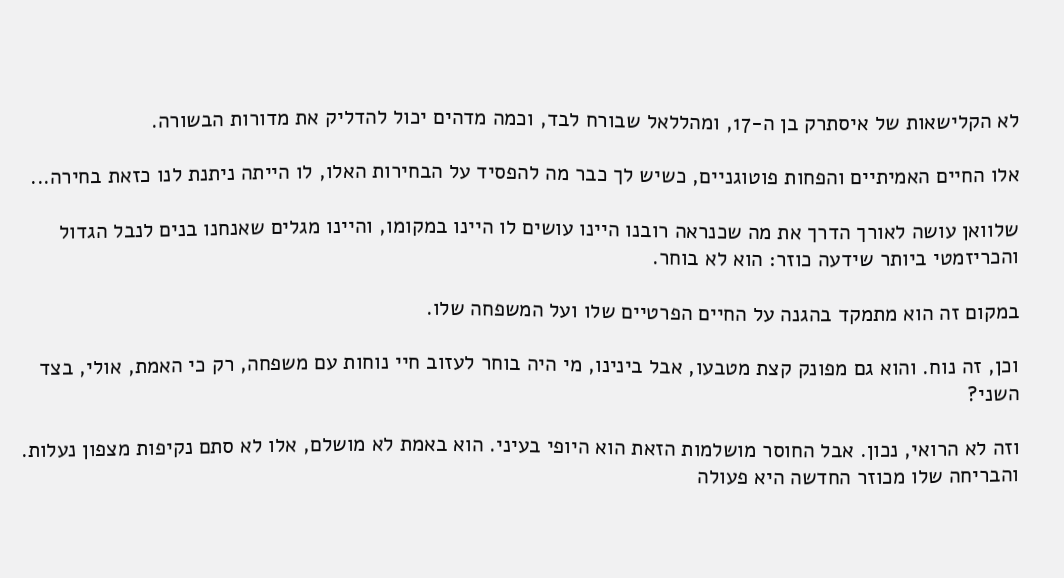לא הקלישאות של איסתרק בן ה-17, ומהללאל שבורח לבד, וכמה מדהים יכול להדליק את מדורות הבשורה.

אלו החיים האמיתיים והפחות פוטוגניים, כשיש לך כבר מה להפסיד על הבחירות האלו, לו הייתה ניתנת לנו כזאת בחירה...

שלוואן עושה לאורך הדרך את מה שכנראה רובנו היינו עושים לו היינו במקומו, והיינו מגלים שאנחנו בנים לנבל הגדול והכריזמטי ביותר שידעה כוזר: הוא לא בוחר.

במקום זה הוא מתמקד בהגנה על החיים הפרטיים שלו ועל המשפחה שלו.

וכן, זה נוח. והוא גם מפונק קצת מטבעו, אבל בינינו, מי היה בוחר לעזוב חיי נוחות עם משפחה, רק כי האמת, אולי, בצד השני?

וזה לא הרואי, נכון. אבל החוסר מושלמות הזאת הוא היופי בעיני. הוא באמת לא מושלם, אלו לא סתם נקיפות מצפון נעלות. והבריחה שלו מכוזר החדשה היא פעולה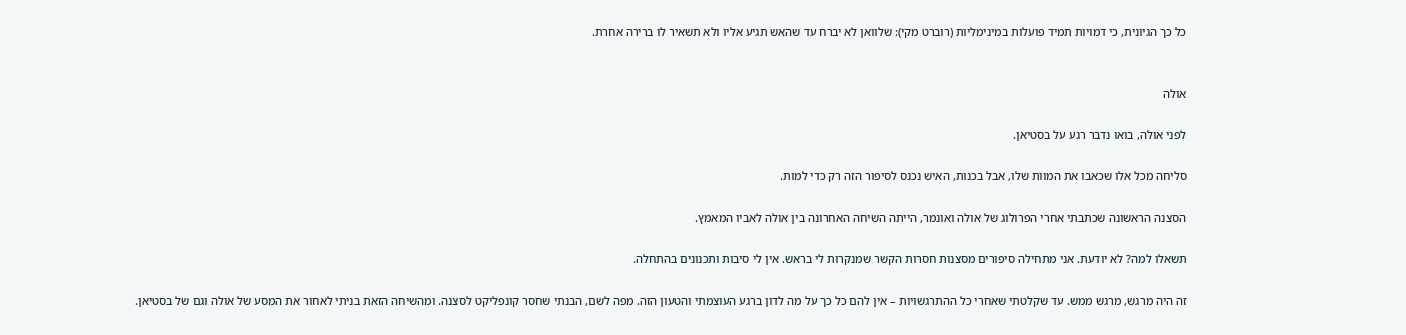כל כך הגיונית, כי דמויות תמיד פועלות במינימליות (רוברט מקי): שלוואן לא יברח עד שהאש תגיע אליו ולא תשאיר לו ברירה אחרת.


אולה

לפני אולה, בואו נדבר רגע על בסטיאן.

סליחה מכל אלו שכאבו את המוות שלו, אבל בכנות, האיש נכנס לסיפור הזה רק כדי למות.

הסצנה הראשונה שכתבתי אחרי הפרולוג של אולה ואונמר, הייתה השיחה האחרונה בין אולה לאביו המאמץ.

תשאלו למה? לא יודעת. אני מתחילה סיפורים מסצנות חסרות הקשר שמנקרות לי בראש. אין לי סיבות ותכנונים בהתחלה.

זה היה מרגש, מרגש ממש. עד שקלטתי שאחרי כל ההתרגשויות – אין להם כל כך על מה לדון ברגע העוצמתי והטעון הזה. מפה לשם, הבנתי שחסר קונפליקט לסצנה. ומהשיחה הזאת בניתי לאחור את המסע של אולה וגם של בסטיאן.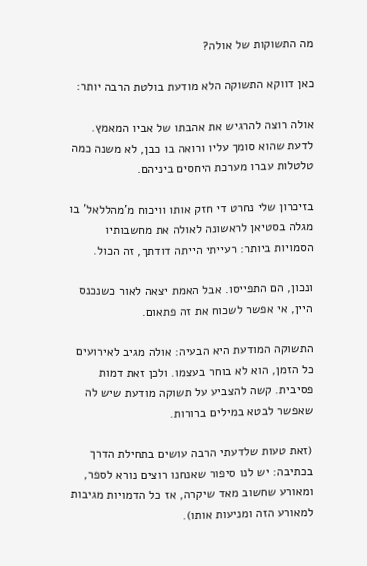מה התשוקות של אולה?

כאן דווקא התשוקה הלא מודעת בולטת הרבה יותר:

אולה רוצה להרגיש את אהבתו של אביו המאמץ. לדעת שהוא סומך עליו ורואה בו כבן, לא משנה כמה טלטלות עברו מערכת היחסים ביניהם.

בזיכרון שלי נחרט די חזק אותו וויכוח מ'מהללאל' בו מגלה בסטיאן לראשונה לאולה את מחשבותיו הסמויות ביותר: רעייתי הייתה דודתך, זה הכול.

ונכון, הם התפייסו. אבל האמת יצאה לאור כשנכנס היין, אי אפשר לשכוח את זה פתאום.

התשוקה המודעת היא הבעיה: אולה מגיב לאירועים כל הזמן, הוא לא בוחר בעצמו. ולכן זאת דמות פסיבית. קשה להצביע על תשוקה מודעת שיש לה שאפשר לבטא במילים ברורות.

(זאת טעות שלדעתי הרבה עושים בתחילת הדרך בכתיבה: יש לנו סיפור שאנחנו רוצים נורא לספר, ומאורע שחשוב מאד שיקרה, אז כל הדמויות מגיבות למאורע הזה ומניעות אותו).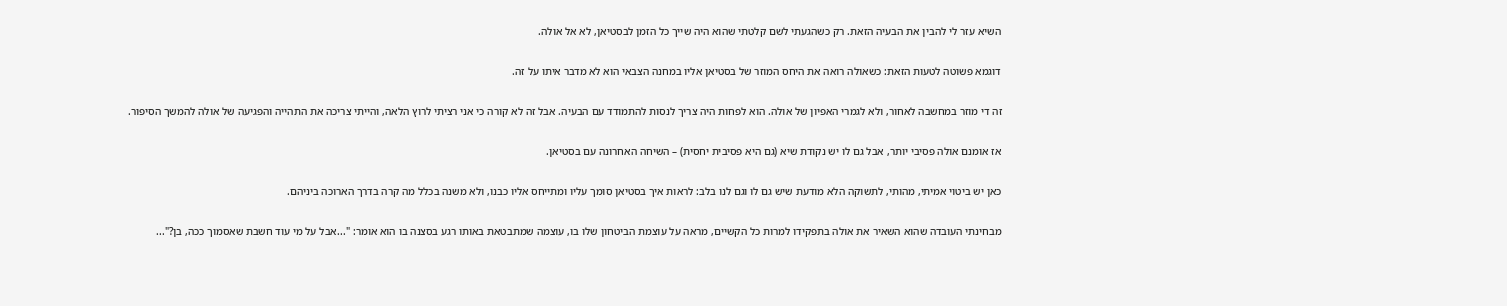השיא עזר לי להבין את הבעיה הזאת. רק כשהגעתי לשם קלטתי שהוא היה שייך כל הזמן לבסטיאן, לא אל אולה.

דוגמא פשוטה לטעות הזאת: כשאולה רואה את היחס המוזר של בסטיאן אליו במחנה הצבאי הוא לא מדבר איתו על זה.

זה די מוזר במחשבה לאחור, ולא לגמרי האפיון של אולה. הוא לפחות היה צריך לנסות להתמודד עם הבעיה. אבל זה לא קורה כי אני רציתי לרוץ הלאה, והייתי צריכה את התהייה והפגיעה של אולה להמשך הסיפור.

אז אומנם אולה פסיבי יותר, אבל גם לו יש נקודת שיא (גם היא פסיבית יחסית) – השיחה האחרונה עם בסטיאן.

כאן יש ביטוי אמיתי, מהותי, לתשוקה הלא מודעת שיש גם לו וגם לנו בלב: לראות איך בסטיאן סומך עליו ומתייחס אליו כבנו, ולא משנה בכלל מה קרה בדרך הארוכה ביניהם.

מבחינתי העובדה שהוא השאיר את אולה בתפקידו למרות כל הקשיים, מראה על עוצמת הביטחון שלו בו, עוצמה שמתבטאת באותו רגע בסצנה בו הוא אומר: "...אבל על מי עוד חשבת שאסמוך ככה, בן?"...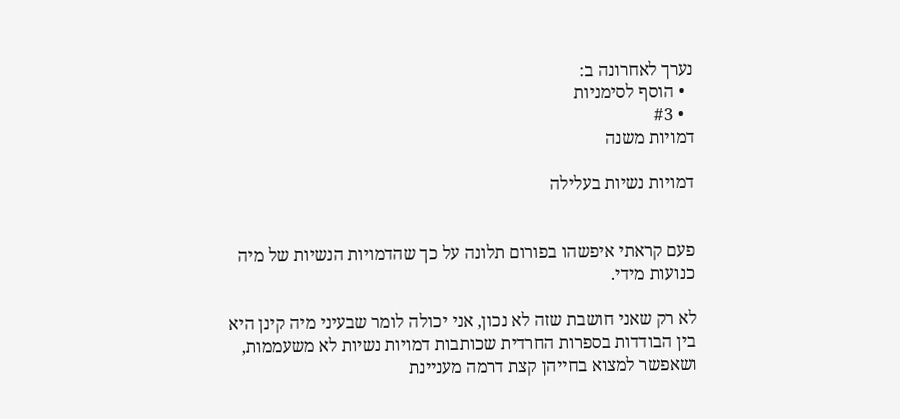נערך לאחרונה ב:
  • הוסף לסימניות
  • #3
דמויות משנה

דמויות נשיות בעלילה


פעם קראתי איפשהו בפורום תלונה על כך שהדמויות הנשיות של מיה כנועות מידי.

לא רק שאני חושבת שזה לא נכון, אני יכולה לומר שבעיני מיה קינן היא בין הבודדות בספרות החרדית שכותבות דמויות נשיות לא משעממות, ושאפשר למצוא בחייהן קצת דרמה מעניינת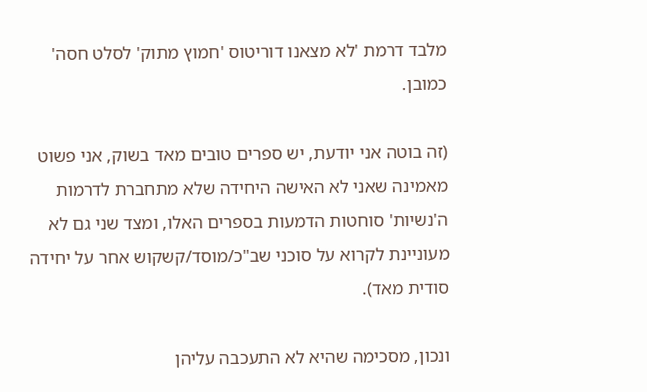מלבד דרמת 'לא מצאנו דוריטוס 'חמוץ מתוק' לסלט חסה' כמובן.

(זה בוטה אני יודעת, יש ספרים טובים מאד בשוק, אני פשוט מאמינה שאני לא האישה היחידה שלא מתחברת לדרמות ה'נשיות' סוחטות הדמעות בספרים האלו, ומצד שני גם לא מעוניינת לקרוא על סוכני שב"כ/מוסד/קשקוש אחר על יחידה סודית מאד).

ונכון, מסכימה שהיא לא התעכבה עליהן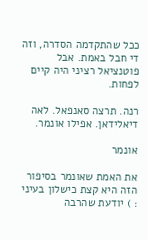ככל שהתקדמה הסדרה, וזה די חבל באמת. אבל פוטנציאל רציני היה קיים לפחות.

רנה. תרצה סאנפאל. לאה דיאלידאן. אפילו אונמר.

אונמר

את האמת שאונמר בסיפור הזה היא קצת כישלון בעיני : ) יודעת שהרבה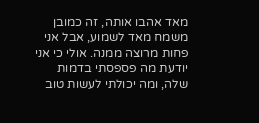מאד אהבו אותה, זה כמובן משמח מאד לשמוע, אבל אני פחות מרוצה ממנה. אולי כי אני יודעת מה פספסתי בדמות שלה, ומה יכולתי לעשות טוב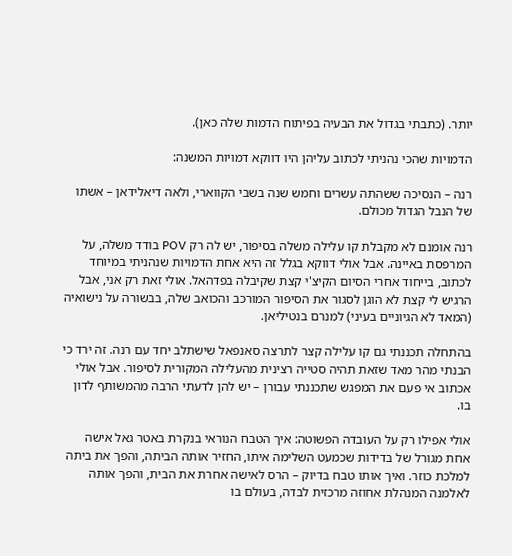יותר. (כתבתי בגדול את הבעיה בפיתוח הדמות שלה כאן).

הדמויות שהכי נהניתי לכתוב עליהן היו דווקא דמויות המשנה:

רנה – הנסיכה ששהתה עשרים וחמש שנה בשבי הקווארי, ולאה דיאלידאן – אשתו של הנבל הגדול מכולם.

רנה אומנם לא מקבלת קו עלילה משלה בסיפור, יש לה רק POV בודד משלה, על המרפסת באיינה. אבל אולי דווקא בגלל זה היא אחת הדמויות שנהניתי במיוחד לכתוב, בייחוד אחרי הסיום הקיצ'י קצת שקיבלה בפדהאל. אולי זאת רק אני, אבל הרגיש לי קצת לא הוגן לסגור את הסיפור המורכב והכואב שלה, בבשורה על נישואיה (המאד לא הגיוניים בעיני) למנרם בנטיליאן.

בהתחלה תכננתי גם קו עלילה קצר לתרצה סאנפאל שישתלב יחד עם רנה. זה ירד כי הבנתי מהר מאד שזאת תהיה סטייה רצינית מהעלילה המקורית לסיפור. אבל אולי אכתוב אי פעם את המפגש שתכננתי עבורן – יש להן לדעתי הרבה מהמשותף לדון בו.

אולי אפילו רק על העובדה הפשוטה: איך הטבח הנוראי בנקרת באטר גאל אישה אחת מגורל של בדידות שכמעט השלימה איתו, החזיר אותה הביתה, והפך את ביתה למלכת כוזר. ואיך אותו טבח בדיוק – הרס לאישה אחרת את הבית, והפך אותה לאלמנה המנהלת אחוזה מרכזית לבדה, בעולם בו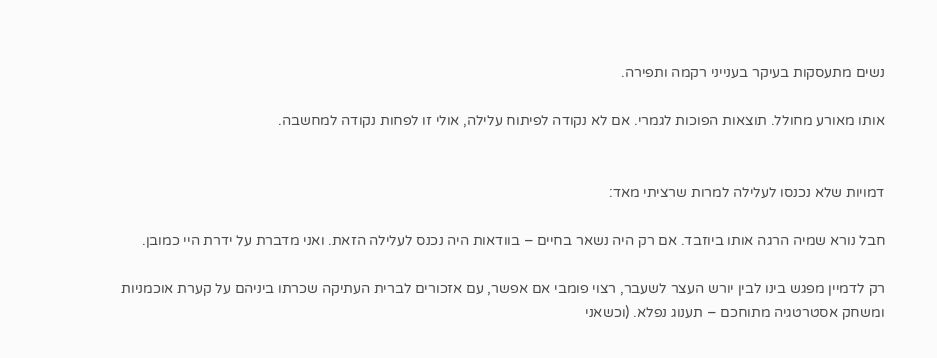נשים מתעסקות בעיקר בענייני רקמה ותפירה.

אותו מאורע מחולל. תוצאות הפוכות לגמרי. אם לא נקודה לפיתוח עלילה, אולי זו לפחות נקודה למחשבה.


דמויות שלא נכנסו לעלילה למרות שרציתי מאד:

חבל נורא שמיה הרגה אותו ביוזבד. אם רק היה נשאר בחיים – בוודאות היה נכנס לעלילה הזאת. ואני מדברת על ידרת היי כמובן.

רק לדמיין מפגש בינו לבין יורש העצר לשעבר, רצוי פומבי אם אפשר, עם אזכורים לברית העתיקה שכרתו ביניהם על קערת אוכמניות ומשחק אסטרטגיה מתוחכם – תענוג נפלא. (וכשאני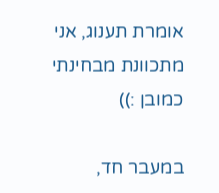אומרת תענוג, אני מתכוונת מבחינתי כמובן :))

במעבר חד,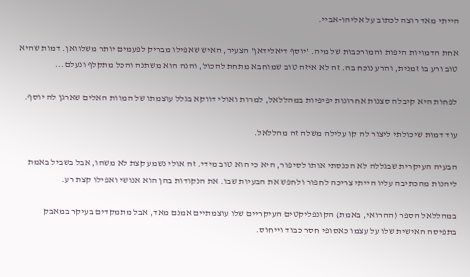הייתי מאד רוצה לכתוב על אליהו-אביי.

אחת הדמויות היפות והמורכבות של מיה. 'יוסף דיאלידאן' הצעיר, האיש שאפילו מבריק לפעמים יותר משלוואן. דמות שהיא טוב ורע בו זמנית, והרע נוכח בה. זה לא איזה טוב שמוחבא מתחת להכול, והנה הוא משתנה והכל מתקלף ונעלם...

לפחות היא קיבלה סצנות אחרונות יפיפיות במהללאל, למרות ואולי דווקא בגלל עוצמתו של המוות האלים שארגן לה יוסף.

עוד דמות שיכולתי ליצור לה קו עלילה משלה זה מהללאל.

הבעיה העיקרית שבגללה לא הכנסתי אותו לסיפור, היא כי הוא טוב מידי. זה אולי נשמע קצת לא משהו, אבל בשביל באמת ליהנות מהכתיבה עליו הייתי צריכה לחפור ולחפש את הבעיות שבו. את הנקודות בהן הוא אנושי ואפילו קצת רע.

במהללאל הספר (ההרואי, באמת) הקונפליקטים העיקריים שלו עוצמתיים אמנם מאד, אבל מתמקדים בעיקר במאבק בתפיסה האישית שלו על עצמו כאסופי חסר כבוד וייחוס.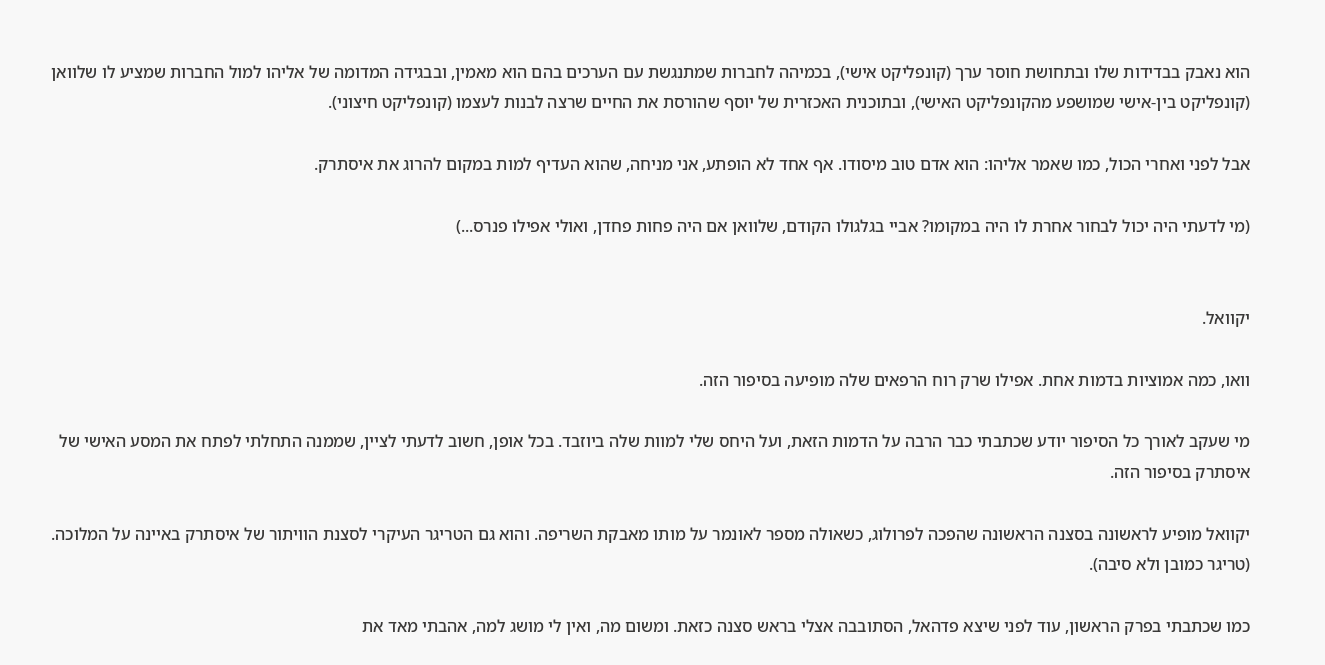הוא נאבק בבדידות שלו ובתחושת חוסר ערך (קונפליקט אישי), בכמיהה לחברות שמתנגשת עם הערכים בהם הוא מאמין, ובבגידה המדומה של אליהו למול החברות שמציע לו שלוואן (קונפליקט בין-אישי שמושפע מהקונפליקט האישי), ובתוכנית האכזרית של יוסף שהורסת את החיים שרצה לבנות לעצמו (קונפליקט חיצוני).

אבל לפני ואחרי הכול, כמו שאמר אליהו: הוא אדם טוב מיסודו. אף אחד לא הופתע, אני מניחה, שהוא העדיף למות במקום להרוג את איסתרק.

(מי לדעתי היה יכול לבחור אחרת לו היה במקומו? אביי בגלגולו הקודם, שלוואן אם היה פחות פחדן, ואולי אפילו פנרס...)


יקוואל.

וואו, כמה אמוציות בדמות אחת. אפילו שרק רוח הרפאים שלה מופיעה בסיפור הזה.

מי שעקב לאורך כל הסיפור יודע שכתבתי כבר הרבה על הדמות הזאת, ועל היחס שלי למוות שלה ביוזבד. בכל אופן, חשוב לדעתי לציין, שממנה התחלתי לפתח את המסע האישי של איסתרק בסיפור הזה.

יקוואל מופיע לראשונה בסצנה הראשונה שהפכה לפרולוג, כשאולה מספר לאונמר על מותו מאבקת השריפה. והוא גם הטריגר העיקרי לסצנת הוויתור של איסתרק באיינה על המלוכה. (טריגר כמובן ולא סיבה).

כמו שכתבתי בפרק הראשון, עוד לפני שיצא פדהאל, הסתובבה אצלי בראש סצנה כזאת. ומשום מה, ואין לי מושג למה, אהבתי מאד את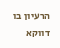הרעיון בו דווקא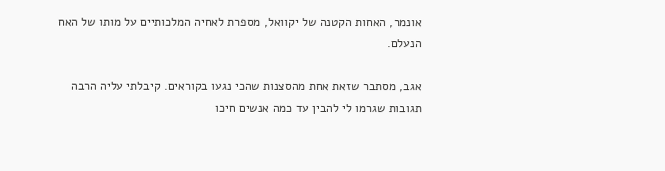אונמר, האחות הקטנה של יקוואל, מספרת לאחיה המלכותיים על מותו של האח הנעלם.

אגב, מסתבר שזאת אחת מהסצנות שהכי נגעו בקוראים. קיבלתי עליה הרבה תגובות שגרמו לי להבין עד כמה אנשים חיכו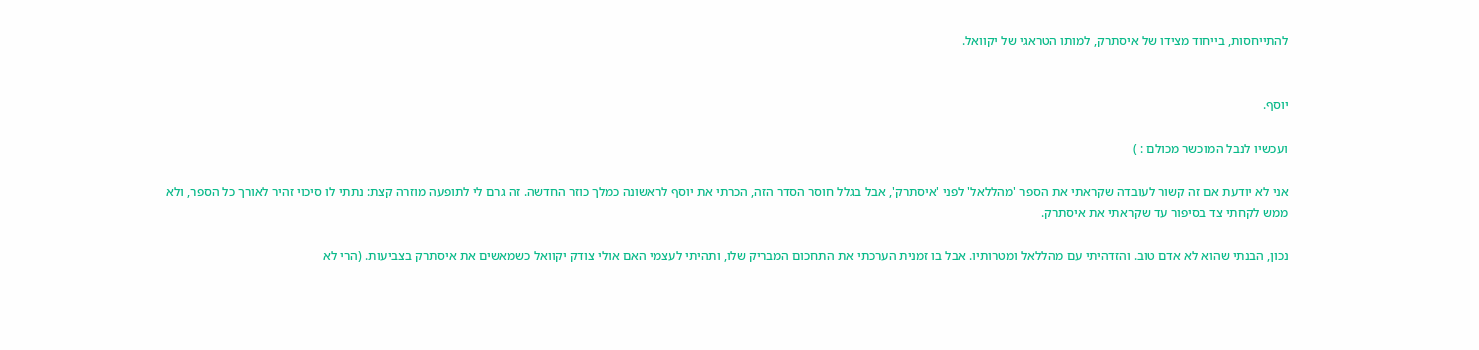להתייחסות, בייחוד מצידו של איסתרק, למותו הטראגי של יקוואל.


יוסף.

ועכשיו לנבל המוכשר מכולם : )

אני לא יודעת אם זה קשור לעובדה שקראתי את הספר 'מהללאל' לפני 'איסתרק', אבל בגלל חוסר הסדר הזה, הכרתי את יוסף לראשונה כמלך כוזר החדשה. זה גרם לי לתופעה מוזרה קצת: נתתי לו סיכוי זהיר לאורך כל הספר, ולא ממש לקחתי צד בסיפור עד שקראתי את איסתרק.

נכון, הבנתי שהוא לא אדם טוב. והזדהיתי עם מהללאל ומטרותיו. אבל בו זמנית הערכתי את התחכום המבריק שלו, ותהיתי לעצמי האם אולי צודק יקוואל כשמאשים את איסתרק בצביעות. (הרי לא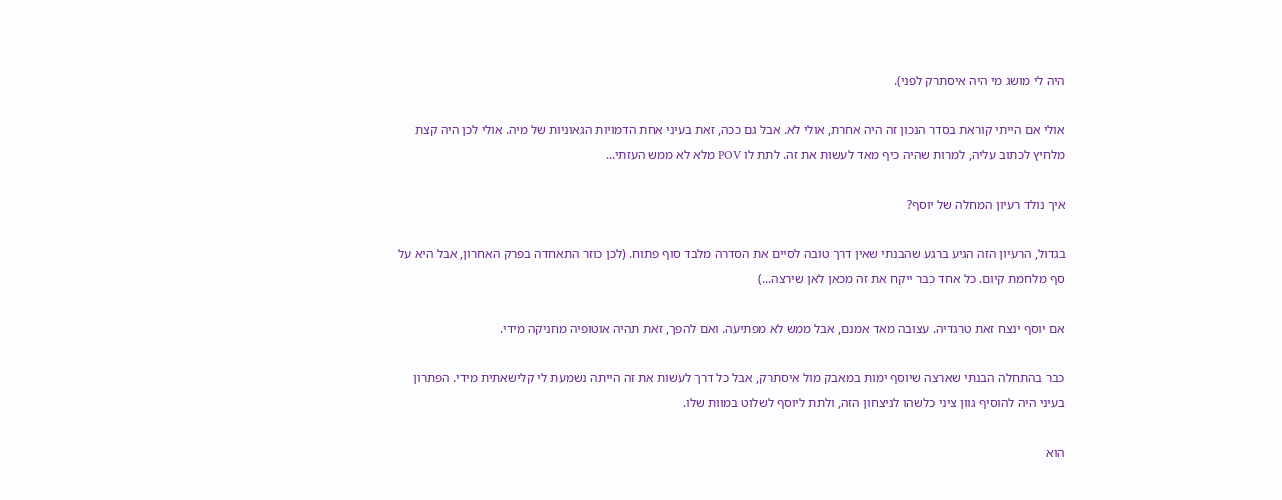היה לי מושג מי היה איסתרק לפני).

אולי אם הייתי קוראת בסדר הנכון זה היה אחרת, אולי לא. אבל גם ככה, זאת בעיני אחת הדמויות הגאוניות של מיה. אולי לכן היה קצת מלחיץ לכתוב עליה, למרות שהיה כיף מאד לעשות את זה. לתת לו POV מלא לא ממש העזתי...

איך נולד רעיון המחלה של יוסף?

בגדול, הרעיון הזה הגיע ברגע שהבנתי שאין דרך טובה לסיים את הסדרה מלבד סוף פתוח. (לכן כוזר התאחדה בפרק האחרון, אבל היא על סף מלחמת קיום. כל אחד כבר ייקח את זה מכאן לאן שירצה...)

אם יוסף ינצח זאת טרגדיה. עצובה מאד אמנם, אבל ממש לא מפתיעה. ואם להפך, זאת תהיה אוטופיה מחניקה מידי.

כבר בהתחלה הבנתי שארצה שיוסף ימות במאבק מול איסתרק, אבל כל דרך לעשות את זה הייתה נשמעת לי קלישאתית מידי. הפתרון בעיני היה להוסיף גוון ציני כלשהו לניצחון הזה, ולתת ליוסף לשלוט במוות שלו.

הוא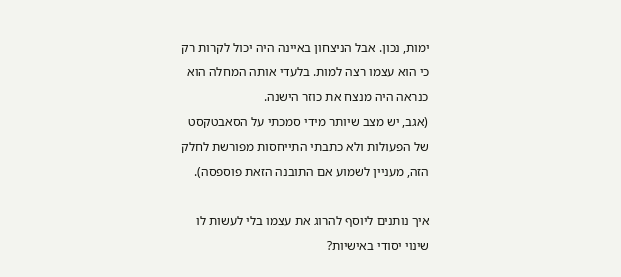ימות, נכון. אבל הניצחון באיינה היה יכול לקרות רק כי הוא עצמו רצה למות. בלעדי אותה המחלה הוא כנראה היה מנצח את כוזר הישנה.
(אגב, יש מצב שיותר מידי סמכתי על הסאבטקסט של הפעולות ולא כתבתי התייחסות מפורשת לחלק הזה, מעניין לשמוע אם התובנה הזאת פוספסה).

איך נותנים ליוסף להרוג את עצמו בלי לעשות לו שינוי יסודי באישיות?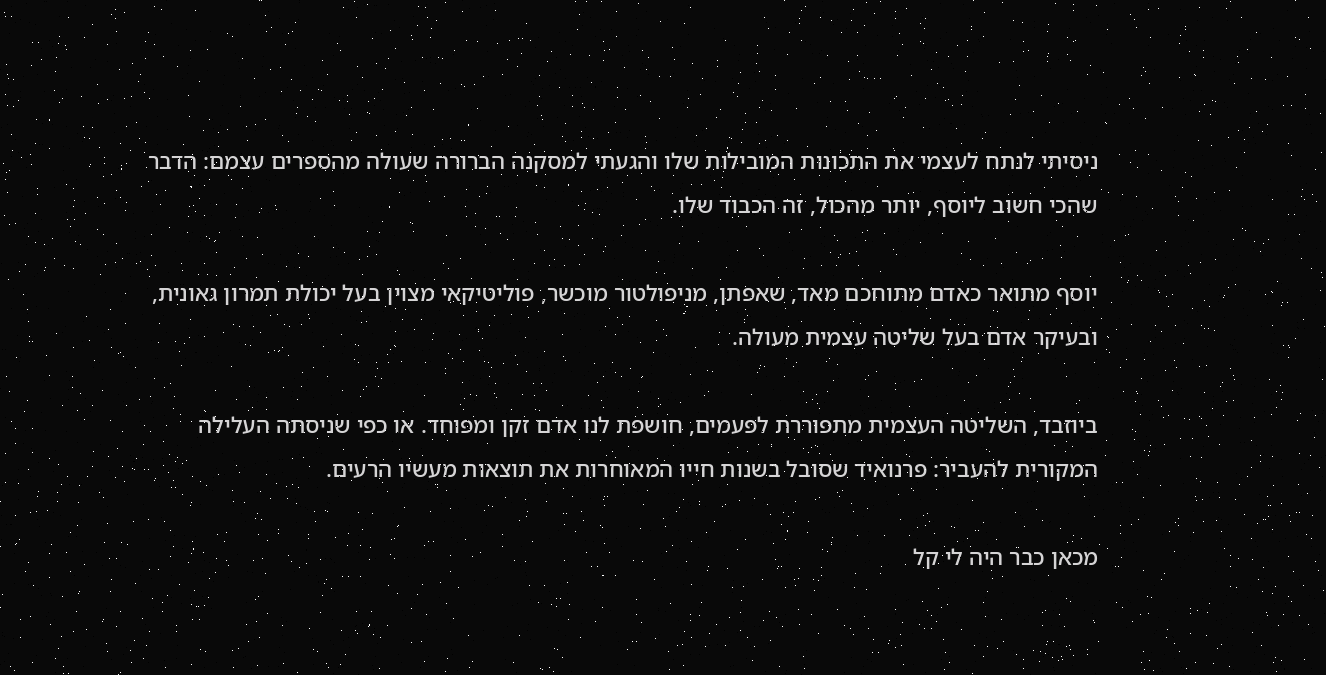ניסיתי לנתח לעצמי את התכונות המובילות שלו והגעתי למסקנה הברורה שעולה מהספרים עצמם: הדבר שהכי חשוב ליוסף, יותר מהכול, זה הכבוד שלו.

יוסף מתואר כאדם מתוחכם מאד, שאפתן, מניפולטור מוכשר, פוליטיקאי מצוין בעל יכולת תמרון גאונית, ובעיקר אדם בעל שליטה עצמית מעולה.

ביוזבד, השליטה העצמית מתפוררת לפעמים, חושפת לנו אדם זקן ומפוחד. או כפי שניסתה העלילה המקורית להעביר: פרנואיד שסובל בשנות חייו המאוחרות את תוצאות מעשיו הרעים.

מכאן כבר היה לי קל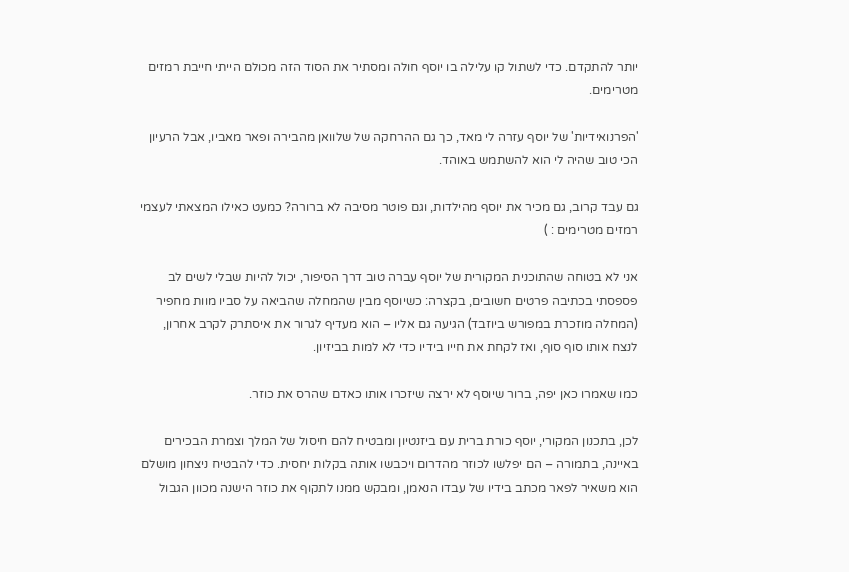יותר להתקדם. כדי לשתול קו עלילה בו יוסף חולה ומסתיר את הסוד הזה מכולם הייתי חייבת רמזים מטרימים.

'הפרנואידיות' של יוסף עזרה לי מאד, כך גם ההרחקה של שלוואן מהבירה ופאר מאביו, אבל הרעיון הכי טוב שהיה לי הוא להשתמש באוהד.

גם עבד קרוב, גם מכיר את יוסף מהילדות, וגם פוטר מסיבה לא ברורה? כמעט כאילו המצאתי לעצמי רמזים מטרימים : )

אני לא בטוחה שהתוכנית המקורית של יוסף עברה טוב דרך הסיפור, יכול להיות שבלי לשים לב פספסתי בכתיבה פרטים חשובים, בקצרה: כשיוסף מבין שהמחלה שהביאה על סביו מוות מחפיר (המחלה מוזכרת במפורש ביוזבד) הגיעה גם אליו – הוא מעדיף לגרור את איסתרק לקרב אחרון, לנצח אותו סוף סוף, ואז לקחת את חייו בידיו כדי לא למות בביזיון.

כמו שאמרו כאן יפה, ברור שיוסף לא ירצה שיזכרו אותו כאדם שהרס את כוזר.

לכן, בתכנון המקורי, יוסף כורת ברית עם ביזנטיון ומבטיח להם חיסול של המלך וצמרת הבכירים באיינה, בתמורה – הם יפלשו לכוזר מהדרום ויכבשו אותה בקלות יחסית. כדי להבטיח ניצחון מושלם הוא משאיר לפאר מכתב בידיו של עבדו הנאמן, ומבקש ממנו לתקוף את כוזר הישנה מכוון הגבול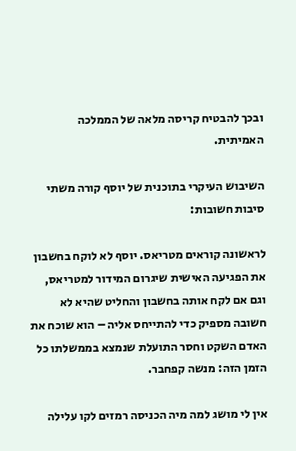ובכך להבטיח קריסה מלאה של הממלכה האמיתית.

השיבוש העיקרי בתוכנית של יוסף קורה משתי סיבות חשובות:

לראשונה קוראים מטריאס. יוסף לא לוקח בחשבון את הפגיעה האישית שיגרום המידור למטריאס, וגם אם לקח אותה בחשבון והחליט שהיא לא חשובה מספיק כדי להתייחס אליה – הוא שוכח את האדם השקט וחסר התועלת שנמצא בממשלתו כל הזמן הזה: מנשה קפחבר.

אין לי מושג למה מיה הכניסה רמזים לקו עלילה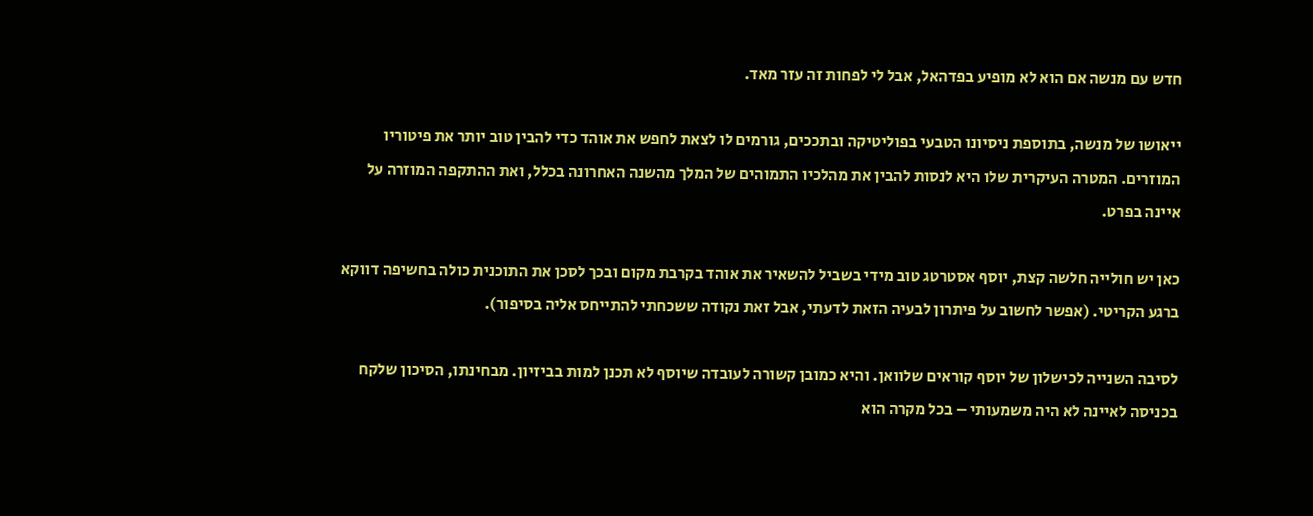חדש עם מנשה אם הוא לא מופיע בפדהאל, אבל לי לפחות זה עזר מאד.

ייאושו של מנשה, בתוספת ניסיונו הטבעי בפוליטיקה ובתככים, גורמים לו לצאת לחפש את אוהד כדי להבין טוב יותר את פיטוריו המוזרים. המטרה העיקרית שלו היא לנסות להבין את מהלכיו התמוהים של המלך מהשנה האחרונה בכלל, ואת ההתקפה המוזרה על איינה בפרט.

כאן יש חולייה חלשה קצת, יוסף אסטרטג טוב מידי בשביל להשאיר את אוהד בקרבת מקום ובכך לסכן את התוכנית כולה בחשיפה דווקא ברגע הקריטי. (אפשר לחשוב על פיתרון לבעיה הזאת לדעתי, אבל זאת נקודה ששכחתי להתייחס אליה בסיפור).

לסיבה השנייה לכישלון של יוסף קוראים שלוואן. והיא כמובן קשורה לעובדה שיוסף לא תכנן למות בביזיון. מבחינתו, הסיכון שלקח בכניסה לאיינה לא היה משמעותי – בכל מקרה הוא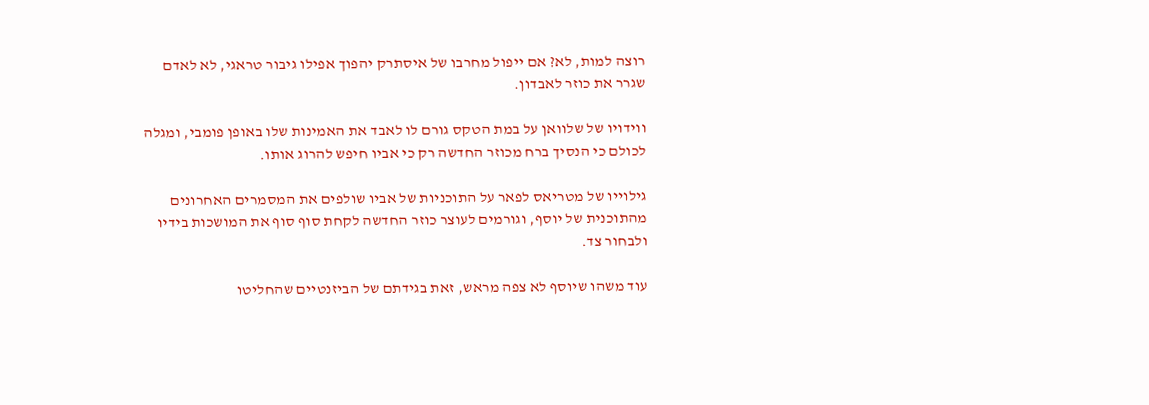רוצה למות, לא? אם ייפול מחרבו של איסתרק יהפוך אפילו גיבור טראגי, לא לאדם שגרר את כוזר לאבדון.

ווידויו של שלוואן על במת הטקס גורם לו לאבד את האמינות שלו באופן פומבי, ומגלה לכולם כי הנסיך ברח מכוזר החדשה רק כי אביו חיפש להרוג אותו.

גילוייו של מטריאס לפאר על התוכניות של אביו שולפים את המסמרים האחרונים מהתוכנית של יוסף, וגורמים לעוצר כוזר החדשה לקחת סוף סוף את המושכות בידיו ולבחור צד.

עוד משהו שיוסף לא צפה מראש, זאת בגידתם של הביזנטיים שהחליטו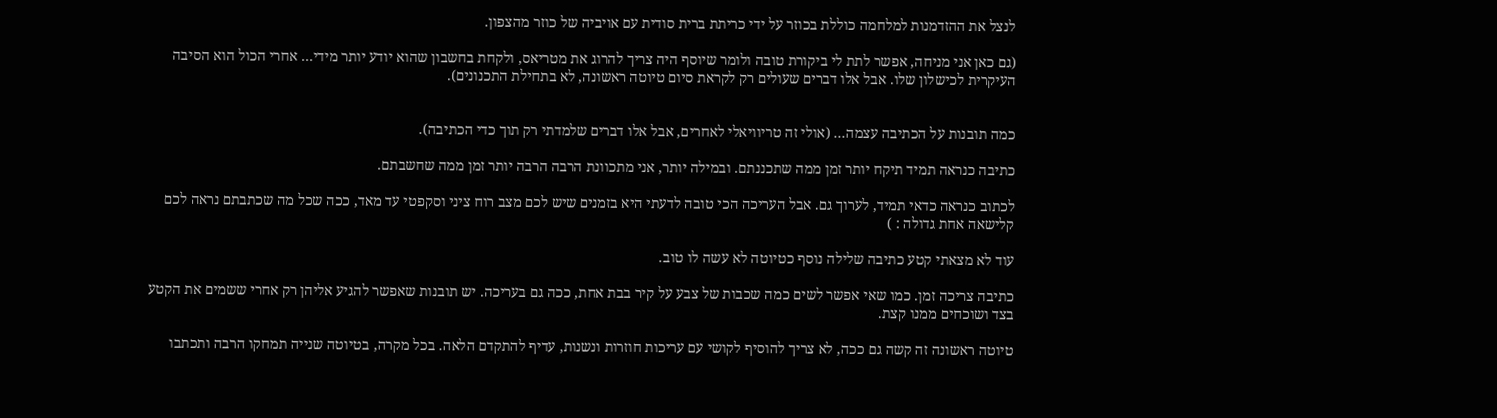לנצל את ההזדמנות למלחמה כוללת בכוזר על ידי כריתת ברית סודית עם אויביה של כוזר מהצפון.

(גם כאן אני מניחה, אפשר לתת לי ביקורת טובה ולומר שיוסף היה צריך להרוג את מטריאס, ולקחת בחשבון שהוא יודע יותר מידי... אחרי הכול הוא הסיבה העיקרית לכישלון שלו. אבל אלו דברים שעולים רק לקראת סיום טיוטה ראשונה, לא בתחילת התכנונים).


כמה תובנות על הכתיבה עצמה... (אולי זה טריוויאלי לאחרים, אבל אלו דברים שלמדתי רק תוך כדי הכתיבה).

כתיבה כנראה תמיד תיקח יותר זמן ממה שתכננתם. ובמילה יותר, אני מתכוונת הרבה הרבה יותר זמן ממה שחשבתם.

לכתוב כנראה כדאי תמיד, לערוך גם. אבל העריכה הכי טובה לדעתי היא בזמנים שיש לכם מצב רוח ציני וסקפטי עד מאד, ככה שכל מה שכתבתם נראה לכם קלישאה אחת גדולה : )

עוד לא מצאתי קטע כתיבה שלילה נוסף כטיוטה לא עשה לו טוב.

כתיבה צריכה זמן. כמו שאי אפשר לשים כמה שכבות של צבע על קיר בבת אחת, ככה גם בעריכה. יש תובנות שאפשר להגיע אליהן רק אחרי ששמים את הקטע בצד ושוכחים ממנו קצת.

טיוטה ראשונה זה קשה גם ככה, לא צריך להוסיף לקושי עם עריכות חוזרות ונשנות, עדיף להתקדם הלאה. בכל מקרה, בטיוטה שנייה תמחקו הרבה ותכתבו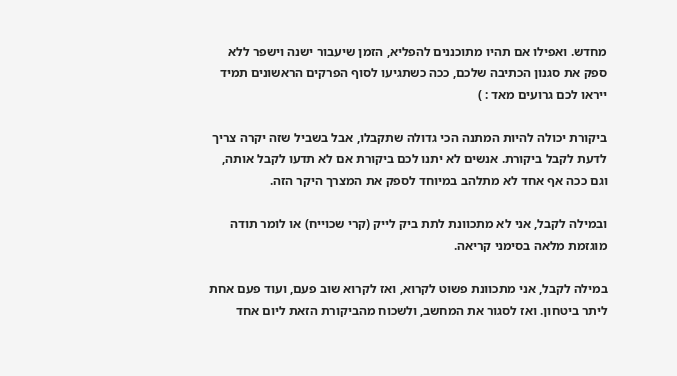מחדש. ואפילו אם תהיו מתוכננים להפליא, הזמן שיעבור ישנה וישפר ללא ספק את סגנון הכתיבה שלכם, ככה כשתגיעו לסוף הפרקים הראשונים תמיד ייראו לכם גרועים מאד : )

ביקורת יכולה להיות המתנה הכי גדולה שתקבלו, אבל בשביל שזה יקרה צריך לדעת לקבל ביקורת. אנשים לא יתנו לכם ביקורת אם לא תדעו לקבל אותה, וגם ככה אף אחד לא מתלהב במיוחד לספק את המצרך היקר הזה.

ובמילה לקבל, אני לא מתכוונת לתת ביק לייק (קרי שכוייח) או לומר תודה מוגזמת מלאה בסימני קריאה.

במילה לקבל, אני מתכוונת פשוט לקרוא, ואז לקרוא שוב פעם, ועוד פעם אחת ליתר ביטחון. ואז לסגור את המחשב, ולשכוח מהביקורת הזאת ליום אחד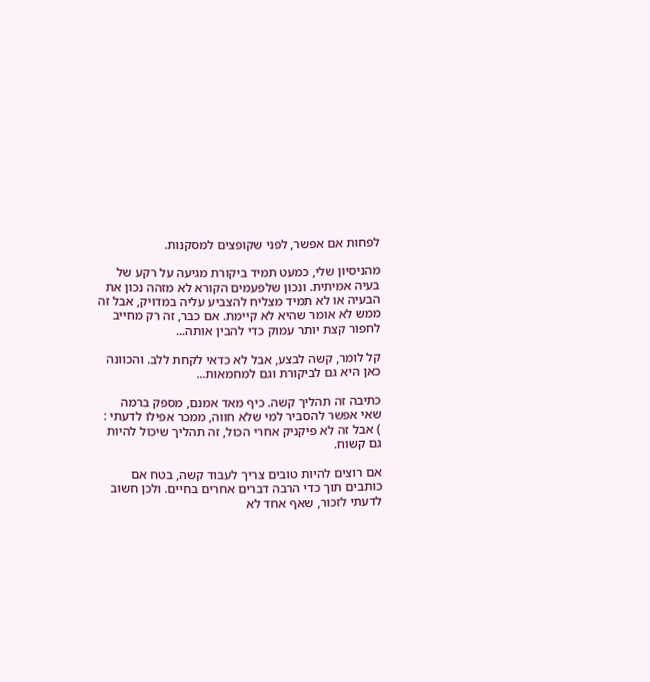לפחות אם אפשר, לפני שקופצים למסקנות.

מהניסיון שלי, כמעט תמיד ביקורת מגיעה על רקע של בעיה אמיתית. ונכון שלפעמים הקורא לא מזהה נכון את הבעיה או לא תמיד מצליח להצביע עליה במדויק, אבל זה ממש לא אומר שהיא לא קיימת. אם כבר, זה רק מחייב לחפור קצת יותר עמוק כדי להבין אותה...

קל לומר, קשה לבצע, אבל לא כדאי לקחת ללב. והכוונה כאן היא גם לביקורת וגם למחמאות...

כתיבה זה תהליך קשה. כיף מאד אמנם, מספק ברמה שאי אפשר להסביר למי שלא חווה, ממכר אפילו לדעתי : ) אבל זה לא פיקניק אחרי הכול, זה תהליך שיכול להיות גם קשוח.

אם רוצים להיות טובים צריך לעבוד קשה, בטח אם כותבים תוך כדי הרבה דברים אחרים בחיים. ולכן חשוב לדעתי לזכור, שאף אחד לא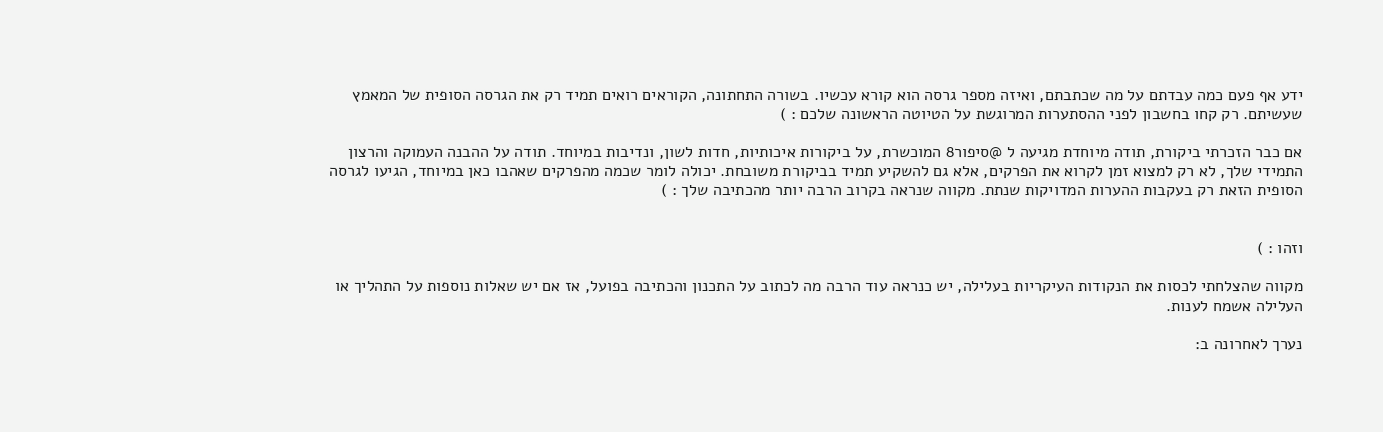ידע אף פעם כמה עבדתם על מה שכתבתם, ואיזה מספר גרסה הוא קורא עכשיו. בשורה התחתונה, הקוראים רואים תמיד רק את הגרסה הסופית של המאמץ שעשיתם. רק קחו בחשבון לפני ההסתערות המרוגשת על הטיוטה הראשונה שלכם : )

אם כבר הזכרתי ביקורת, תודה מיוחדת מגיעה ל @סיפור8 המוכשרת, על ביקורות איכותיות, חדות לשון, ונדיבות במיוחד. תודה על ההבנה העמוקה והרצון התמידי שלך, לא רק למצוא זמן לקרוא את הפרקים, אלא גם להשקיע תמיד בביקורת משובחת. יכולה לומר שכמה מהפרקים שאהבו כאן במיוחד, הגיעו לגרסה הסופית הזאת רק בעקבות ההערות המדויקות שנתת. מקווה שנראה בקרוב הרבה יותר מהכתיבה שלך : )


וזהו : )

מקווה שהצלחתי לכסות את הנקודות העיקריות בעלילה, יש כנראה עוד הרבה מה לכתוב על התכנון והכתיבה בפועל, אז אם יש שאלות נוספות על התהליך או העלילה אשמח לענות.

נערך לאחרונה ב: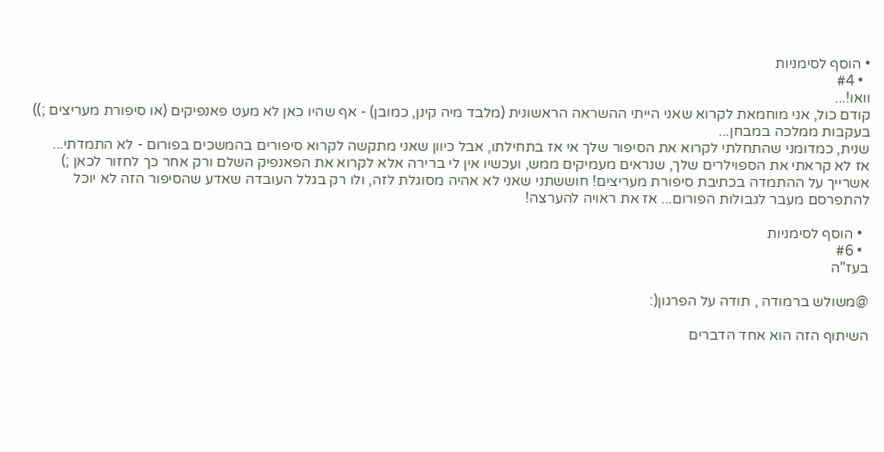• הוסף לסימניות
  • #4
וואו!...
קודם כול, אני מוחמאת לקרוא שאני הייתי ההשראה הראשונית (מלבד מיה קינן, כמובן) - אף שהיו כאן לא מעט פאנפיקים (או סיפורת מעריצים ;)) בעקבות ממלכה במבחן...
שנית, כמדומני שהתחלתי לקרוא את הסיפור שלך אי אז בתחילתו, אבל כיוון שאני מתקשה לקרוא סיפורים בהמשכים בפורום - לא התמדתי...
אז לא קראתי את הספוילרים שלך, שנראים מעמיקים ממש, ועכשיו אין לי ברירה אלא לקרוא את הפאנפיק השלם ורק אחר כך לחזור לכאן ;)
אשרייך על ההתמדה בכתיבת סיפורת מעריצים! חוששתני שאני לא אהיה מסוגלת לזה, ולו רק בגלל העובדה שאדע שהסיפור הזה לא יוכל להתפרסם מעבר לגבולות הפורום... אז את ראויה להערצה!

  • הוסף לסימניות
  • #6
בעז"ה

@משולש ברמודה , תודה על הפרגון(:

השיתוף הזה הוא אחד הדברים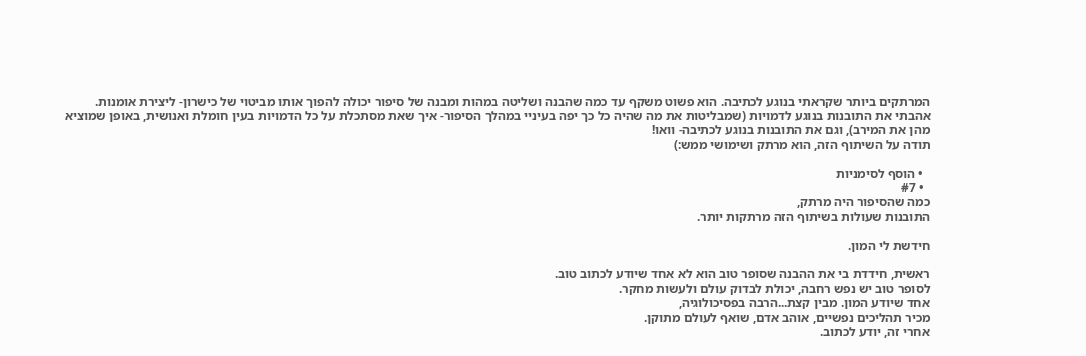המרתקים ביותר שקראתי בנוגע לכתיבה. הוא פשוט משקף עד כמה שהבנה ושליטה במהות ומבנה של סיפור יכולה להפוך אותו מביטוי של כישרון- ליצירת אומנות.
אהבתי את התובנות בנוגע לדמויות (שמבליטות את מה שהיה כל כך יפה בעיניי במהלך הסיפור- איך שאת מסתכלת על כל הדמויות בעין חומלת ואנושית, באופן שמוציא מהן את המירב), וגם את התובנות בנוגע לכתיבה- וואו!
תודה על השיתוף הזה, הוא מרתק ושימושי ממש:)

  • הוסף לסימניות
  • #7
כמה שהסיפור היה מרתק,
התובנות שעולות בשיתוף הזה מרתקות יותר.

חידשת לי המון.

ראשית, חידדת בי את ההבנה שסופר טוב הוא לא אחד שיודע לכתוב טוב.
לסופר טוב יש נפש רחבה, יכולת לבדוק עולם ולעשות מחקר.
אחד שיודע המון. מבין קצת...הרבה בפסיכולוגיה,
מכיר תהליכים נפשיים, אוהב אדם, שואף לעולם מתוקן.
אחרי זה, יודע לכתוב.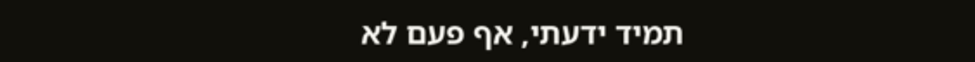תמיד ידעתי, אף פעם לא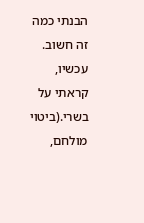הבנתי כמה זה חשוב.
עכשיו, קראתי על בשרי.(ביטוי מולחם,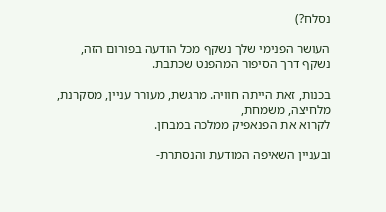נסלח?)

העושר הפנימי שלך נשקף מכל הודעה בפורום הזה,
נשקף דרך הסיפור המהפנט שכתבת.

בכנות, זאת הייתה חוויה. מרגשת, מעורר עניין, מסקרנת, מלחיצה, משמחת,
לקרוא את הפנאפיק ממלכה במבחן.

ובעניין השאיפה המודעת והנסתרת-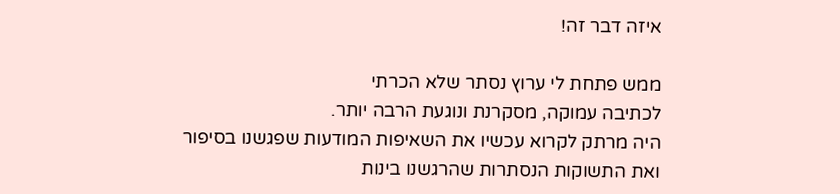איזה דבר זה!

ממש פתחת לי ערוץ נסתר שלא הכרתי
לכתיבה עמוקה, מסקרנת ונוגעת הרבה יותר.
היה מרתק לקרוא עכשיו את השאיפות המודעות שפגשנו בסיפור
ואת התשוקות הנסתרות שהרגשנו בינות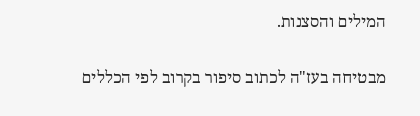המילים והסצנות.

מבטיחה בעז"ה לכתוב סיפור בקרוב לפי הכללים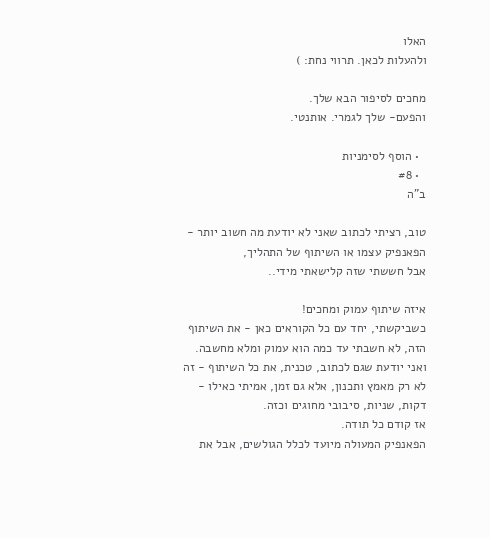האלו
ולהעלות לכאן. תרווי נחת: )

מחכים לסיפור הבא שלך.
והפעם- שלך לגמרי. אותנטי.

  • הוסף לסימניות
  • #8
ב"ה

טוב, רציתי לכתוב שאני לא יודעת מה חשוב יותר - הפאנפיק עצמו או השיתוף של התהליך,
אבל חששתי שזה קלישאתי מידי..

איזה שיתוף עמוק ומחכים!
כשביקשתי, יחד עם כל הקוראים כאן - את השיתוף הזה, לא חשבתי עד כמה הוא עמוק ומלא מחשבה.
ואני יודעת שגם לכתוב, טכנית, את כל השיתוף - זה לא רק מאמץ ותכנון, אלא גם זמן, אמיתי כאילו - דקות, שניות, סיבובי מחוגים וכזה.
אז קודם כל תודה.
הפאנפיק המעולה מיועד לכלל הגולשים, אבל את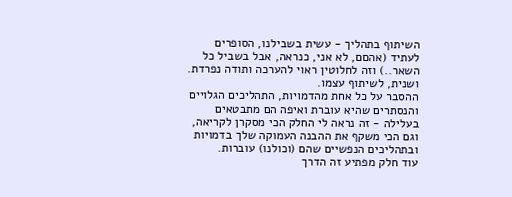השיתוף בתהליך - עשית בשבילנו, הסופרים לעתיד (אהםם, לא אני, כנראה, אבל בשביל כל השאר..) וזה לחלוטין ראוי להערכה ותודה נפרדת.
ושנית, לשיתוף עצמו.
ההסבר על כל אחת מהדמויות, התהליכים הגלויים והנסתרים שהיא עוברת ואיפה הם מתבטאים בעלילה - זה נראה לי החלק הכי מסקרן לקריאה, וגם הכי משקף את ההבנה העמוקה שלך בדמויות ובתהליכים הנפשיים שהם (וכולנו) עוברות.
עוד חלק מפתיע זה הדרך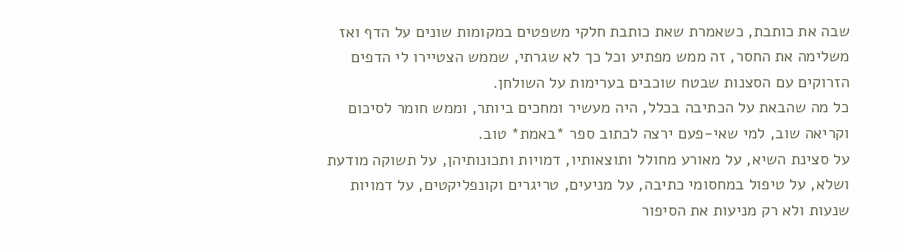שבה את כותבת, כשאמרת שאת כותבת חלקי משפטים במקומות שונים על הדף ואז משלימה את החסר, זה ממש מפתיע וכל כך לא שגרתי, שממש הצטיירו לי הדפים הזרוקים עם הסצנות שבטח שוכבים בערימות על השולחן.
כל מה שהבאת על הכתיבה בכלל, היה מעשיר ומחכים ביותר, וממש חומר לסיכום וקריאה שוב, למי שאי-פעם ירצה לכתוב ספר *באמת* טוב.
על סצינת השיא, על מאורע מחולל ותוצאותיו, דמויות ותכונותיהן, על תשוקה מודעת ושלא, על טיפול במחסומי כתיבה, על מניעים, טריגרים וקונפליקטים, על דמויות שנעות ולא רק מניעות את הסיפור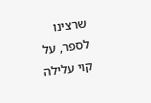שרצינו לספר, על קוי עלילה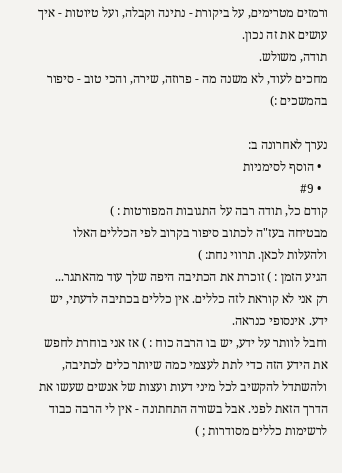ורמזים מטרימים, על ביקורת - נתינה וקבלה, ועל טיוטות - איך עושים את זה נכון.
תודה, משולש.
מחכים לעוד, לא משנה מה - פרוזה, שירה, והכי טוב - סיפור בהמשכים :)

נערך לאחרונה ב:
  • הוסף לסימניות
  • #9
קודם כל, תודה רבה על התגובות המפורטות : )
מבטיחה בעז"ה לכתוב סיפור בקרוב לפי הכללים האלו
ולהעלות לכאן. תרווי נחת: )
הגיע הזמן : ) זוכרת את הכתיבה היפה שלך עוד מהאתגר...
רק אני לא קוראת לזה כללים. אין כללים בכתיבה לדעתי, יש ידע. אינסופי כנראה.
וחבל לוותר על ידע, יש בו הרבה כוח : ) אז אני בוחרת לחפש את הידע הזה כדי לתת לעצמי כמה שיותר כלים לכתיבה,
ולהשתדל להקשיב לכל מיני דעות ועצות של אנשים שעשו את הדרך הזאת לפני. אבל בשורה התחתונה - אין לי הרבה כבוד לרשימות כללים מסודרות ; )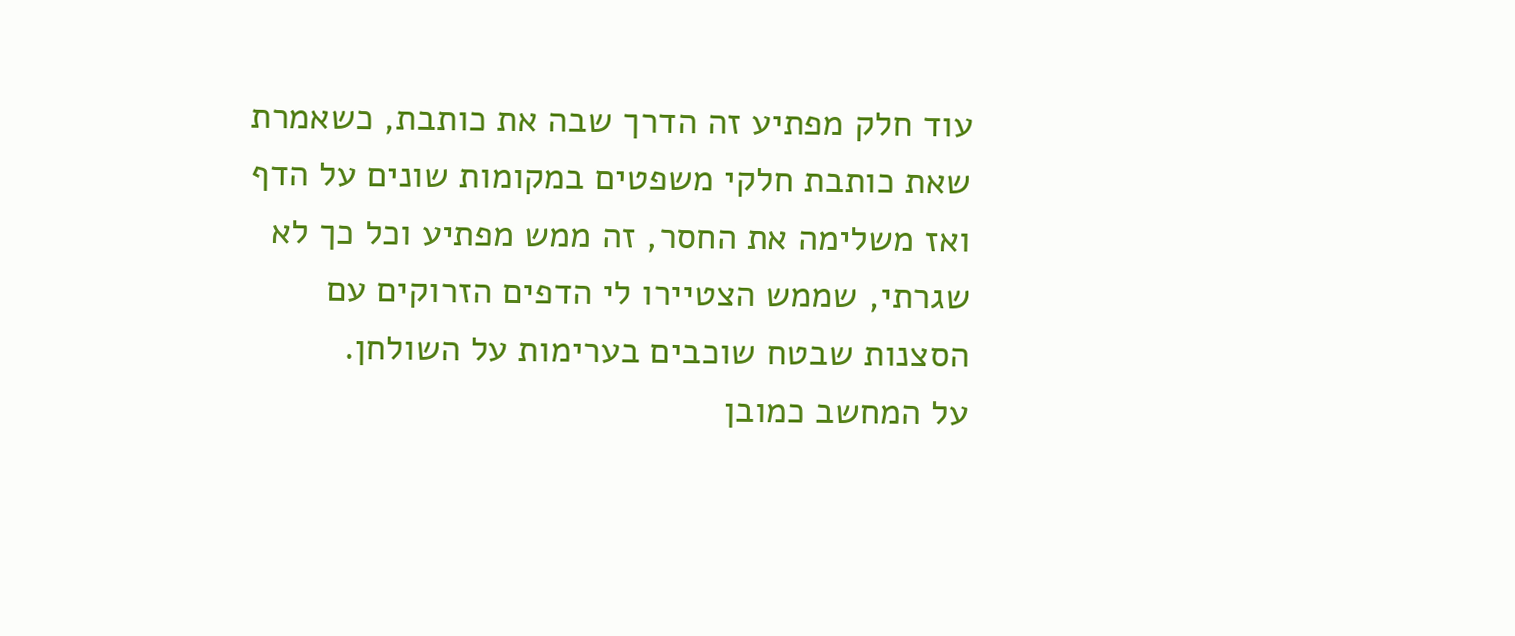עוד חלק מפתיע זה הדרך שבה את כותבת, כשאמרת שאת כותבת חלקי משפטים במקומות שונים על הדף ואז משלימה את החסר, זה ממש מפתיע וכל כך לא שגרתי, שממש הצטיירו לי הדפים הזרוקים עם הסצנות שבטח שוכבים בערימות על השולחן.
על המחשב כמובן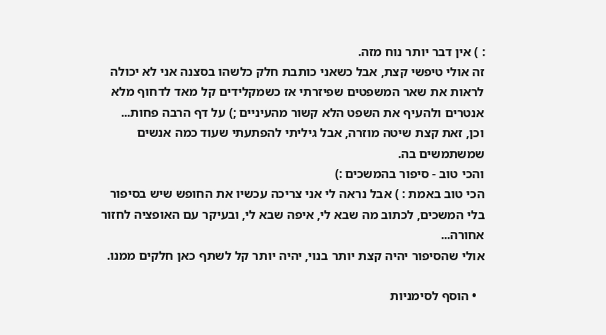: ) אין דבר יותר נוח מזה.
זה אולי טיפשי קצת, אבל כשאני כותבת חלק כלשהו בסצנה אני לא יכולה לראות את שאר המשפטים שפיזרתי אז כשמקלידים קל מאד לדחוף מלא אנטרים ולהעיף את השפט הלא קשור מהעיניים ;) על דף הרבה פחות...
וכן, זאת קצת שיטה מוזרה, אבל גיליתי להפתעתי שעוד כמה אנשים שמשתמשים בה.
והכי טוב - סיפור בהמשכים :)
הכי טוב באמת : ) אבל נראה לי אני צריכה עכשיו את החופש שיש בסיפור בלי המשכים, לכתוב מה שבא לי, איפה שבא לי, ובעיקר עם האופציה לחזור אחורה...
אולי שהסיפור יהיה קצת יותר בנוי, יהיה יותר קל לשתף כאן חלקים ממנו.

  • הוסף לסימניות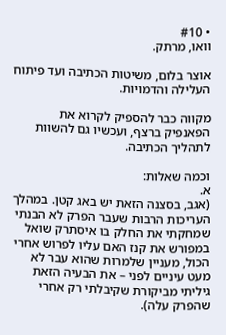• #10
וואו, מרתק.

אוצר בלום, משיטות הכתיבה ועד פיתוח העלילה והדמויות.

מקווה כבר להספיק לקרוא את הפאנפיק ברצף, ועכשיו גם להשוות לתהליך הכתיבה.

וכמה שאלות:
א.
(אגב, בסצנה הזאת יש באג קטן. במהלך העריכות הרבות שעבר הפרק לא הבנתי שמחקתי את החלק בו איסתרק שואל במפורש את קנז האם עליו לפרוש אחרי הכול, מעניין שלמרות שהוא עבר לא מעט עיניים לפני – את הבעיה הזאת גיליתי מביקורת שקיבלתי רק אחרי שהפרק עלה).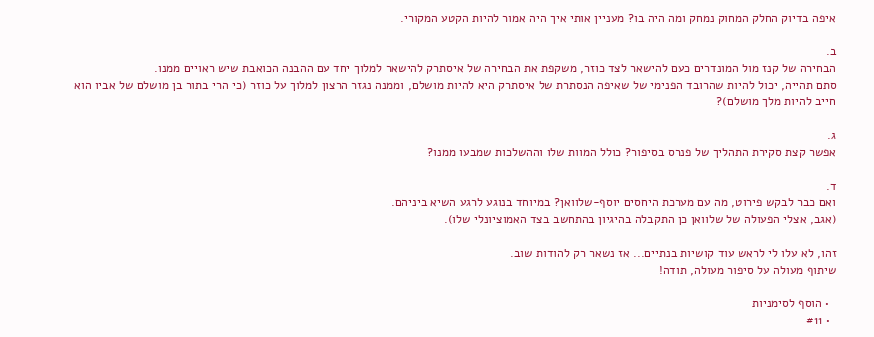איפה בדיוק החלק המחוק נמחק ומה היה בו? מעניין אותי איך היה אמור להיות הקטע המקורי.

ב.
הבחירה של קנז מול המונדרים כעם להישאר לצד כוזר, משקפת את הבחירה של איסתרק להישאר למלוך יחד עם ההבנה הכואבת שיש ראויים ממנו.
סתם תהייה, יכול להיות שהרובד הפנימי של שאיפה הנסתרת של איסתרק היא להיות מושלם, וממנה נגזר הרצון למלוך על כוזר (כי הרי בתור בן מושלם של אביו הוא חייב להיות מלך מושלם)?

ג.
אפשר קצת סקירת התהליך של פנרס בסיפור? כולל המוות שלו וההשלכות שמבעו ממנו?

ד.
ואם כבר לבקש פירוט, מה עם מערכת היחסים יוסף-שלוואן? במיוחד בנוגע לרגע השיא ביניהם.
(אגב, אצלי הפעולה של שלוואן כן התקבלה בהיגיון בהתחשב בצד האמוציונלי שלו).

זהו, לא עלו לי לראש עוד קושיות בנתיים... אז נשאר רק להודות שוב.
שיתוף מעולה על סיפור מעולה, תודה!

  • הוסף לסימניות
  • #11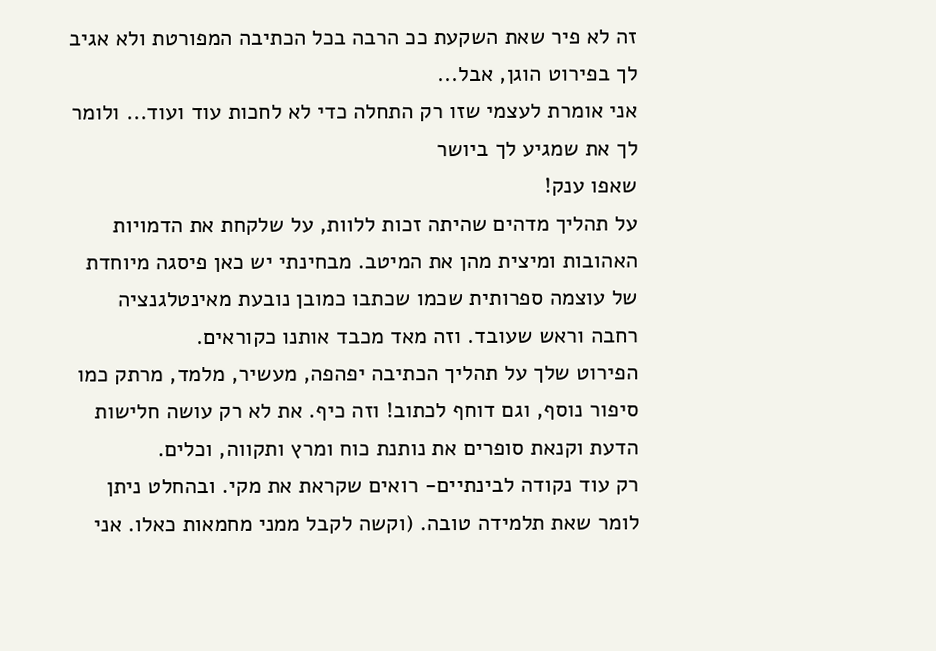זה לא פיר שאת השקעת ככ הרבה בכל הכתיבה המפורטת ולא אגיב לך בפירוט הוגן, אבל...
אני אומרת לעצמי שזו רק התחלה כדי לא לחכות עוד ועוד... ולומר לך את שמגיע לך ביושר
שאפו ענק!
על תהליך מדהים שהיתה זכות ללוות, על שלקחת את הדמויות האהובות ומיצית מהן את המיטב. מבחינתי יש כאן פיסגה מיוחדת של עוצמה ספרותית שכמו שכתבו כמובן נובעת מאינטלגנציה רחבה וראש שעובד. וזה מאד מכבד אותנו כקוראים.
הפירוט שלך על תהליך הכתיבה יפהפה, מעשיר, מלמד, מרתק כמו סיפור נוסף, וגם דוחף לכתוב! וזה כיף. את לא רק עושה חלישות הדעת וקנאת סופרים את נותנת כוח ומרץ ותקווה, וכלים.
רק עוד נקודה לבינתיים- רואים שקראת את מקי. ובהחלט ניתן לומר שאת תלמידה טובה. (וקשה לקבל ממני מחמאות כאלו. אני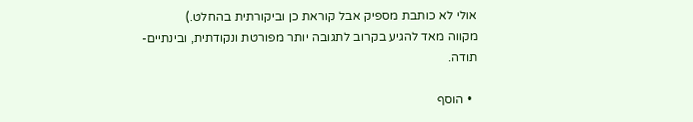אולי לא כותבת מספיק אבל קוראת כן וביקורתית בהחלט.)
מקווה מאד להגיע בקרוב לתגובה יותר מפורטת ונקודתית, ובינתיים-
תודה.

  • הוסף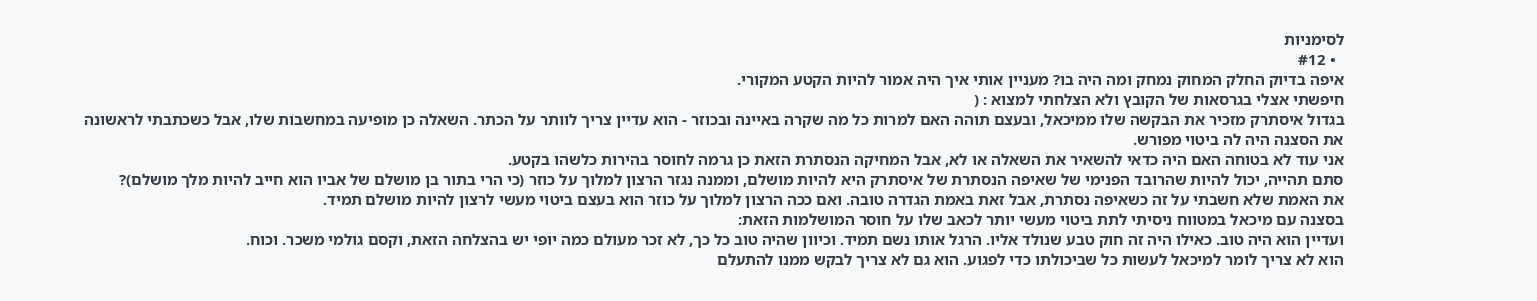לסימניות
  • #12
איפה בדיוק החלק המחוק נמחק ומה היה בו? מעניין אותי איך היה אמור להיות הקטע המקורי.
חיפשתי אצלי בגרסאות של הקובץ ולא הצלחתי למצוא : (
בגדול איסתרק מזכיר את הבקשה שלו ממיכאל, ובעצם תוהה האם למרות כל מה שקרה באיינה ובכוזר - הוא עדיין צריך לוותר על הכתר. השאלה כן מופיעה במחשבות שלו, אבל כשכתבתי לראשונה את הסצנה היה לה ביטוי מפורש.
אני עוד לא בטוחה האם היה כדאי להשאיר את השאלה או לא, אבל המחיקה הנסתרת הזאת כן גרמה לחוסר בהירות כלשהו בקטע.
סתם תהייה, יכול להיות שהרובד הפנימי של שאיפה הנסתרת של איסתרק היא להיות מושלם, וממנה נגזר הרצון למלוך על כוזר (כי הרי בתור בן מושלם של אביו הוא חייב להיות מלך מושלם)?
את האמת שלא חשבתי על זה כשאיפה נסתרת, אבל זאת באמת הגדרה טובה. ואם ככה הרצון למלוך על כוזר הוא בעצם ביטוי מעשי לרצון להיות מושלם תמיד.
בסצנה עם מיכאל במטווח ניסיתי לתת ביטוי מעשי יותר לכאב שלו על חוסר המושלמות הזאת:
ועדיין הוא היה טוב. כאילו היה זה חוק טבע שנולד אליו. הרגל אותו נשם תמיד. וכיוון שהיה טוב כל כך, לא זכר מעולם כמה יופי יש בהצלחה הזאת, וקסם גולמי משכר. וכוח.
הוא לא צריך לומר למיכאל לעשות כל שביכולתו כדי לפגוע. הוא גם לא צריך לבקש ממנו להתעלם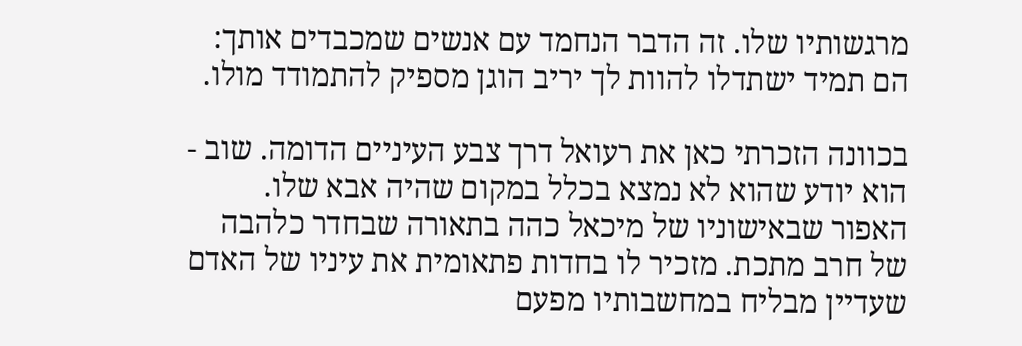מרגשותיו שלו. זה הדבר הנחמד עם אנשים שמכבדים אותך: הם תמיד ישתדלו להוות לך יריב הוגן מספיק להתמודד מולו.

בכוונה הזכרתי כאן את רעואל דרך צבע העיניים הדומה. שוב - הוא יודע שהוא לא נמצא בכלל במקום שהיה אבא שלו.
האפור שבאישוניו של מיכאל כהה בתאורה שבחדר כלהבה של חרב מתכת. מזכיר לו בחדות פתאומית את עיניו של האדם שעדיין מבליח במחשבותיו מפעם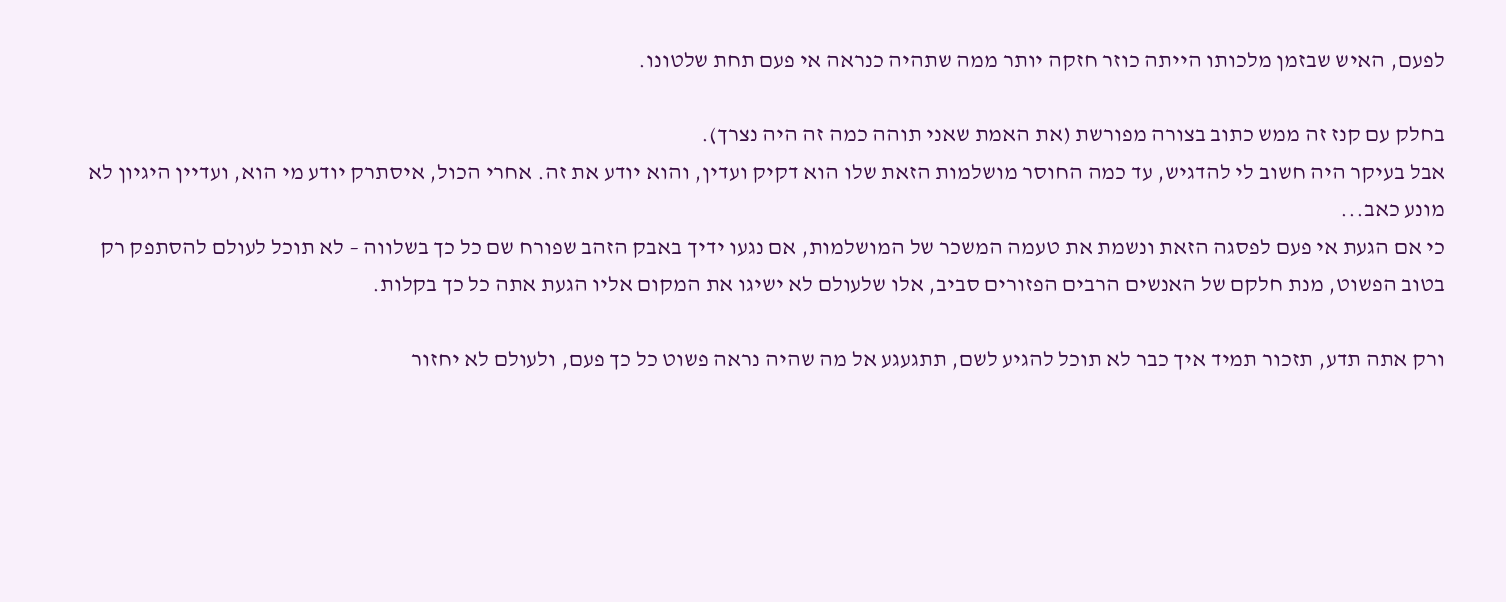לפעם, האיש שבזמן מלכותו הייתה כוזר חזקה יותר ממה שתהיה כנראה אי פעם תחת שלטונו.

בחלק עם קנז זה ממש כתוב בצורה מפורשת (את האמת שאני תוהה כמה זה היה נצרך).
אבל בעיקר היה חשוב לי להדגיש, עד כמה החוסר מושלמות הזאת שלו הוא דקיק ועדין, והוא יודע את זה. אחרי הכול, איסתרק יודע מי הוא, ועדיין היגיון לא מונע כאב...
כי אם הגעת אי פעם לפסגה הזאת ונשמת את טעמה המשכר של המושלמות, אם נגעו ידיך באבק הזהב שפורח שם כל כך בשלווה – לא תוכל לעולם להסתפק רק בטוב הפשוט, מנת חלקם של האנשים הרבים הפזורים סביב, אלו שלעולם לא ישיגו את המקום אליו הגעת אתה כל כך בקלות.

ורק אתה תדע, תזכור תמיד איך כבר לא תוכל להגיע לשם, תתגעגע אל מה שהיה נראה פשוט כל כך פעם, ולעולם לא יחזור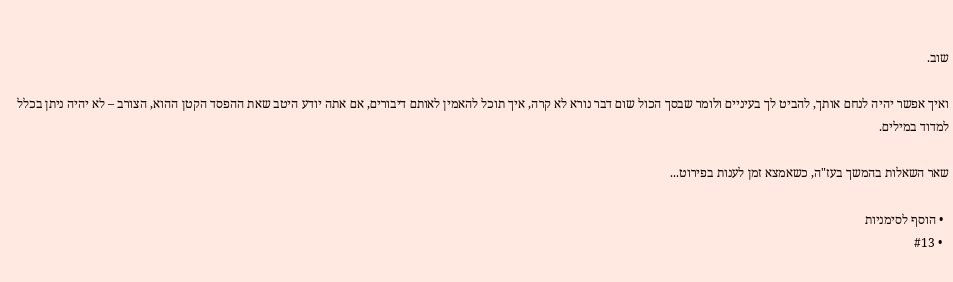שוב.

ואיך אפשר יהיה לנחם אותך, להביט לך בעיניים ולומר שבסך הכול שום דבר נורא לא קרה, איך תוכל להאמין לאותם דיבורים, אם אתה יודע היטב שאת ההפסד הקטן ההוא, הצורב – לא יהיה ניתן בכלל למדוד במילים.

שאר השאלות בהמשך בעז"ה, כשאמצא זמן לענות בפירוט...

  • הוסף לסימניות
  • #13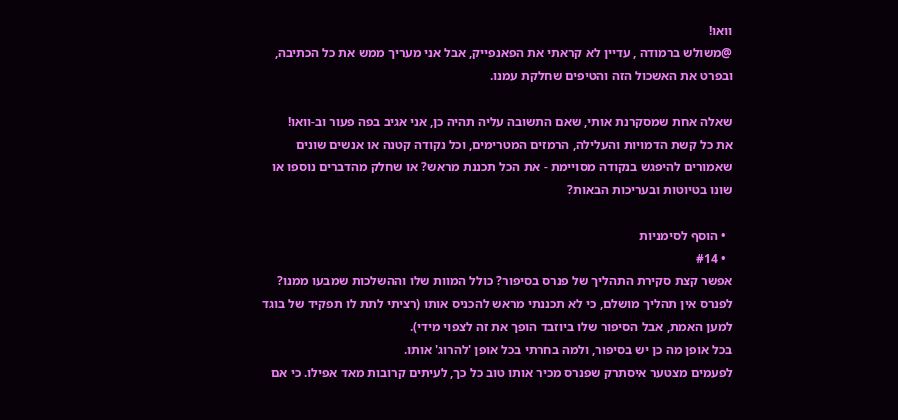וואו!
@משולש ברמודה , עדיין לא קראתי את הפאנפייק, אבל אני מעריך ממש את כל הכתיבה, ובפרט את האשכול הזה והטיפים שחלקת עמנו.

שאלה אחת שמסקרנת אותי, שאם התשובה עליה תהיה כן, אני אגיב בפה פעור וב-וואו!
את כל קשת הדמויות והעלילה, הרמזים המטרימים, וכל נקודה קטנה או אנשים שונים שאמורים להיפגש בנקודה מסויימת - את הכל תכננת מראש? או שחלק מהדברים נוספו או שונו בטיוטות ובעריכות הבאות?

  • הוסף לסימניות
  • #14
אפשר קצת סקירת התהליך של פנרס בסיפור? כולל המוות שלו וההשלכות שמבעו ממנו?
לפנרס אין תהליך מושלם, כי לא תכננתי מראש להכניס אותו (רציתי לתת לו תפקיד של בוגד למען האמת, אבל הסיפור שלו ביוזבד הופך את זה לצפוי מידי).
בכל אופן מה כן יש בסיפור, ולמה בחרתי בכל אופן 'להרוג' אותו.
לפעמים מצטער איסתרק שפנרס מכיר אותו טוב כל כך, לעיתים קרובות מאד אפילו. כי אם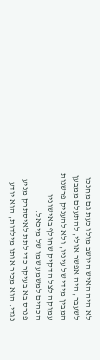לא היה האיש היושב מולו כעת גם מחנכו לשעבר, היה אפשר אולי, להתעלם ממבען המבין מידי של עיניו, ולא להעניק פרשנות עמוקה לצל הדקיק שחולף באישוניו הכהים למשמע שמו של מיכאל.
פנרס בא בעיקר כדי לתת לאיסתרק מניע נגדי. הוא מכיר אותו מילדות, הוא יודע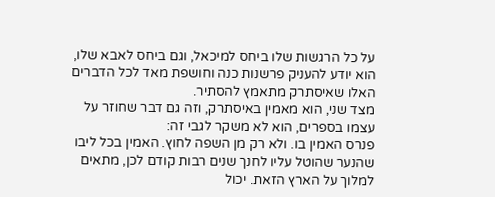על כל הרגשות שלו ביחס למיכאל, וגם ביחס לאבא שלו, הוא יודע להעניק פרשנות כנה וחושפת מאד לכל הדברים האלו שאיסתרק מתאמץ להסתיר.
מצד שני, הוא מאמין באיסתרק, וזה גם דבר שחוזר על עצמו בספרים, הוא לא משקר לגבי זה:
פנרס האמין בו. ולא רק מן השפה לחוץ. האמין בכל ליבו שהנער שהוטל עליו לחנך שנים רבות קודם לכן, מתאים למלוך על הארץ הזאת. יכול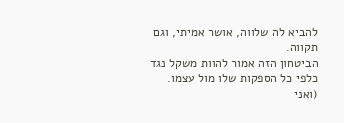להביא לה שלווה, אושר אמיתי, וגם תקווה.
הביטחון הזה אמור להוות משקל נגד כלפי כל הספקות שלו מול עצמו. (ואני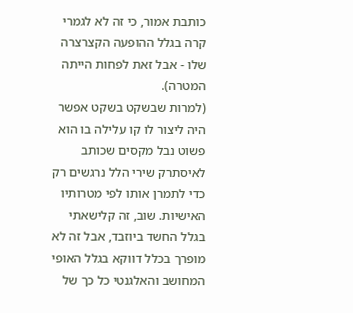כותבת אמור, כי זה לא לגמרי קרה בגלל ההופעה הקצרצרה שלו - אבל זאת לפחות הייתה המטרה).
(למרות שבשקט בשקט אפשר היה ליצור לו קו עלילה בו הוא פשוט נבל מקסים שכותב לאיסתרק שירי הלל נרגשים רק כדי לתמרן אותו לפי מטרותיו האישיות. שוב, זה קלישאתי בגלל החשד ביוזבד, אבל זה לא מופרך בכלל דווקא בגלל האופי המחושב והאלגנטי כל כך של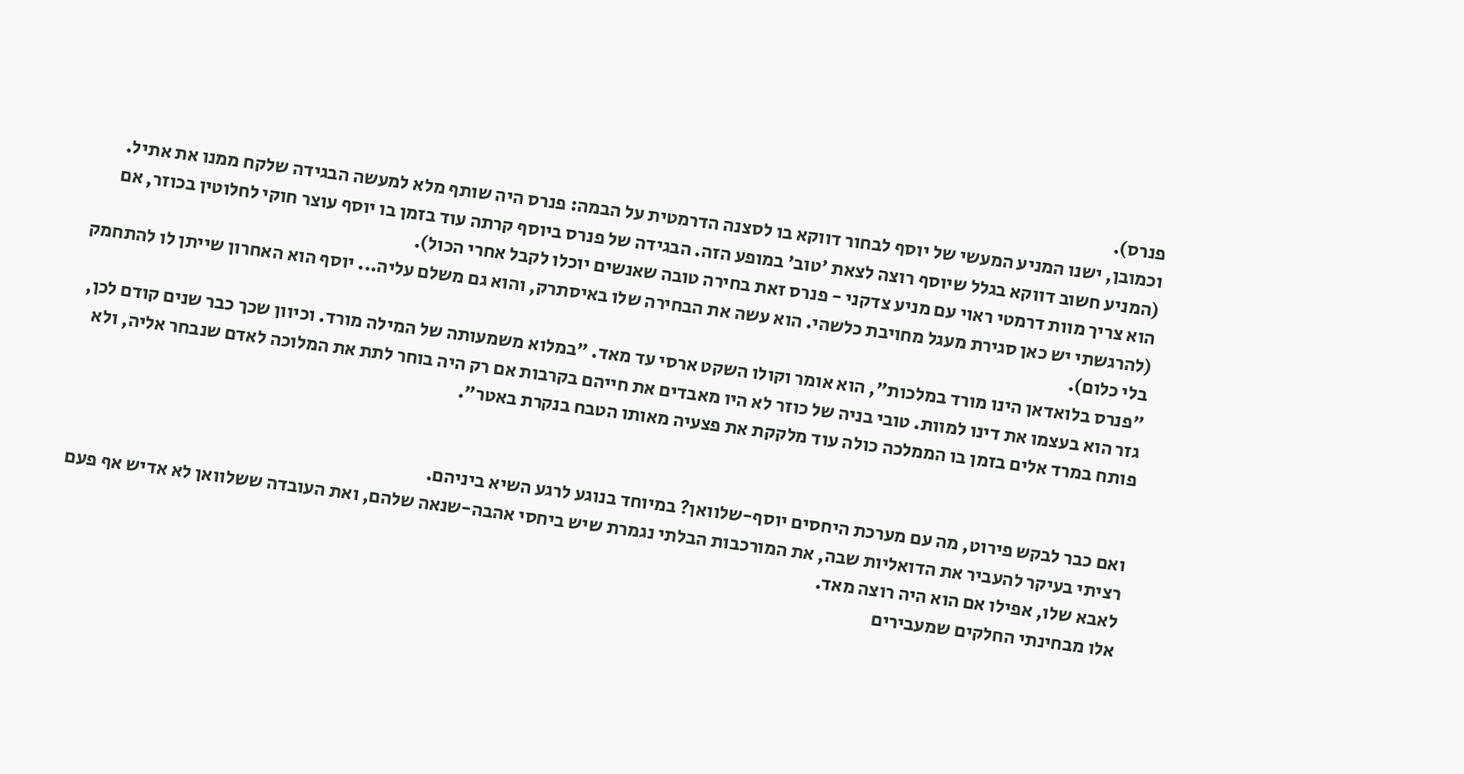פנרס).
וכמובן, ישנו המניע המעשי של יוסף לבחור דווקא בו לסצנה הדרמטית על הבמה: פנרס היה שותף מלא למעשה הבגידה שלקח ממנו את אתיל.
(המניע חשוב דווקא בגלל שיוסף רוצה לצאת 'טוב' במופע הזה. הבגידה של פנרס ביוסף קרתה עוד בזמן בו יוסף עוצר חוקי לחלוטין בכוזר, אם הוא צריך מוות דרמטי ראוי עם מניע צדקני - פנרס זאת בחירה טובה שאנשים יוכלו לקבל אחרי הכול).
(להרגשתי יש כאן סגירת מעגל מחויבת כלשהי. הוא עשה את הבחירה שלו באיסתרק, והוא גם משלם עליה... יוסף הוא האחרון שייתן לו להתחמק בלי כלום).
"פנרס בלואדאן הינו מורד במלכות", הוא אומר וקולו השקט ארסי עד מאד. "במלוא משמעותה של המילה מורד. וכיוון שכך כבר שנים קודם לכן, גזר הוא בעצמו את דינו למוות. טובי בניה של כוזר לא היו מאבדים את חייהם בקרבות אם רק היה בוחר לתת את המלוכה לאדם שנבחר אליה, ולא פותח במרד אלים בזמן בו הממלכה כולה עוד מלקקת את פצעיה מאותו הטבח בנקרת באטר".


ואם כבר לבקש פירוט, מה עם מערכת היחסים יוסף-שלוואן? במיוחד בנוגע לרגע השיא ביניהם.
רציתי בעיקר להעביר את הדואליות שבה, את המורכבות הבלתי נגמרת שיש ביחסי אהבה-שנאה שלהם, ואת העובדה ששלוואן לא אדיש אף פעם לאבא שלו, אפילו אם הוא היה רוצה מאד.
אלו מבחינתי החלקים שמעבירים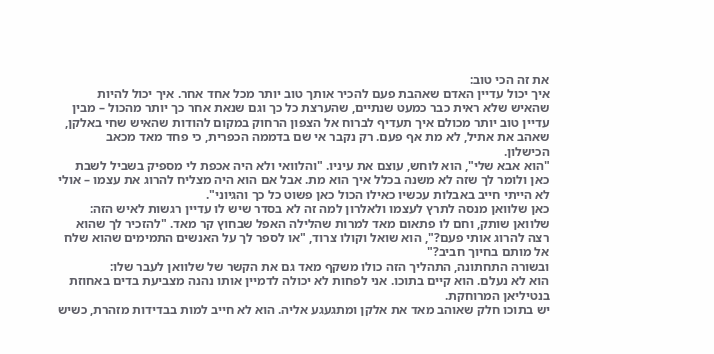את זה הכי טוב:
איך יכול עדיין האדם שאהבת פעם להכיר אותך טוב יותר מכל אחד אחר. איך יכול להיות שהאיש שלא ראית כבר כמעט שנתיים, שהערצת כל כך וגם שנאת אחר כך יותר מהכול – מבין עדיין טוב יותר מכולם איך תעדיף לברוח אל הצפון הרחוק במקום להודות שהאיש שחי באלקן, שאהב את אתיל, לא מת אף פעם. רק נקבר אי שם בדממה הכפרית, כי פחד מאד מכאב הכישלון.
"הוא אבא שלי", הוא לוחש, עוצם את עיניו. "והלוואי ולא היה אכפת לי מספיק בשביל לשבת כאן ולומר לך שזה לא משנה בכלל איך הוא מת. אבל אם הוא היה מצליח להרוג את עצמו – אולי לא הייתי חייב באבלות עכשיו כאילו הכול כאן פשוט כל כך והגיוני".
כאן שלוואן מנסה לתרץ לעצמו ולאלרון למה זה לא בסדר שיש לו עדיין רגשות לאיש הזה:
שלוואן שותק, וחם לו פתאום מאד למרות שהלילה האפל שבחוץ קר מאד. "להזכיר לך שהוא רצה להרוג אותי פעם?", הוא שואל וקולו צרוד, "או לספר לך על האנשים התמימים שהוא שלח אל מותם בחיוך חביב?"
ובשורה התחתונה, התהליך הזה כולו משקף מאד גם את הקשר של שלוואן לעבר שלו:
הוא לא נעלם. הוא קיים בתוכו. אני לפחות לא יכולה לדמיין אותו נהנה מצביעת בדים באחוזת בנטיליאן המרוחקת.
יש בתוכו חלק שאוהב מאד את אלקן ומתגעגע אליה. הוא לא חייב למות בבדידות מזהרת, כשיש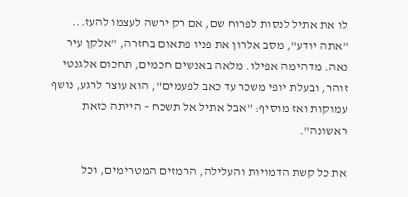לו את אתיל לנסות לפרוח שם, אם רק ירשה לעצמו להעז...
"אתה יודע", מסב אלרון את פניו פתאום בחזרה, "אלקן עיר נאה. מדהימה אפילו. מלאה באנשים חכמים, תחכום אלגנטי זוהר, ובעלת יופי משכר עד כאב לפעמים", הוא עוצר לרגע, נושף עמוקות ואז מוסיף: "אבל אתיל אל תשכח – הייתה כזאת ראשונה".

את כל קשת הדמויות והעלילה, הרמזים המטרימים, וכל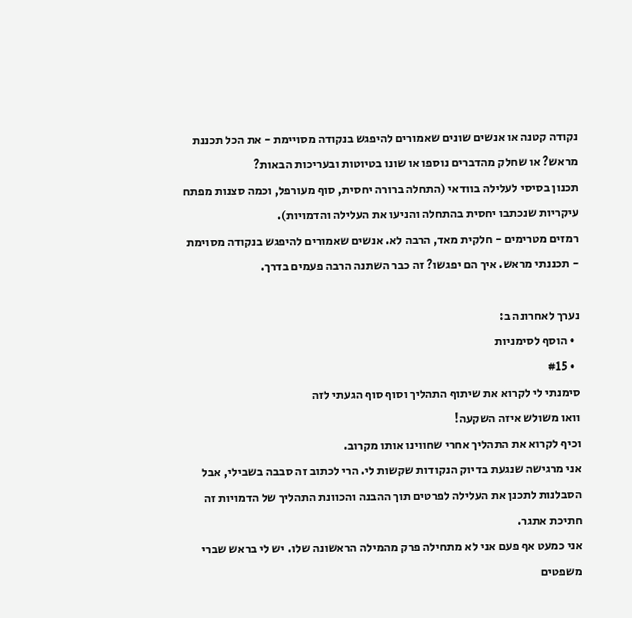נקודה קטנה או אנשים שונים שאמורים להיפגש בנקודה מסויימת - את הכל תכננת מראש? או שחלק מהדברים נוספו או שונו בטיוטות ובעריכות הבאות?
תכנון בסיסי לעלילה בוודאי (התחלה ברורה יחסית, סוף מעורפל, וכמה סצנות מפתח עיקריות שנכתבו יחסית בהתחלה והניעו את העלילה והדמויות).
רמזים מטרימים - חלקית מאד, הרבה לא. אנשים שאמורים להיפגש בנקודה מסוימת - תכננתי מראש. איך הם יפגשו? זה כבר השתנה הרבה פעמים בדרך.

נערך לאחרונה ב:
  • הוסף לסימניות
  • #15
סימנתי לי לקרוא את שיתוף התהליך וסוף סוף הגעתי לזה
וואו משולש איזה השקעה!
וכיף לקרוא את התהליך אחרי שחווינו אותו מקרוב.
אני מרגישה שנגעת בדיוק הנקודות שקשות לי. הרי לכתוב זה סבבה בשבילי, אבל הסבלנות לתכנן את העלילה לפרטים תוך ההבנה והכוונת התהליך של הדמויות זה חתיכת אתגר.
אני כמעט אף פעם אני לא מתחילה פרק מהמילה הראשונה שלו. יש לי בראש שברי משפטים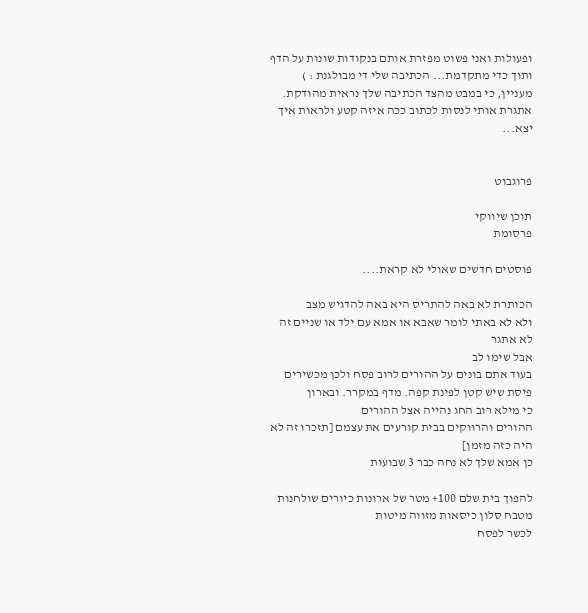ופעולות ואני פשוט מפזרת אותם בנקודות שונות על הדף ותוך כדי מתקדמת... הכתיבה שלי די מבולגנת : )
מעניין, כי במבט מהצד הכתיבה שלך נראית מהודקת.
אתגרת אותי לנסות לכתוב ככה איזה קטע ולראות איך יצא...


פרוגבוט

תוכן שיווקי
פרסומת

פוסטים חדשים שאולי לא קראת....

הכותרת לא באה להתריס היא באה להדגיש מצב
ולא לא באתי לומר שאבא או אמא עם ילד או שניים זה לא אתגר
אבל שימו לב
בעוד אתם בונים על ההורים לרוב פסח ולכן מכשירים פיסת שיש קטן לפינת קפה. מדף במקרר. ובארון
כי מילא רוב החג נהייה אצל ההורים
ההורים והרווקים בבית קורעים את עצמם [תזכרו זה לא היה כזה מזמן]
כן אמא שלך לא נחה כבר 3 שבועות

להפוך בית שלם 100+ מטר של ארונות כיורים שולחנות מטבח סלון כיסאות מזווה מיטות
לכשר לפסח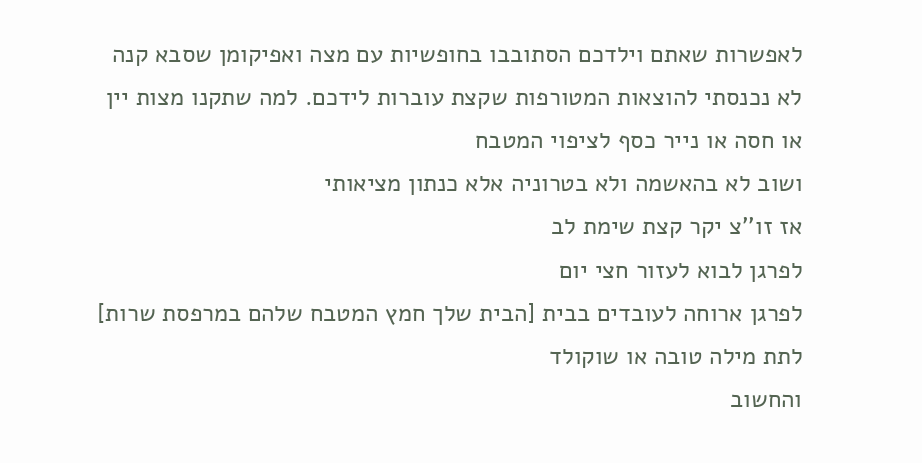לאפשרות שאתם וילדכם הסתובבו בחופשיות עם מצה ואפיקומן שסבא קנה
לא נכנסתי להוצאות המטורפות שקצת עוברות לידכם. למה שתקנו מצות יין או חסה או נייר כסף לציפוי המטבח
ושוב לא בהאשמה ולא בטרוניה אלא כנתון מציאותי
אז זו''צ יקר קצת שימת לב
לפרגן לבוא לעזור חצי יום
לפרגן ארוחה לעובדים בבית [הבית שלך חמץ המטבח שלהם במרפסת שרות]
לתת מילה טובה או שוקולד
והחשוב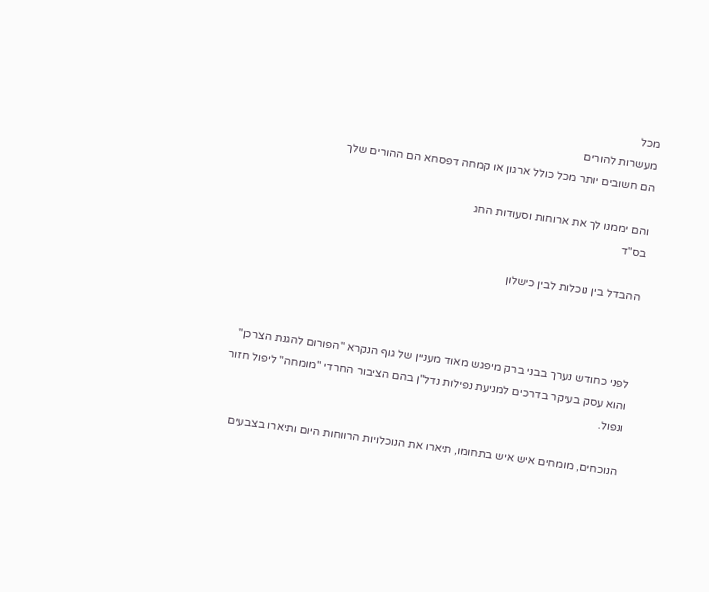מכל
מעשרות להורים
הם חשובים יותר מכל כולל ארגון או קמחה דפסחא הם ההורים שלך

והם יממנו לך את ארוחות וסעודות החג
בס"ד

ההבדל בין נוכלות לבין כישלון



לפני כחודש נערך בבני ברק מיפגש מאוד מעניין של גוף הנקרא "הפורום להגנת הצרכן" והוא עסק בעיקר בדרכים למניעת נפילות נדל"ן בהם הציבור החרדי "מומחה" ליפול חזור ונפול.

הנוכחים, מומחים איש איש בתחומו, תיארו את הנוכלויות הרווחות היום ותיארו בצבעים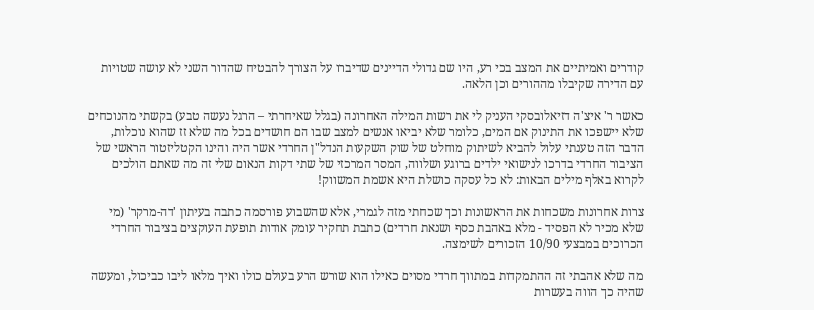קודרים ואמיתיים את המצב בכי רע, היו שם גדולי הדיינים שדיברו על הצורך להבטיח שהדור השני לא עושה שטויות עם הדירה שקיבלו מההורים וכן הלאה.

כאשר ר' איצ'ה דזיאלובסקי העניק לי את רשות המילה האחרונה (בגלל שאיחרתי – הרגל נעשה טבע) בקשתי מהנוכחים שלא יישפכו את התינוק אם המים, כלומר שלא יביאו אנשים למצב שבו הם חושדים בכל מה שלא זז שהוא נוכלות, הדבר הזה טענתי עלול להביא לשיתוק מוחלט של שוק השקעות הנדל"ן החרדי אשר היה והינו הקטליזטור הראשי של הציבור החרדי בדרכו לנישואי ילדים ברוגע ושלווה, המסר המרכזי של שתי דקות הנאום שלי זה מה שאתם הולכים לקרוא באלף מילים הבאות: לא כל עסקה כושלת היא אשמת המשווק!

צרות אחרונות משכחות את הראשונות וכך שכחתי מזה לגמרי, אלא שהשבוע פורסמה כתבה בעיתון 'דה-מרקר' (מי שלא מכיר לא הפסיד - מלא באהבת כסף ושנאת חרדים) כתבת תחקיר עומק אודות תופעת העוקצים בציבור החרדי הכרוכים במבצעי 10/90 הזכורים לשימצה.

מה שלא אהבתי זה ההתמקדות במתווך חרדי מסוים כאילו הוא שורש הרע בעולם כולו ואיך מלאו ליבו כביכול, ומעשה שהיה כך הווה בעשרות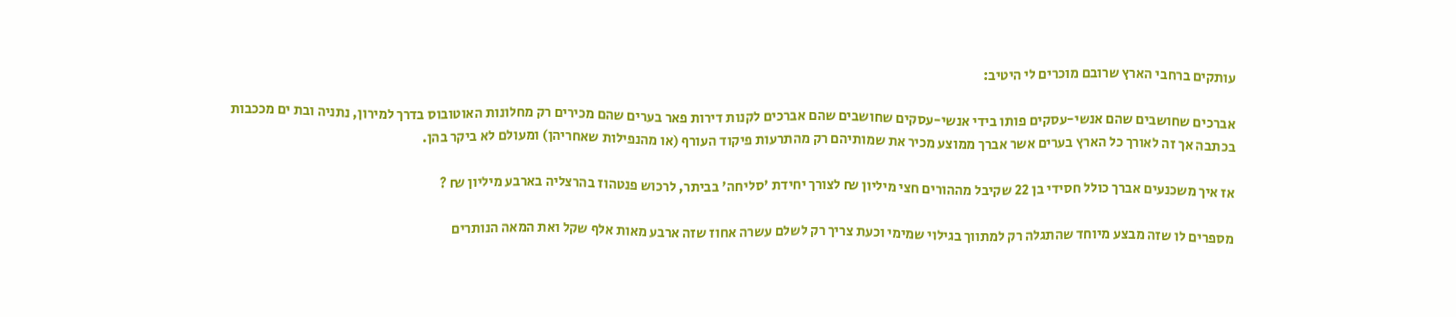עותקים ברחבי הארץ שרובם מוכרים לי היטיב:

אברכים שחושבים שהם אנשי-עסקים פותו בידי אנשי-עסקים שחושבים שהם אברכים לקנות דירות פאר בערים שהם מכירים רק מחלונות האוטובוס בדרך למירון, נתניה ובת ים מככבות בכתבה אך זה לאורך כל הארץ בערים אשר אברך ממוצע מכיר את שמותיהם רק מהתרעות פיקוד העורף (או מהנפילות שאחריהן) ומעולם לא ביקר בהן.

אז איך משכנעים אברך כולל חסידי בן 22 שקיבל מההורים חצי מיליון ₪ לצורך יחידת 'סליחה' בביתר, לרכוש פנטהוז בהרצליה בארבע מיליון ₪ ?

מספרים לו שזה מבצע מיוחד שהתגלה רק למתווך בגילוי שמימי וכעת צריך רק לשלם עשרה אחוז שזה ארבע מאות אלף שקל ואת המאה הנותרים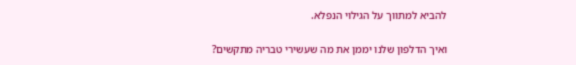להביא למתווך על הגילוי הנפלא.

ואיך הדלפון שלנו יממן את מה שעשירי טבריה מתקשים?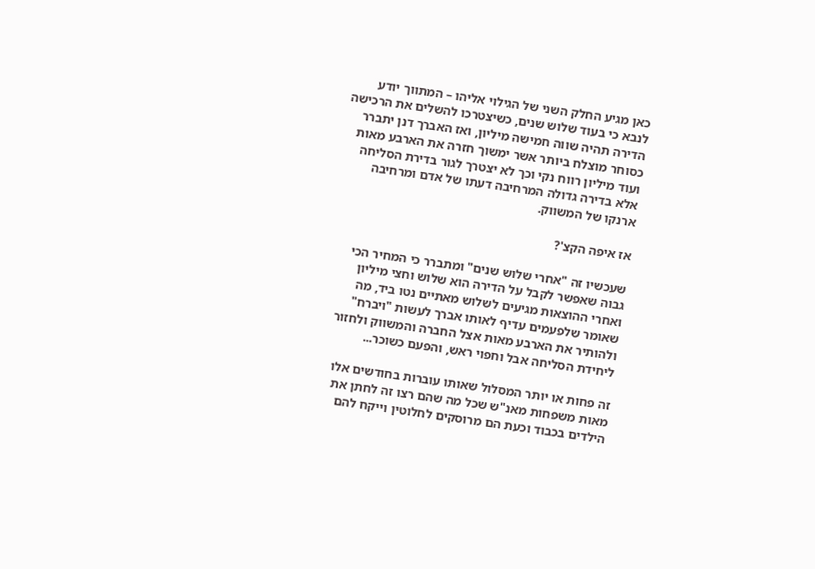כאן מגיע החלק השני של הגילוי אליהו – המתווך יודע לנבא כי בעוד שלוש שנים, כשיצטרכו להשלים את הרכישה הדירה תהיה שווה חמישה מיליון, ואז האברך דנן יתברר כסוחר מוצלח ביותר אשר ימשוך חזרה את הארבע מאות ועוד מיליון רווח נקי וכך לא יצטרך לגור בדירת הסליחה אלא בדירה גדולה המרחיבה דעתו של אדם ומרחיבה ארנקו של המשווק.

אז איפה הקצ'?

שעכשיו זה "אחרי שלוש שנים" ומתברר כי המחיר הכי גבוה שאפשר לקבל על הדירה הוא שלוש וחצי מיליון ואחרי ההוצאות מגיעים לשלוש מאתיים נטו ביד, מה שאומר שלפעמים עדיף לאותו אברך לעשות "ויברח" ולהותיר את הארבע מאות אצל החברה והמשווק ולחזור ליחידת הסליחה אבל וחפוי ראש, והפעם כשוכר...

זה פחות או יותר המסלול שאותו עוברות בחודשים אלו מאות משפחות מאנ"ש שכל מה שהם רצו זה לחתן את הילדים בכבוד וכעת הם מרוסקים לחלוטין וייקח להם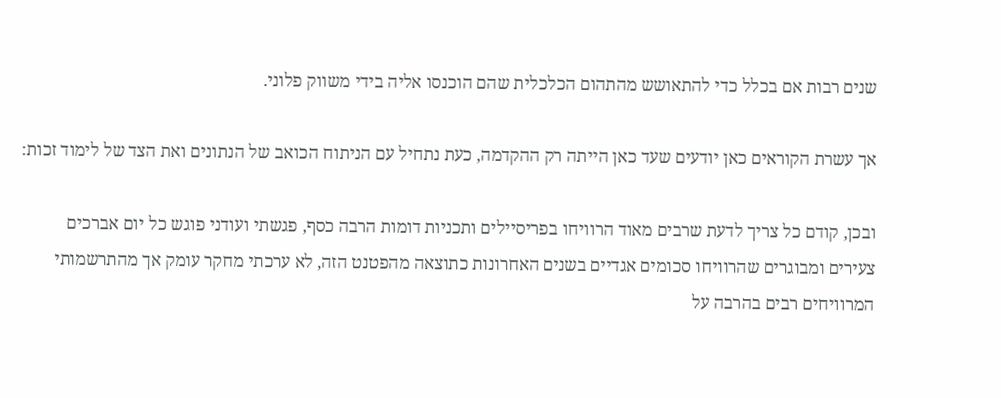שנים רבות אם בכלל כדי להתאושש מהתהום הכלכלית שהם הוכנסו אליה בידי משווק פלוני.

אך עשרת הקוראים כאן יודעים שעד כאן הייתה רק ההקדמה, כעת נתחיל עם הניתוח הכואב של הנתונים ואת הצד של לימוד זכות:

ובכן, קודם כל צריך לדעת שרבים מאוד הרוויחו בפריסיילים ותכניות דומות הרבה כסף, פגשתי ועודני פוגש כל יום אברכים צעירים ומבוגרים שהרוויחו סכומים אגדיים בשנים האחרונות כתוצאה מהפטנט הזה, לא ערכתי מחקר עומק אך מהתרשמותי המרוויחים רבים בהרבה על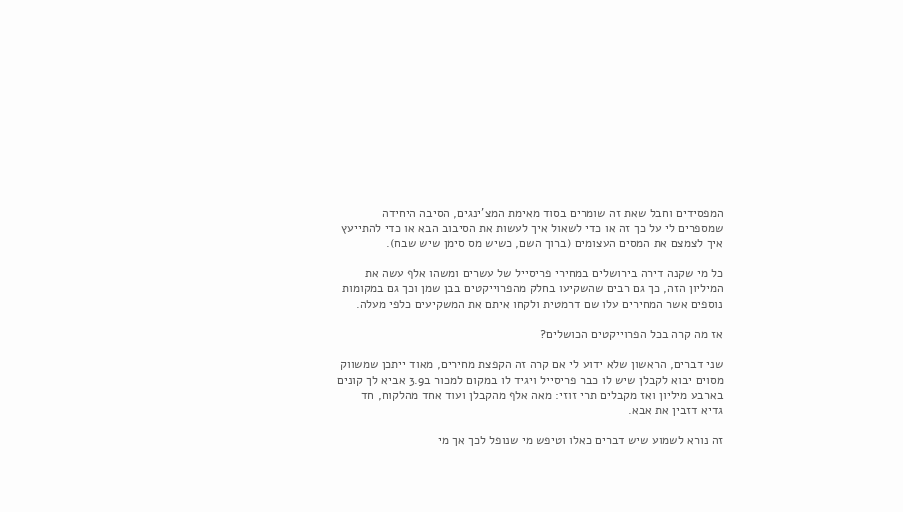המפסידים וחבל שאת זה שומרים בסוד מאימת המצ'ינגים, הסיבה היחידה שמספרים לי על כך זה או כדי לשאול איך לעשות את הסיבוב הבא או כדי להתייעץ איך לצמצם את המסים העצומים (ברוך השם, כשיש מס סימן שיש שבח).

כל מי שקנה דירה בירושלים במחירי פריסייל של עשרים ומשהו אלף עשה את המיליון הזה, כך גם רבים שהשקיעו בחלק מהפרוייקטים בבן שמן וכך גם במקומות נוספים אשר המחירים עלו שם דרמטית ולקחו איתם את המשקיעים כלפי מעלה.

אז מה קרה בכל הפרוייקטים הכושלים?

שני דברים, הראשון שלא ידוע לי אם קרה זה הקפצת מחירים, מאוד ייתכן שמשווק מסוים יבוא לקבלן שיש לו כבר פריסייל ויגיד לו במקום למכור ב3.9 אביא לך קונים בארבע מיליון ואז מקבלים תרי זוזי: מאה אלף מהקבלן ועוד אחד מהלקוח, חד גדיא דזבין את אבא.

זה נורא לשמוע שיש דברים כאלו וטיפש מי שנופל לכך אך מי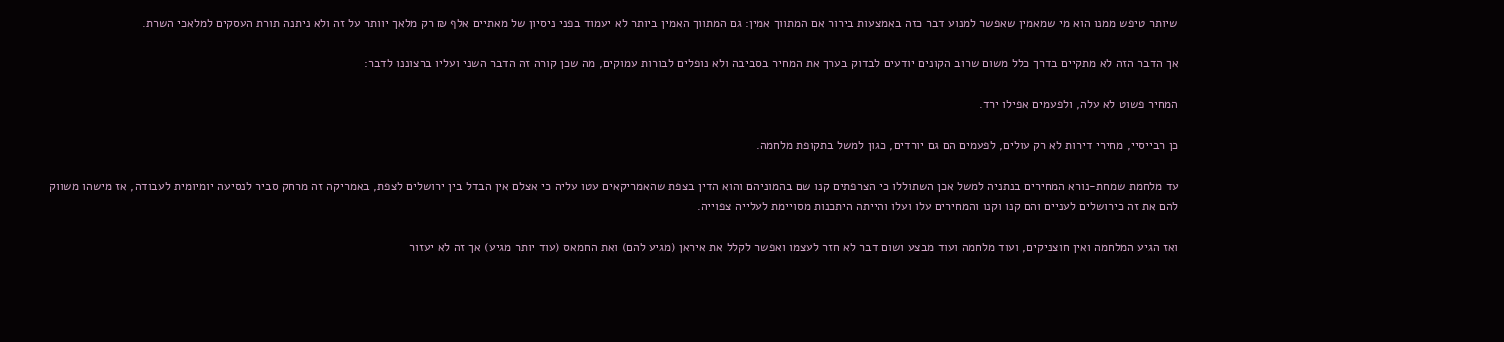שיותר טיפש ממנו הוא מי שמאמין שאפשר למנוע דבר כזה באמצעות בירור אם המתווך אמין: גם המתווך האמין ביותר לא יעמוד בפני ניסיון של מאתיים אלף ₪ רק מלאך יוותר על זה ולא ניתנה תורת העסקים למלאכי השרת.

אך הדבר הזה לא מתקיים בדרך כלל משום שרוב הקונים יודעים לבדוק בערך את המחיר בסביבה ולא נופלים לבורות עמוקים, מה שכן קורה זה הדבר השני ועליו ברצוננו לדבר:

המחיר פשוט לא עלה, ולפעמים אפילו ירד.

כן רבייסיי, מחירי דירות לא רק עולים, לפעמים הם גם יורדים, כגון למשל בתקופת מלחמה.

עד מלחמת שמחת-נורא המחירים בנתניה למשל אכן השתוללו כי הצרפתים קנו שם בהמוניהם והוא הדין בצפת שהאמריקאים עטו עליה כי אצלם אין הבדל בין ירושלים לצפת, באמריקה זה מרחק סביר לנסיעה יומיומית לעבודה, אז מישהו משווק להם את זה כירושלים לעניים והם קנו וקנו והמחירים עלו ועלו והייתה היתכנות מסויימת לעלייה צפוייה.

ואז הגיע המלחמה ואין חוצניקים, ועוד מלחמה ועוד מבצע ושום דבר לא חזר לעצמו ואפשר לקלל את איראן (מגיע להם) ואת החמאס (עוד יותר מגיע) אך זה לא יעזור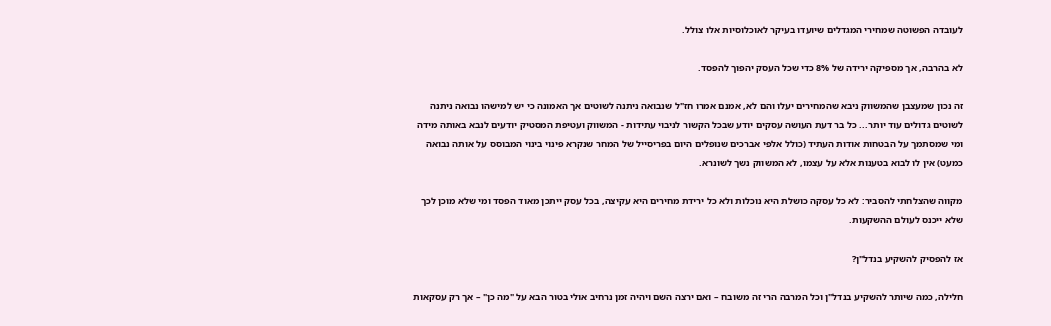לעובדה הפשוטה שמחירי המגדלים שיועדו בעיקר לאוכלוסיות אלו צולל.

לא בהרבה, אך מספיקה ירידה של 8% כדי שכל העסק יהפוך להפסד.

זה נכון שמעצבן שהמשווק ניבא שהמחירים יעלו והם לא, אמנם אמרו חז"ל שנבואה ניתנה לשוטים אך האמונה כי יש למישהו נבואה ניתנה לשוטים גדולים עוד יותר... כל בר דעת העושה עסקים יודע שבכל הקשור לניבוי עתידות - המשווק ועטיפת המסטיק יודעים לנבא באותה מידה ומי שמסתמך על הבטחות אודות העתיד (כולל אלפי אברכים שנופלים היום בפריסייל של המחר שנקרא פינוי בינוי המבוסס על אותה נבואה כמעט) אין לו לבוא בטענות אלא על עצמו, לא המשווק נשך לשונרא.

מקווה שהצלחתי להסביר: לא כל עסקה כושלת היא נוכלות ולא כל ירידת מחירים היא עקיצה, בכל עסק ייתכן מאוד הפסד ומי שלא מוכן לכך שלא ייכנס לעולם ההשקעות.

אז להפסיק להשקיע בנדל"ן?

חלילה, כמה שיותר להשקיע בנדל"ן וכל המרבה הרי זה משובח – ואם ירצה השם ויהיה זמן נרחיב אולי בטור הבא על "מה כן" – אך רק עסקאות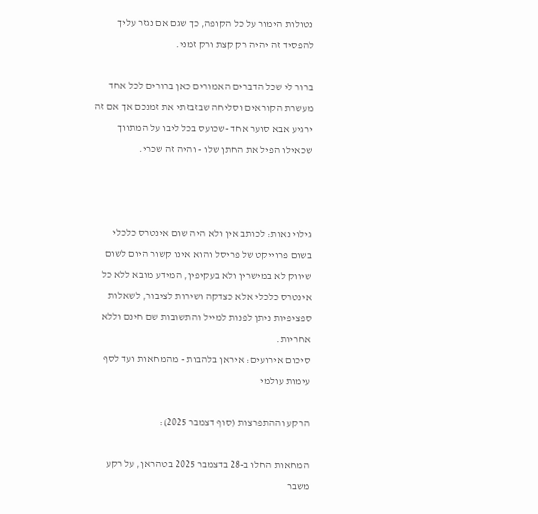נטולות הימור על כל הקופה, כך שגם אם נגזר עליך להפסיד זה יהיה רק קצת ורק זמני.

ברור לי שכל הדברים האמורים כאן ברורים לכל אחד מעשרת הקוראים וסליחה שבזבזתי את זמנכם אך אם זה ירגיע אבא סוער אחד -שכועס בכל ליבו על המתווך שכאילו הפיל את החתן שלו - והיה זה שכרי.



גילוי נאות: לכותב אין ולא היה שום אינטרס כלכלי בשום פרוייקט של פריסל והוא אינו קשור היום לשום שיווק לא במישרין ולא בעקיפין, המידע מובא ללא כל אינטרס כלכלי אלא כצדקה ושירות לציבור, לשאלות ספציפיות ניתן לפנות למייל והתשובות שם חינם וללא אחריות.
סיכום אירועים: איראן בלהבות - מהמחאות ועד לסף עימות עולמי

הרקע וההתפרצות (סוף דצמבר 2025):

המחאות החלו ב-28 בדצמבר 2025 בטהראן, על רקע משבר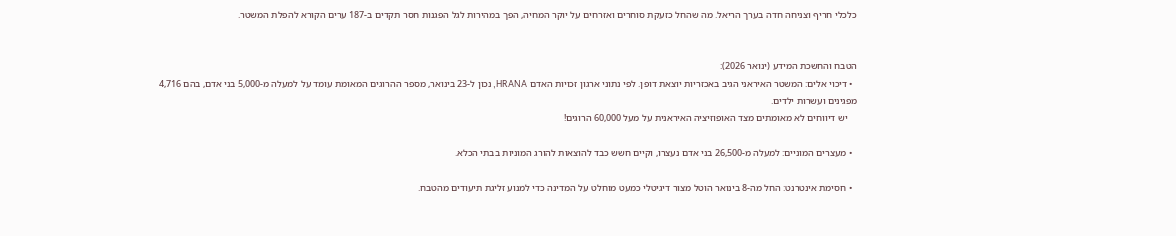כלכלי חריף וצניחה חדה בערך הריאל. מה שהחל כזעקת סוחרים ואזרחים על יוקר המחיה, הפך במהירות לגל הפגנות חסר תקדים ב-187 ערים הקורא להפלת המשטר.


הטבח והחשכת המידע (ינואר 2026):
  • דיכוי אלים: המשטר האיראני הגיב באכזריות יוצאת דופן. לפי נתוני ארגון זכויות האדם HRANA, נכון ל-23 בינואר, מספר ההרוגים המאומת עומד על למעלה מ-5,000 בני אדם, בהם 4,716 מפגינים ועשרות ילדים.
    יש דיווחים לא מאומתים מצד האופוזיציה האיראנית על מעל 60,000 הרוגים!

  • מעצרים המוניים: למעלה מ-26,500 בני אדם נעצרו, וקיים חשש כבד להוצאות להורג המוניות בבתי הכלא.

  • חסימת אינטרנט: החל מה-8 בינואר הוטל מצור דיגיטלי כמעט מוחלט על המדינה כדי למנוע זליגת תיעודים מהטבח.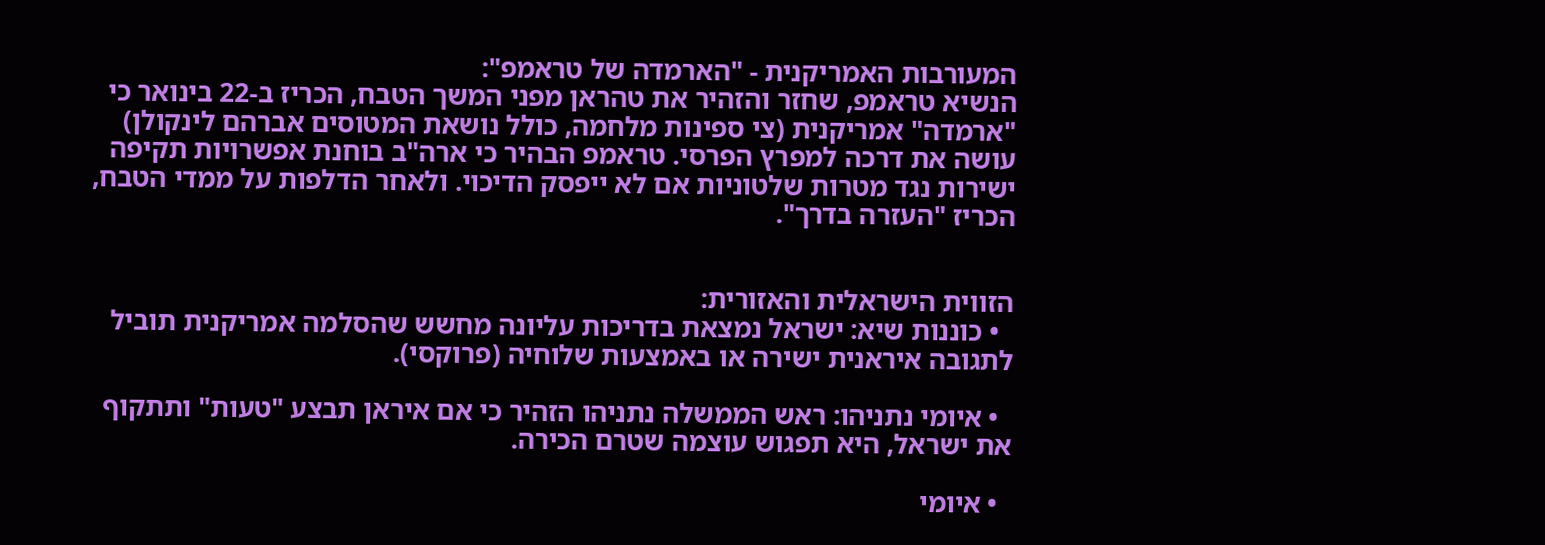המעורבות האמריקנית - "הארמדה של טראמפ":
הנשיא טראמפ, שחזר והזהיר את טהראן מפני המשך הטבח, הכריז ב-22 בינואר כי "ארמדה" אמריקנית (צי ספינות מלחמה, כולל נושאת המטוסים אברהם לינקולן) עושה את דרכה למפרץ הפרסי. טראמפ הבהיר כי ארה"ב בוחנת אפשרויות תקיפה ישירות נגד מטרות שלטוניות אם לא ייפסק הדיכוי. ולאחר הדלפות על ממדי הטבח, הכריז "העזרה בדרך".


הזווית הישראלית והאזורית:
  • כוננות שיא: ישראל נמצאת בדריכות עליונה מחשש שהסלמה אמריקנית תוביל לתגובה איראנית ישירה או באמצעות שלוחיה (פרוקסי).

  • איומי נתניהו: ראש הממשלה נתניהו הזהיר כי אם איראן תבצע "טעות" ותתקוף את ישראל, היא תפגוש עוצמה שטרם הכירה.

  • איומי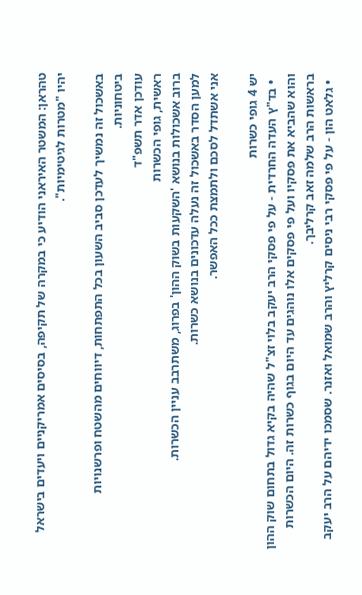טהראן: המשטר האיראני הודיע כי במקרה של תקיפה, בסיסים אמריקניים ויעדים בישראל יהיו "מטרות לגיטימיות".

באשכול זה נמשיך לעדכן סביב השעון בכל התפתחות, דיווחים מהשטח ופרשנויות ביטחוניות.
עודכן אדר תשפ"ד
ראשית, גופי הכשרות
ברוב אשכולות בנושא 'השקעות בשוק ההון' בפרוג, משתרבב עניין הכשרות.
למען הסדר באשכול זה נעלה עדכונים בנושא כשרות.
אני אשתדל לסכם ולתמצת ככל האפשר.

יש 4 גופי כשרות
  • בד"ץ העדה החרדית - על פי פסקי הרב יעקב בלוי זצ"ל שהיה בקיא גדול בתחום שוק ההון והוא שהביא את פסקיו ועל פי פסקים אלו נוהגים עד היום בגוף כשרות זה. היום הכשרות בראשות הרב שלמה זאב קרליבך.
  • גלאט הון - על פי פסקי רבי ניסים קרליץ והרב שמואל ואזנר. שסמכו ידיהם על הרב יעקב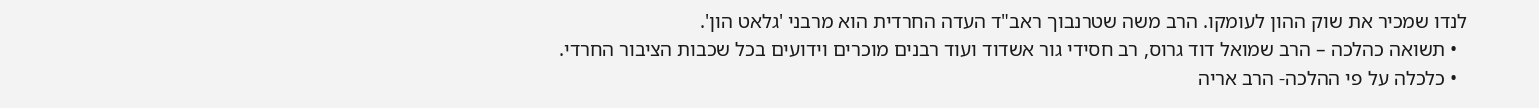לנדו שמכיר את שוק ההון לעומקו. הרב משה שטרנבוך ראב"ד העדה החרדית הוא מרבני 'גלאט הון'.
  • תשואה כהלכה – הרב שמואל דוד גרוס, רב חסידי גור אשדוד ועוד רבנים מוכרים וידועים בכל שכבות הציבור החרדי.
  • כלכלה על פי ההלכה- הרב אריה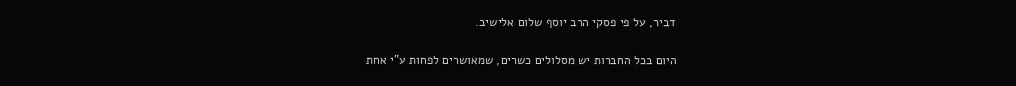דביר, על פי פסקי הרב יוסף שלום אלישיב.

היום בכל החברות יש מסלולים כשרים, שמאושרים לפחות ע"י אחת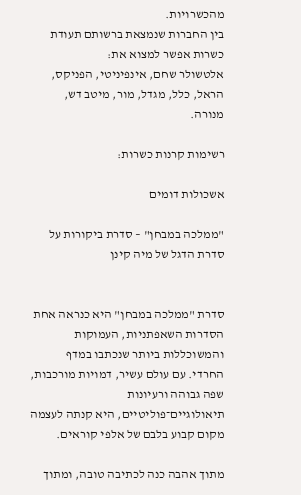מהכשרויות.
בין החברות שנמצאת ברשותם תעודת כשרות אפשר למצוא את:
אלטשולר שחם, אינפיניטי, הפניקס, הראל, כלל, מגדל, מור, מיטב דש, מנורה.

רשימות קרנות כשרות:

אשכולות דומים

"ממלכה במבחן" – סדרת ביקורות על סדרת הדגל של מיה קינן


סדרת "ממלכה במבחן" היא כנראה אחת הסדרות השאפתניות, העמוקות והמשוכללות ביותר שנכתבו במדף החרדי. עם עולם עשיר, דמויות מורכבות, שפה גבוהה ורעיונות תיאולוגיים־פוליטיים, היא קנתה לעצמה מקום קבוע בלבם של אלפי קוראים.

מתוך אהבה כנה לכתיבה טובה, ומתוך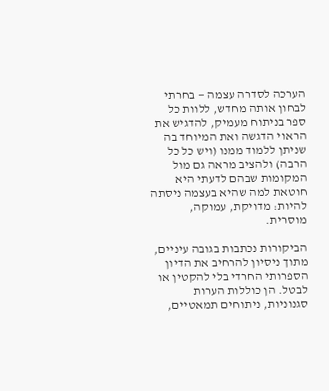הערכה לסדרה עצמה — בחרתי לבחון אותה מחדש, ללוות כל ספר בניתוח מעמיק, להדגיש את הראוי הדגשה ואת המיוחד בה שניתן ללמוד ממנו (ויש כל כל הרבה) ולהציב מראה גם מול המקומות שבהם לדעתי היא חוטאת למה שהיא בעצמה ניסתה להיות: מדויקת, עמוקה, מוסרית.

הביקורות נכתבות בגובה עיניים, מתוך ניסיון להרחיב את הדיון הספרותי החרדי בלי להקטין או לבטל. הן כוללות הערות סגנוניות, ניתוחים תמאטיים,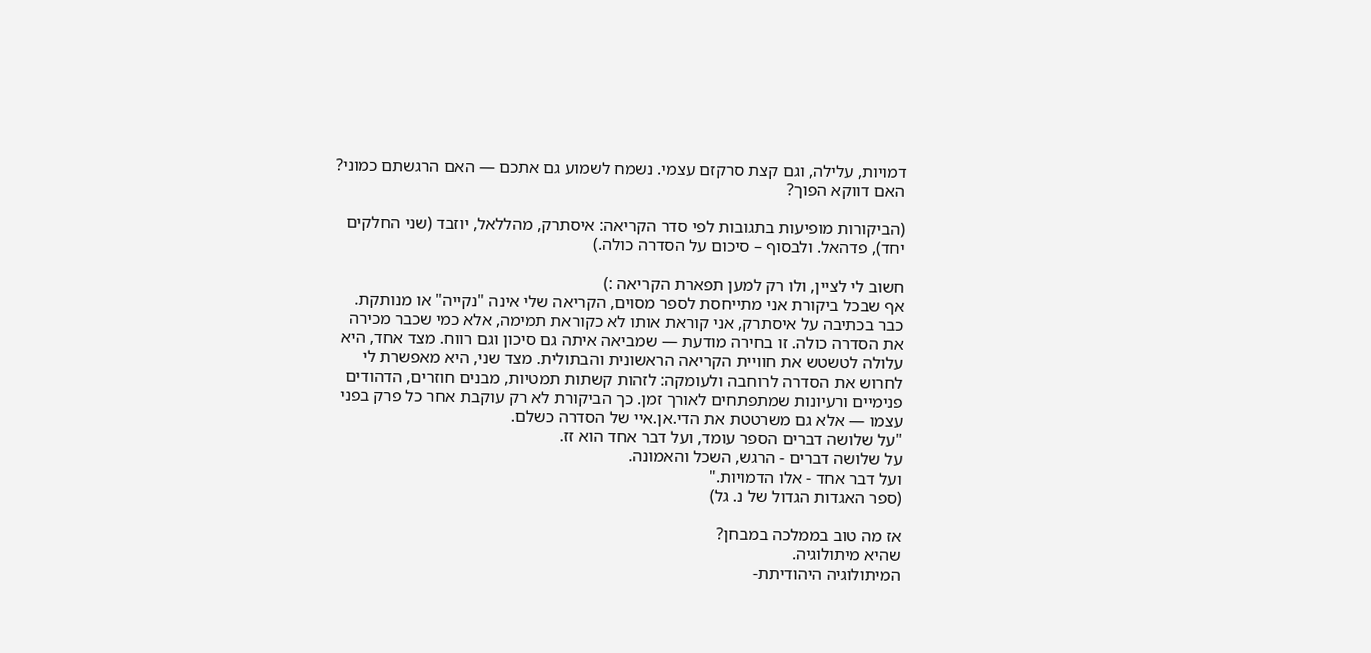דמויות, עלילה, וגם קצת סרקזם עצמי. נשמח לשמוע גם אתכם — האם הרגשתם כמוני? האם דווקא הפוך?

(הביקורות מופיעות בתגובות לפי סדר הקריאה: איסתרק, מהללאל, יוזבד (שני החלקים יחד), פדהאל. ולבסוף – סיכום על הסדרה כולה.)

חשוב לי לציין, ולו רק למען תפארת הקריאה :)
אף שבכל ביקורת אני מתייחסת לספר מסוים, הקריאה שלי אינה "נקייה" או מנותקת. כבר בכתיבה על איסתרק, אני קוראת אותו לא כקוראת תמימה, אלא כמי שכבר מכירה את הסדרה כולה. זו בחירה מודעת — שמביאה איתה גם סיכון וגם רווח. מצד אחד, היא עלולה לטשטש את חוויית הקריאה הראשונית והבתולית. מצד שני, היא מאפשרת לי לחרוש את הסדרה לרוחבה ולעומקה: לזהות קשתות תמטיות, מבנים חוזרים, הדהודים פנימיים ורעיונות שמתפתחים לאורך זמן. כך הביקורת לא רק עוקבת אחר כל פרק בפני עצמו — אלא גם משרטטת את הדי.אן.איי של הסדרה כשלם.
"על שלושה דברים הספר עומד, ועל דבר אחד הוא זז.
על שלושה דברים - הרגש, השכל והאמונה.
ועל דבר אחד - אלו הדמויות."
(ספר האגדות הגדול של נ. גל)

אז מה טוב בממלכה במבחן?
שהיא מיתולוגיה.
המיתולוגיה היהודיתת-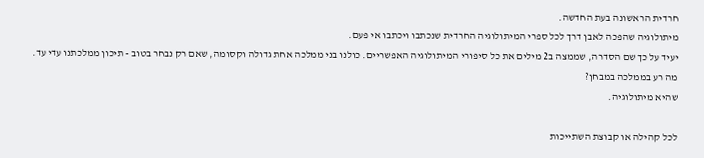חרדית הראשונה בעת החדשה.
מיתולוגיה שהפכה לאבן דרך לכל ספרי המיתולוגיה החרדית שנכתבו ויכתבו אי פעם.
יעיד על כך שם הסדרה, שממצה ב2 מילים את כל סיפורי המיתולוגיה האפשריים. כולנו בני ממלכה אחת גדולה וקסומה, שאם רק נבחר בטוב - תיכון ממלכתנו עדי עד.
מה רע בממלכה במבחן?
שהיא מיתולוגיה.

לכל קהילה או קבוצת השתייכות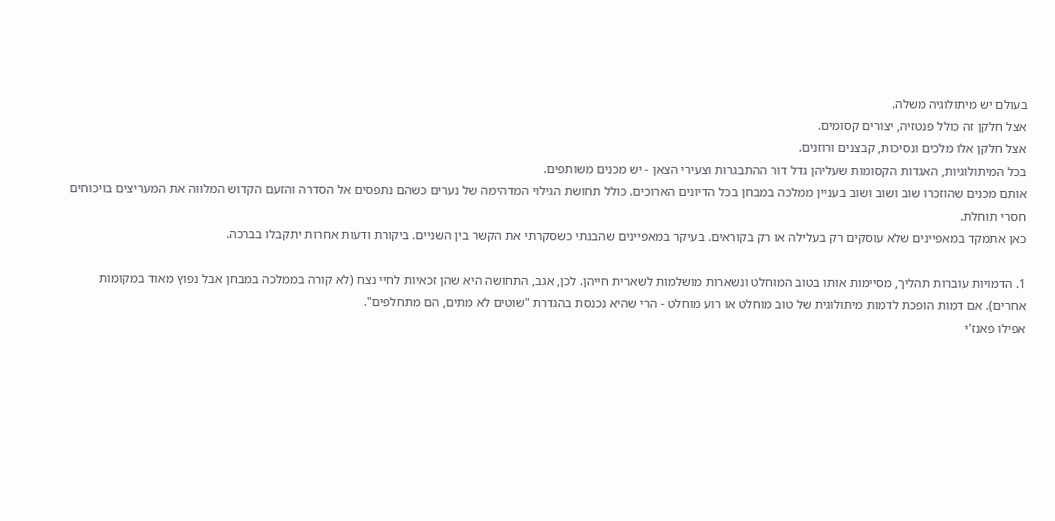בעולם יש מיתולוגיה משלה.
אצל חלקן זה כולל פנטזיה, יצורים קסומים.
אצל חלקן אלו מלכים ונסיכות, קבצנים ורוזנים.
בכל המיתולוגיות, האגדות הקסומות שעליהן גדל דור ההתבגרות וצעירי הצאן - יש מכנים משותפים.
אותם מכנים שהוזכרו שוב ושוב ושוב בעניין ממלכה במבחן בכל הדיונים הארוכים. כולל תחושת הגילוי המדהימה של נערים כשהם נתפסים אל הסדרה והזעם הקדוש המלווה את המעריצים בויכוחים חסרי תוחלת.
כאן אתמקד במאפיינים שלא עוסקים רק בעלילה או רק בקוראים. בעיקר במאפיינים שהבנתי כשסקרתי את הקשר בין השניים. ביקורת ודעות אחרות יתקבלו בברכה.

1. הדמויות עוברות תהליך, מסיימות אותו בטוב המוחלט ונשארות מושלמות לשארית חייהן. לכן, אגב, התחושה היא שהן זכאיות לחיי נצח (לא קורה בממלכה במבחן אבל נפוץ מאוד במקומות אחרים). אם דמות הופכת לדמות מיתולוגית של טוב מוחלט או רוע מוחלט - הרי שהיא נכנסת בהגדרת "שוטים לא מתים, הם מתחלפים".
אפילו פאנז'י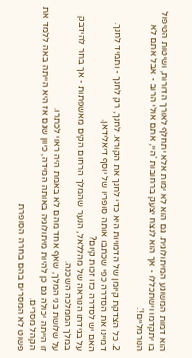הוא דמות המשוגע המיתולוגית. גם הוא לא ימות אלא יתחלף לאורך הדורות, ושיטות הטיפול בו יתקדמו וישתכללו - אך הוא לנצח יצעק ברחובות 'היי, אתם אולי הרוב - אבל אתם לא הנורמליים!'.

2. כל הצדקת קיומן של הדמויות היא כדי לחנך את הקורא. לחנך, רק לחנך - ותמיד לחנך.
דמיינו את הסדרה כפי שכתבו אותה סופריו של יוסף דיאלידאן.
האם יש לסדרה כזו זכות קיום?
על בגידתו הנוראה של מהללאל, הנער שהמלך הרחום הקים מאשפתות - אך בחר להידבק במלך הממלכה השכנה.
על שלושת בני המלך, שאף אחד מהם לא באמת היה ראוי לכתרו.
זו הייתה יכולה גם כן להיות מיתולוגיה באותה המידה, כיוון שגם אז היא הייתה באה ללמד את הקהל מסרים.
פשוט לא המסרים בהם בחרה הסופרת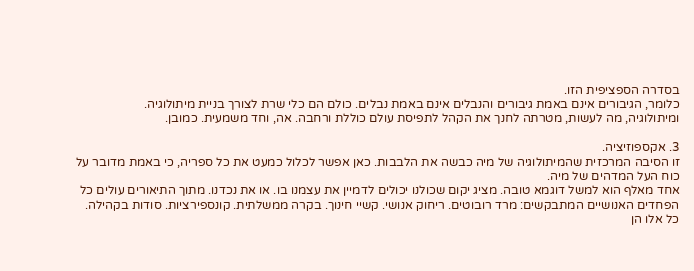בסדרה הספציפית הזו.
כלומר, הגיבורים אינם באמת גיבורים והנבלים אינם באמת נבלים. כולם הם כלי שרת לצורך בניית מיתולוגיה.
ומיתולוגיה, מה לעשות, מטרתה לחנך את הקהל לתפיסת עולם כוללת ורחבה. אה, וחד משמעית. כמובן.

3. אקספוזיציה.
זו הסיבה המרכזית שהמיתולוגיה של מיה כבשה את הלבבות. כאן אפשר לכלול כמעט את כל ספריה, כי באמת מדובר על כוח העל המדהים של מיה.
אחד מאלף הוא למשל דוגמא טובה. מציג יקום שכולנו יכולים לדמיין את עצמנו בו. או את נכדנו. מתוך התיאורים עולים כל הפחדים האנושיים המתבקשים: מרד רובוטים. ריחוק אנושי. קשיי חינוך. בקרה ממשלתית. קונספירציות. סודות בקהילה.
כל אלו הן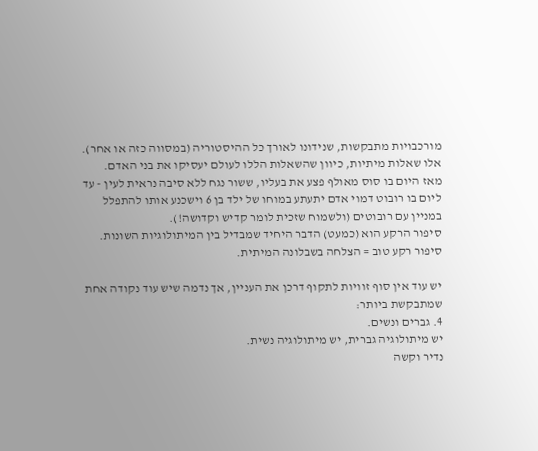מורכבויות מתבקשות, שנידונו לאורך כל ההיסטוריה (במסווה כזה או אחר).
אלו שאלות מיתיות, כיוון שהשאלות הללו לעולם יעסיקו את בני האדם.
מאז היום בו סוס מאולף פצע את בעליו, ששור נגח ללא סיבה נראית לעין - עד ליום בו רובוט דמוי אדם יתעתע במוחו של ילד בן 6 וישכנע אותו להתפלל במניין עם רובוטים (ולשמוח שזכית לומר קדיש וקדושה!).
סיפור הרקע הוא (כמעט) הדבר היחיד שמבדיל בין המיתולוגיות השונות. סיפור רקע טוב = הצלחה בשבלונה המיתית.

יש עוד אין סוף זוויות לתקוף דרכן את העניין, אך נדמה שיש עוד נקודה אחת שמתבקשת ביותר:
4. גברים ונשים.
יש מיתולוגיה גברית, יש מיתולוגיה נשית.
נדיר וקשה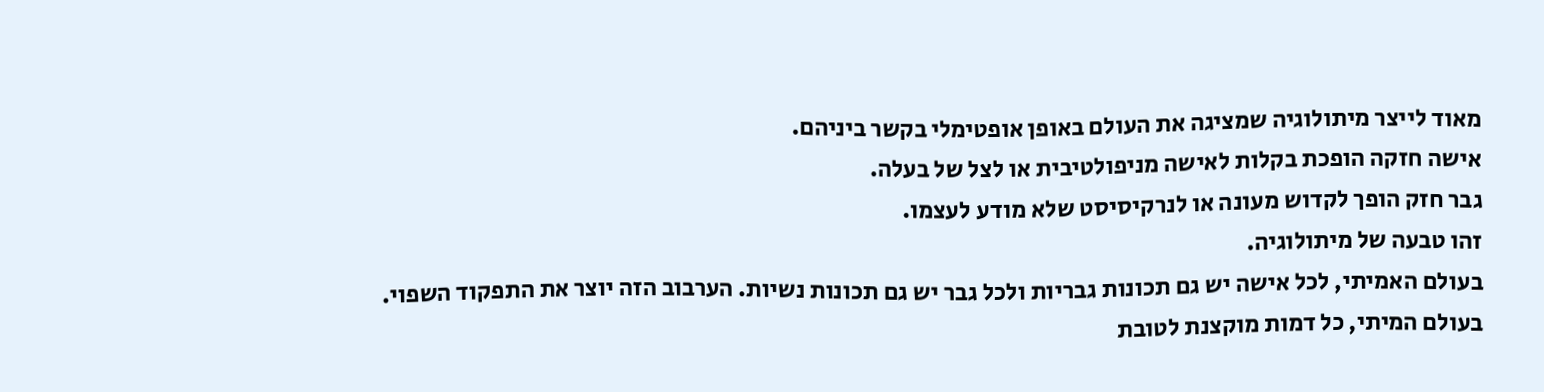מאוד לייצר מיתולוגיה שמציגה את העולם באופן אופטימלי בקשר ביניהם.
אישה חזקה הופכת בקלות לאישה מניפולטיבית או לצל של בעלה.
גבר חזק הופך לקדוש מעונה או לנרקיסיסט שלא מודע לעצמו.
זהו טבעה של מיתולוגיה.
בעולם האמיתי, לכל אישה יש גם תכונות גבריות ולכל גבר יש גם תכונות נשיות. הערבוב הזה יוצר את התפקוד השפוי.
בעולם המיתי, כל דמות מוקצנת לטובת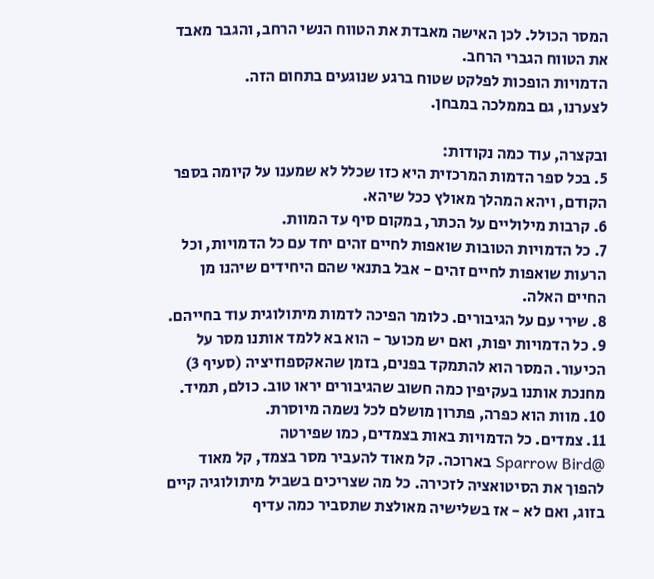המסר הכולל. לכן האישה מאבדת את הטווח הנשי הרחב, והגבר מאבד את הטווח הגברי הרחב.
הדמויות הופכות לפלקט שטוח ברגע שנוגעים בתחום הזה.
לצערנו, גם בממלכה במבחן.

ובקצרה, עוד כמה נקודות:
5. בכל ספר הדמות המרכזית היא כזו שכלל לא שמענו על קיומה בספר הקודם, ויהא המהלך מאולץ ככל שיהא.
6. קרבות מילוליים על הכתר, במקום סיף עד המוות.
7. כל הדמויות הטובות שואפות לחיים זהים יחד עם כל הדמויות, וכל הרעות שואפות לחיים זהים - אבל בתנאי שהם היחידים שיהנו מן החיים האלה.
8. שירי עם על הגיבורים. כלומר הפיכה לדמות מיתולוגית עוד בחייהם.
9. כל הדמויות יפות, ואם יש מכוער - הוא בא ללמד אותנו מסר על הכיעור. המסר הוא להתמקד בפנים, בזמן שהאקספוזיציה (סעיף 3) מחנכת אותנו בעקיפין כמה חשוב שהגיבורים יראו טוב. כולם, תמיד.
10. מוות הוא כפרה, פתרון מושלם לכל נשמה מיוסרת.
11. צמדים. כל הדמויות באות בצמדים, כמו שפירטה
@Sparrow Bird בארוכה. קל מאוד להעביר מסר בצמד, קל מאוד להפוך את הסיטואציה לזכירה. כל מה שצריכים בשביל מיתולוגיה קיים בזוג, ואם לא - אז בשלישיה מאולצת שתסביר כמה עדיף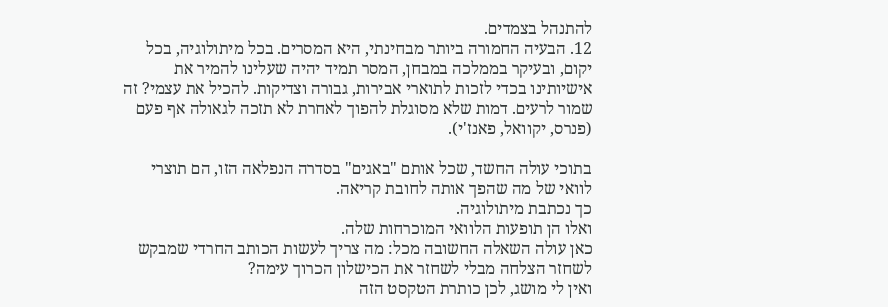להתנהל בצמדים.
12. הבעיה החמורה ביותר מבחינתי, היא המסרים. בכל מיתולוגיה, בכל יקום, ובעיקר בממלכה במבחן, המסר תמיד יהיה שעלינו להמיר את אישיותינו בכדי לזכות לתוארי אבירות, גבורה וצדיקות. להכיל את עצמי? זה שמור לרעים. דמות שלא מסוגלת להפוך לאחרת לא תזכה לגאולה אף פעם (פנרס, יקוואל, פאנז'י).

בתוכי עולה החשד, שכל אותם "באגים" בסדרה הנפלאה הזו, הם תוצרי לוואי של מה שהפך אותה לחובת קריאה.
כך נכתבת מיתולוגיה.
ואלו הן תופעות הלוואי המוכרחות שלה.
כאן עולה השאלה החשובה מכל: מה צריך לעשות הכותב החרדי שמבקש לשחזר הצלחה מבלי לשחזר את הכישלון הכרוך עימה?
ואין לי מושג, לכן כותרת הטקסט הזה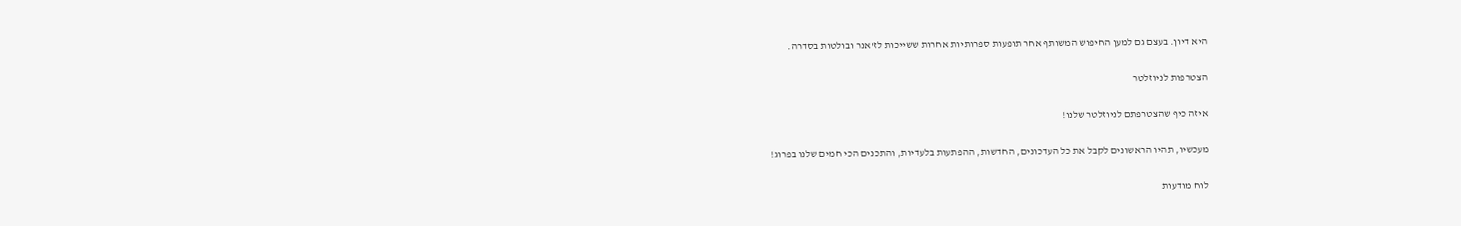היא דיון. בעצם גם למען החיפוש המשותף אחר תופעות ספרותיות אחרות ששייכות לז'אנר ובולטות בסדרה.

הצטרפות לניוזלטר

איזה כיף שהצטרפתם לניוזלטר שלנו!

מעכשיו, תהיו הראשונים לקבל את כל העדכונים, החדשות, ההפתעות בלעדיות, והתכנים הכי חמים שלנו בפרוג!

לוח מודעות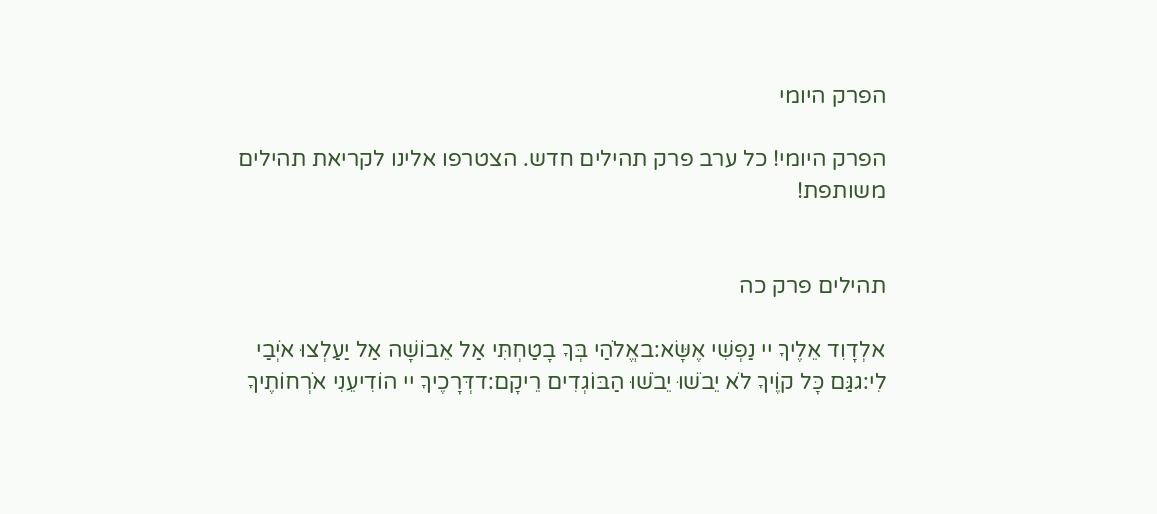הפרק היומי

הפרק היומי! כל ערב פרק תהילים חדש. הצטרפו אלינו לקריאת תהילים משותפת!


תהילים פרק כה

אלְדָוִד אֵלֶיךָ יי נַפְשִׁי אֶשָּׂא:באֱלֹהַי בְּךָ בָטַחְתִּי אַל אֵבוֹשָׁה אַל יַעַלְצוּ אֹיְבַי לִי:גגַּם כָּל קוֶֹיךָ לֹא יֵבֹשׁוּ יֵבֹשׁוּ הַבּוֹגְדִים רֵיקָם:דדְּרָכֶיךָ יי הוֹדִיעֵנִי אֹרְחוֹתֶיךָ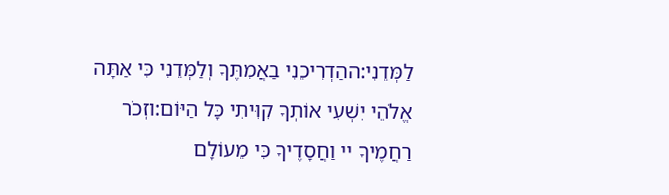לַמְּדֵנִי:ההַדְרִיכֵנִי בַאֲמִתֶּךָ וְלַמְּדֵנִי כִּי אַתָּה אֱלֹהֵי יִשְׁעִי אוֹתְךָ קִוִּיתִי כָּל הַיּוֹם:וזְכֹר רַחֲמֶיךָ יי וַחֲסָדֶיךָ כִּי מֵעוֹלָם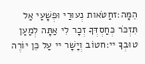הֵמָּה:זחַטֹּאות נְעוּרַי וּפְשָׁעַי אַל תִּזְכֹּר כְּחַסְדְּךָ זְכָר לִי אַתָּה לְמַעַן טוּבְךָ יי:חטוֹב וְיָשָׁר יי עַל כֵּן יוֹרֶה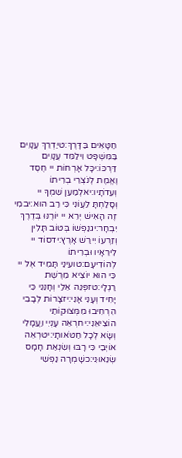חַטָּאִים בַּדָּרֶךְ:טיַדְרֵךְ עֲנָוִים בַּמִּשְׁפָּט וִילַמֵּד עֲנָוִים דַּרְכּוֹ:יכָּל אָרְחוֹת יי חֶסֶד וֶאֱמֶת לְנֹצְרֵי בְרִיתוֹ וְעֵדֹתָיו:יאלְמַעַן שִׁמְךָ יי וְסָלַחְתָּ לַעֲוֹנִי כִּי רַב הוּא:יבמִי זֶה הָאִישׁ יְרֵא יי יוֹרֶנּוּ בְּדֶרֶךְ יִבְחָר:יגנַפְשׁוֹ בְּטוֹב תָּלִין וְזַרְעוֹ יִירַשׁ אָרֶץ:ידסוֹד יי לִירֵאָיו וּבְרִיתוֹ לְהוֹדִיעָם:טועֵינַי תָּמִיד אֶל יי כִּי הוּא יוֹצִיא מֵרֶשֶׁת רַגְלָי:טזפְּנֵה אֵלַי וְחָנֵּנִי כִּי יָחִיד וְעָנִי אָנִי:יזצָרוֹת לְבָבִי הִרְחִיבוּ מִמְּצוּקוֹתַי הוֹצִיאֵנִי:יחרְאֵה עָנְיִי וַעֲמָלִי וְשָׂא לְכָל חַטֹּאותָי:יטרְאֵה אוֹיְבַי כִּי רָבּוּ וְשִׂנְאַת חָמָס שְׂנֵאוּנִי:כשָׁמְרָה נַפְשִׁי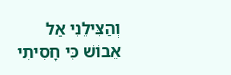וְהַצִּילֵנִי אַל אֵבוֹשׁ כִּי חָסִיתִי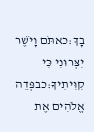בָךְ:כאתֹּם וָיֹשֶׁר יִצְּרוּנִי כִּי קִוִּיתִיךָ:כבפְּדֵה אֱלֹהִים אֶת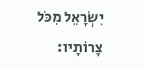יִשְׂרָאֵל מִכֹּל צָרוֹתָיו: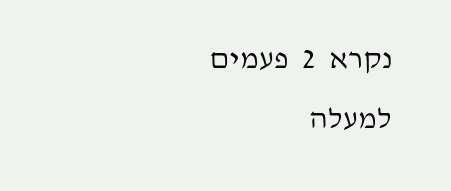נקרא  2  פעמים
למעלה